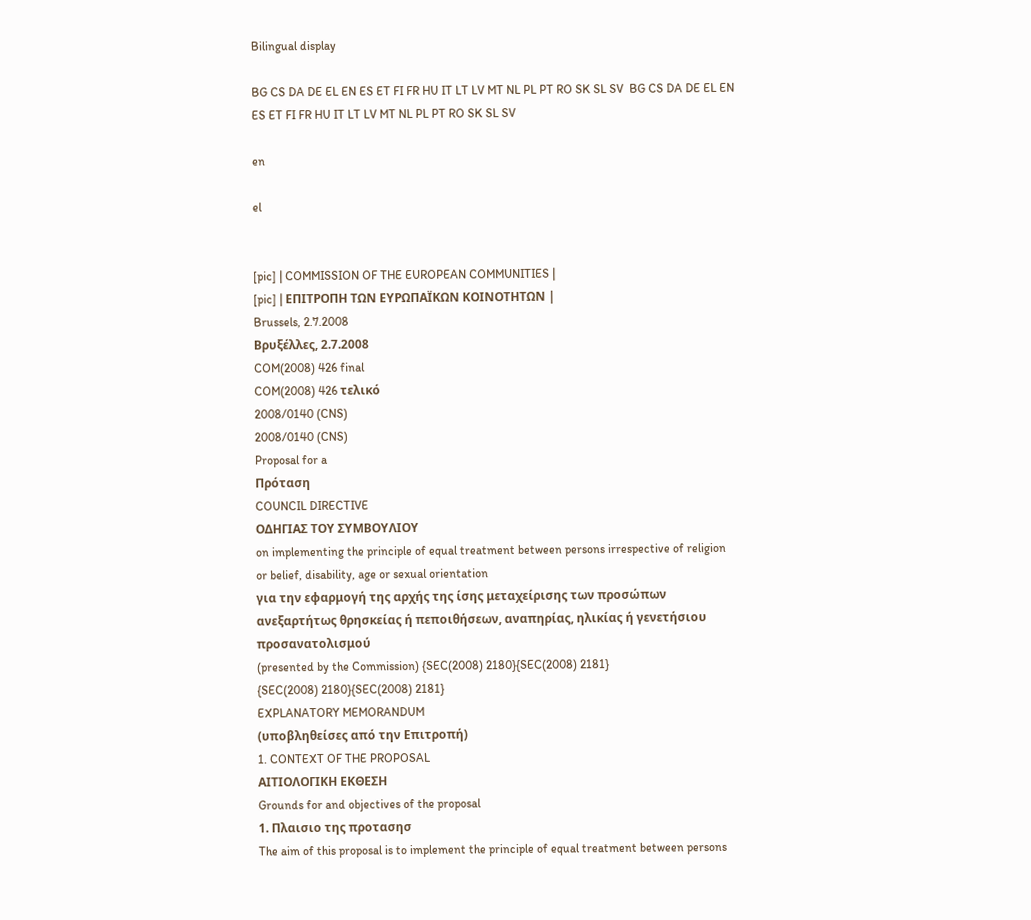Bilingual display

BG CS DA DE EL EN ES ET FI FR HU IT LT LV MT NL PL PT RO SK SL SV  BG CS DA DE EL EN ES ET FI FR HU IT LT LV MT NL PL PT RO SK SL SV

en

el


[pic] | COMMISSION OF THE EUROPEAN COMMUNITIES |
[pic] | ΕΠΙΤΡΟΠΗ ΤΩΝ ΕΥΡΩΠΑΪΚΩΝ ΚΟΙΝΟΤΗΤΩΝ |
Brussels, 2.7.2008
Βρυξέλλες, 2.7.2008
COM(2008) 426 final
COM(2008) 426 τελικό
2008/0140 (CNS)
2008/0140 (CNS)
Proposal for a
Πρόταση
COUNCIL DIRECTIVE
ΟΔΗΓΙΑΣ ΤΟΥ ΣΥΜΒΟΥΛΙΟΥ
on implementing the principle of equal treatment between persons irrespective of religion or belief, disability, age or sexual orientation
για την εφαρμογή της αρχής της ίσης μεταχείρισης των προσώπων ανεξαρτήτως θρησκείας ή πεποιθήσεων, αναπηρίας, ηλικίας ή γενετήσιου προσανατολισμού
(presented by the Commission) {SEC(2008) 2180}{SEC(2008) 2181}
{SEC(2008) 2180}{SEC(2008) 2181}
EXPLANATORY MEMORANDUM
(υποβληθείσες από την Επιτροπή)
1. CONTEXT OF THE PROPOSAL
ΑΙΤΙΟΛΟΓΙΚΗ ΕΚΘΕΣΗ
Grounds for and objectives of the proposal
1. Πλαισιο της προτασησ
The aim of this proposal is to implement the principle of equal treatment between persons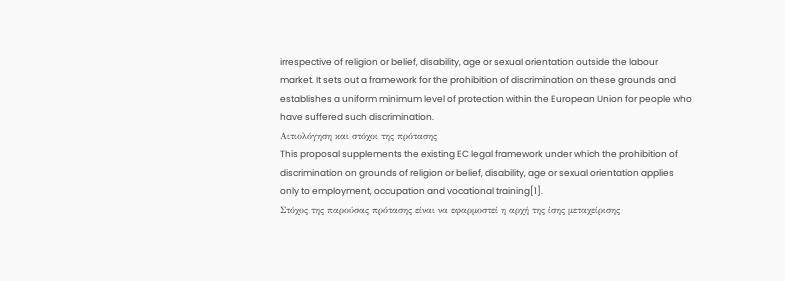irrespective of religion or belief, disability, age or sexual orientation outside the labour market. It sets out a framework for the prohibition of discrimination on these grounds and establishes a uniform minimum level of protection within the European Union for people who have suffered such discrimination.
Αιτιολόγηση και στόχοι της πρότασης
This proposal supplements the existing EC legal framework under which the prohibition of discrimination on grounds of religion or belief, disability, age or sexual orientation applies only to employment, occupation and vocational training[1].
Στόχος της παρούσας πρότασης είναι να εφαρμοστεί η αρχή της ίσης μεταχείρισης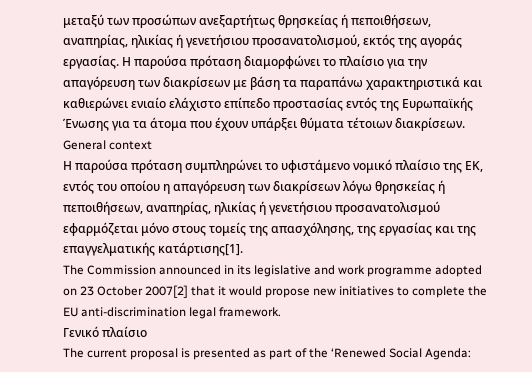μεταξύ των προσώπων ανεξαρτήτως θρησκείας ή πεποιθήσεων, αναπηρίας, ηλικίας ή γενετήσιου προσανατολισμού, εκτός της αγοράς εργασίας. Η παρούσα πρόταση διαμορφώνει το πλαίσιο για την απαγόρευση των διακρίσεων με βάση τα παραπάνω χαρακτηριστικά και καθιερώνει ενιαίο ελάχιστο επίπεδο προστασίας εντός της Ευρωπαϊκής Ένωσης για τα άτομα που έχουν υπάρξει θύματα τέτοιων διακρίσεων.
General context
Η παρούσα πρόταση συμπληρώνει το υφιστάμενο νομικό πλαίσιο της ΕΚ, εντός του οποίου η απαγόρευση των διακρίσεων λόγω θρησκείας ή πεποιθήσεων, αναπηρίας, ηλικίας ή γενετήσιου προσανατολισμού εφαρμόζεται μόνο στους τομείς της απασχόλησης, της εργασίας και της επαγγελματικής κατάρτισης[1].
The Commission announced in its legislative and work programme adopted on 23 October 2007[2] that it would propose new initiatives to complete the EU anti-discrimination legal framework.
Γενικό πλαίσιο
The current proposal is presented as part of the ‘Renewed Social Agenda: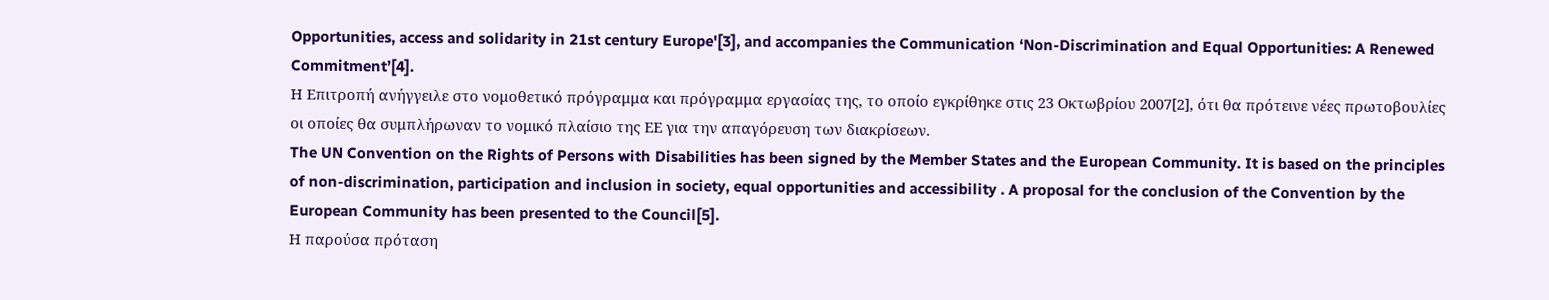Opportunities, access and solidarity in 21st century Europe'[3], and accompanies the Communication ‘Non-Discrimination and Equal Opportunities: A Renewed Commitment’[4].
Η Επιτροπή ανήγγειλε στο νομοθετικό πρόγραμμα και πρόγραμμα εργασίας της, το οποίο εγκρίθηκε στις 23 Οκτωβρίου 2007[2], ότι θα πρότεινε νέες πρωτοβουλίες οι οποίες θα συμπλήρωναν το νομικό πλαίσιο της ΕΕ για την απαγόρευση των διακρίσεων.
The UN Convention on the Rights of Persons with Disabilities has been signed by the Member States and the European Community. It is based on the principles of non-discrimination, participation and inclusion in society, equal opportunities and accessibility . A proposal for the conclusion of the Convention by the European Community has been presented to the Council[5].
Η παρούσα πρόταση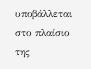υποβάλλεται στο πλαίσιο της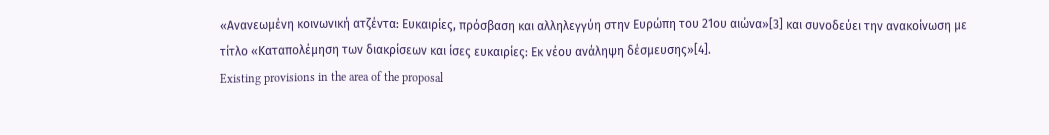«Ανανεωμένη κοινωνική ατζέντα: Ευκαιρίες, πρόσβαση και αλληλεγγύη στην Ευρώπη του 21ου αιώνα»[3] και συνοδεύει την ανακοίνωση με τίτλο «Καταπολέμηση των διακρίσεων και ίσες ευκαιρίες: Εκ νέου ανάληψη δέσμευσης»[4].
Existing provisions in the area of the proposal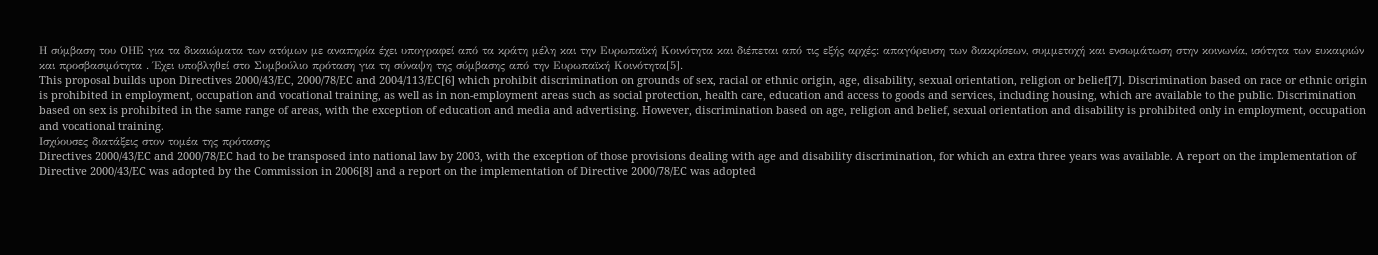Η σύμβαση του ΟΗΕ για τα δικαιώματα των ατόμων με αναπηρία έχει υπογραφεί από τα κράτη μέλη και την Ευρωπαϊκή Κοινότητα και διέπεται από τις εξής αρχές: απαγόρευση των διακρίσεων, συμμετοχή και ενσωμάτωση στην κοινωνία, ισότητα των ευκαιριών και προσβασιμότητα . Έχει υποβληθεί στο Συμβούλιο πρόταση για τη σύναψη της σύμβασης από την Ευρωπαϊκή Κοινότητα[5].
This proposal builds upon Directives 2000/43/EC, 2000/78/EC and 2004/113/EC[6] which prohibit discrimination on grounds of sex, racial or ethnic origin, age, disability, sexual orientation, religion or belief[7]. Discrimination based on race or ethnic origin is prohibited in employment, occupation and vocational training, as well as in non-employment areas such as social protection, health care, education and access to goods and services, including housing, which are available to the public. Discrimination based on sex is prohibited in the same range of areas, with the exception of education and media and advertising. However, discrimination based on age, religion and belief, sexual orientation and disability is prohibited only in employment, occupation and vocational training.
Ισχύουσες διατάξεις στον τομέα της πρότασης
Directives 2000/43/EC and 2000/78/EC had to be transposed into national law by 2003, with the exception of those provisions dealing with age and disability discrimination, for which an extra three years was available. A report on the implementation of Directive 2000/43/EC was adopted by the Commission in 2006[8] and a report on the implementation of Directive 2000/78/EC was adopted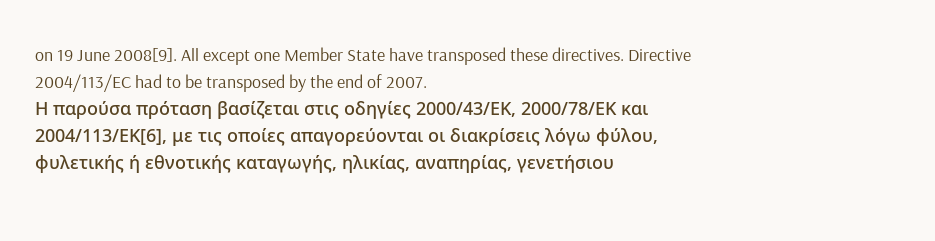on 19 June 2008[9]. All except one Member State have transposed these directives. Directive 2004/113/EC had to be transposed by the end of 2007.
Η παρούσα πρόταση βασίζεται στις οδηγίες 2000/43/ΕΚ, 2000/78/ΕΚ και 2004/113/ΕΚ[6], με τις οποίες απαγορεύονται οι διακρίσεις λόγω φύλου, φυλετικής ή εθνοτικής καταγωγής, ηλικίας, αναπηρίας, γενετήσιου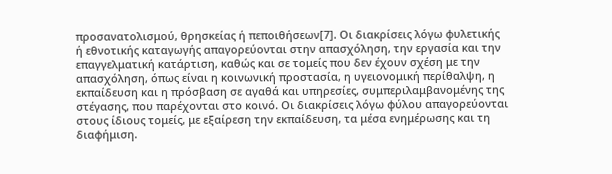προσανατολισμού, θρησκείας ή πεποιθήσεων[7]. Οι διακρίσεις λόγω φυλετικής ή εθνοτικής καταγωγής απαγορεύονται στην απασχόληση, την εργασία και την επαγγελματική κατάρτιση, καθώς και σε τομείς που δεν έχουν σχέση με την απασχόληση, όπως είναι η κοινωνική προστασία, η υγειονομική περίθαλψη, η εκπαίδευση και η πρόσβαση σε αγαθά και υπηρεσίες, συμπεριλαμβανομένης της στέγασης, που παρέχονται στο κοινό. Οι διακρίσεις λόγω φύλου απαγορεύονται στους ίδιους τομείς, με εξαίρεση την εκπαίδευση, τα μέσα ενημέρωσης και τη διαφήμιση.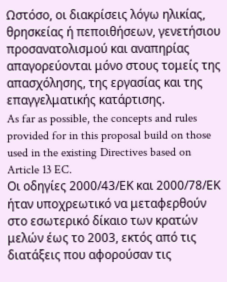Ωστόσο, οι διακρίσεις λόγω ηλικίας, θρησκείας ή πεποιθήσεων, γενετήσιου προσανατολισμού και αναπηρίας απαγορεύονται μόνο στους τομείς της απασχόλησης, της εργασίας και της επαγγελματικής κατάρτισης.
As far as possible, the concepts and rules provided for in this proposal build on those used in the existing Directives based on Article 13 EC.
Οι οδηγίες 2000/43/ΕΚ και 2000/78/ΕΚ ήταν υποχρεωτικό να μεταφερθούν στο εσωτερικό δίκαιο των κρατών μελών έως το 2003, εκτός από τις διατάξεις που αφορούσαν τις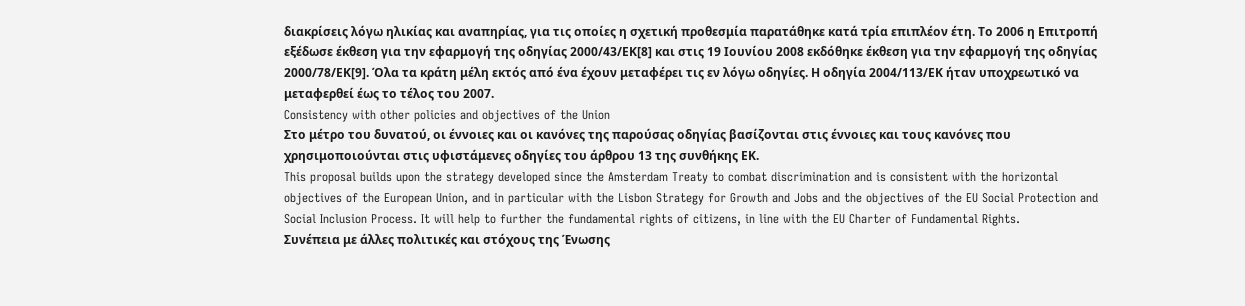διακρίσεις λόγω ηλικίας και αναπηρίας, για τις οποίες η σχετική προθεσμία παρατάθηκε κατά τρία επιπλέον έτη. Το 2006 η Επιτροπή εξέδωσε έκθεση για την εφαρμογή της οδηγίας 2000/43/ΕΚ[8] και στις 19 Ιουνίου 2008 εκδόθηκε έκθεση για την εφαρμογή της οδηγίας 2000/78/ΕΚ[9]. Όλα τα κράτη μέλη εκτός από ένα έχουν μεταφέρει τις εν λόγω οδηγίες. Η οδηγία 2004/113/ΕΚ ήταν υποχρεωτικό να μεταφερθεί έως το τέλος του 2007.
Consistency with other policies and objectives of the Union
Στο μέτρο του δυνατού, οι έννοιες και οι κανόνες της παρούσας οδηγίας βασίζονται στις έννοιες και τους κανόνες που χρησιμοποιούνται στις υφιστάμενες οδηγίες του άρθρου 13 της συνθήκης ΕΚ.
This proposal builds upon the strategy developed since the Amsterdam Treaty to combat discrimination and is consistent with the horizontal objectives of the European Union, and in particular with the Lisbon Strategy for Growth and Jobs and the objectives of the EU Social Protection and Social Inclusion Process. It will help to further the fundamental rights of citizens, in line with the EU Charter of Fundamental Rights.
Συνέπεια με άλλες πολιτικές και στόχους της Ένωσης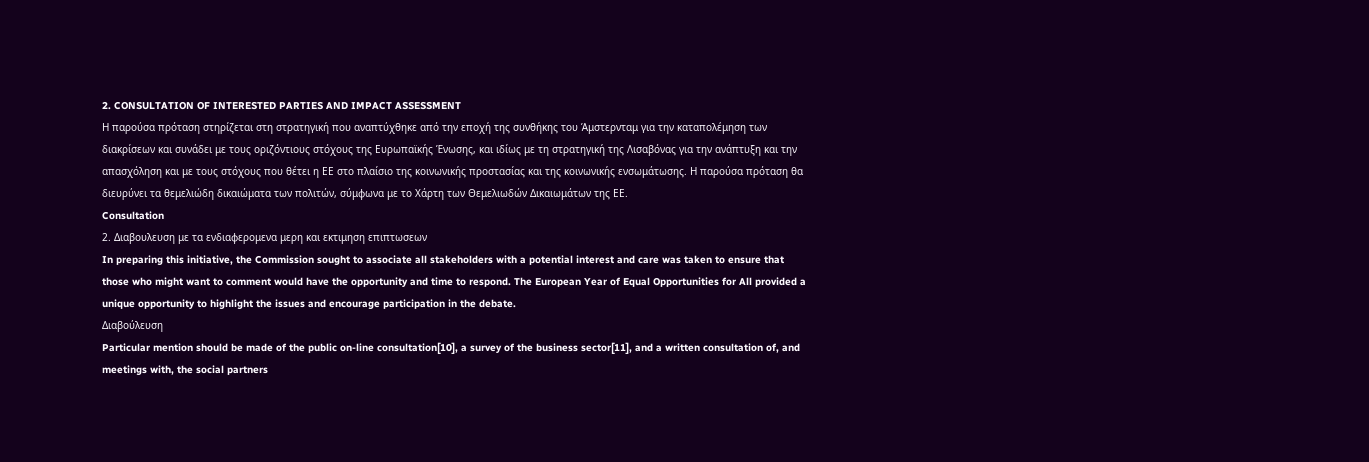2. CONSULTATION OF INTERESTED PARTIES AND IMPACT ASSESSMENT
Η παρούσα πρόταση στηρίζεται στη στρατηγική που αναπτύχθηκε από την εποχή της συνθήκης του Άμστερνταμ για την καταπολέμηση των διακρίσεων και συνάδει με τους οριζόντιους στόχους της Ευρωπαϊκής Ένωσης, και ιδίως με τη στρατηγική της Λισαβόνας για την ανάπτυξη και την απασχόληση και με τους στόχους που θέτει η ΕΕ στο πλαίσιο της κοινωνικής προστασίας και της κοινωνικής ενσωμάτωσης. Η παρούσα πρόταση θα διευρύνει τα θεμελιώδη δικαιώματα των πολιτών, σύμφωνα με το Χάρτη των Θεμελιωδών Δικαιωμάτων της ΕΕ.
Consultation
2. Διαβουλευση με τα ενδιαφερομενα μερη και εκτιμηση επιπτωσεων
In preparing this initiative, the Commission sought to associate all stakeholders with a potential interest and care was taken to ensure that those who might want to comment would have the opportunity and time to respond. The European Year of Equal Opportunities for All provided a unique opportunity to highlight the issues and encourage participation in the debate.
Διαβούλευση
Particular mention should be made of the public on-line consultation[10], a survey of the business sector[11], and a written consultation of, and meetings with, the social partners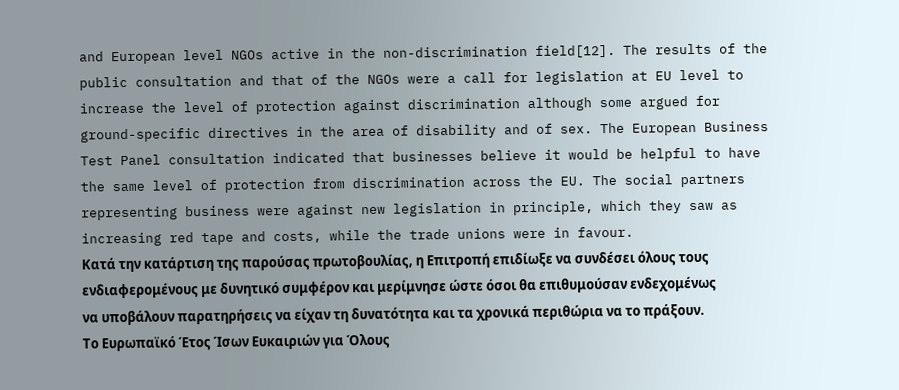and European level NGOs active in the non-discrimination field[12]. The results of the public consultation and that of the NGOs were a call for legislation at EU level to increase the level of protection against discrimination although some argued for ground-specific directives in the area of disability and of sex. The European Business Test Panel consultation indicated that businesses believe it would be helpful to have the same level of protection from discrimination across the EU. The social partners representing business were against new legislation in principle, which they saw as increasing red tape and costs, while the trade unions were in favour.
Κατά την κατάρτιση της παρούσας πρωτοβουλίας, η Επιτροπή επιδίωξε να συνδέσει όλους τους ενδιαφερομένους με δυνητικό συμφέρον και μερίμνησε ώστε όσοι θα επιθυμούσαν ενδεχομένως να υποβάλουν παρατηρήσεις να είχαν τη δυνατότητα και τα χρονικά περιθώρια να το πράξουν. Το Ευρωπαϊκό Έτος Ίσων Ευκαιριών για Όλους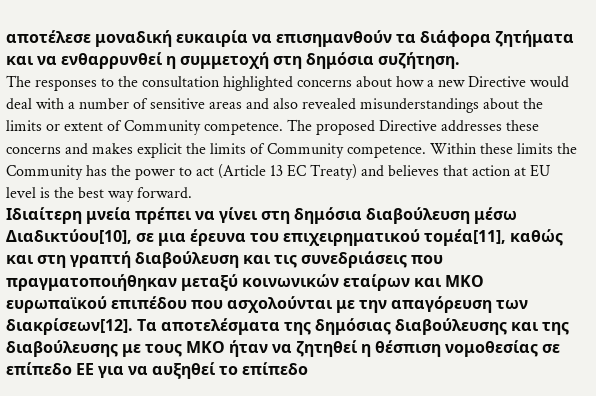αποτέλεσε μοναδική ευκαιρία να επισημανθούν τα διάφορα ζητήματα και να ενθαρρυνθεί η συμμετοχή στη δημόσια συζήτηση.
The responses to the consultation highlighted concerns about how a new Directive would deal with a number of sensitive areas and also revealed misunderstandings about the limits or extent of Community competence. The proposed Directive addresses these concerns and makes explicit the limits of Community competence. Within these limits the Community has the power to act (Article 13 EC Treaty) and believes that action at EU level is the best way forward.
Ιδιαίτερη μνεία πρέπει να γίνει στη δημόσια διαβούλευση μέσω Διαδικτύου[10], σε μια έρευνα του επιχειρηματικού τομέα[11], καθώς και στη γραπτή διαβούλευση και τις συνεδριάσεις που πραγματοποιήθηκαν μεταξύ κοινωνικών εταίρων και ΜΚΟ ευρωπαϊκού επιπέδου που ασχολούνται με την απαγόρευση των διακρίσεων[12]. Τα αποτελέσματα της δημόσιας διαβούλευσης και της διαβούλευσης με τους ΜΚΟ ήταν να ζητηθεί η θέσπιση νομοθεσίας σε επίπεδο ΕΕ για να αυξηθεί το επίπεδο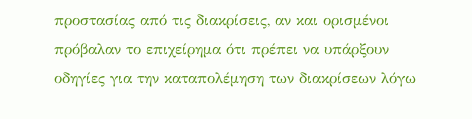προστασίας από τις διακρίσεις, αν και ορισμένοι πρόβαλαν το επιχείρημα ότι πρέπει να υπάρξουν οδηγίες για την καταπολέμηση των διακρίσεων λόγω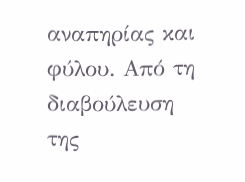αναπηρίας και φύλου. Από τη διαβούλευση της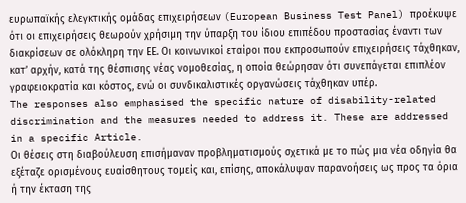ευρωπαϊκής ελεγκτικής ομάδας επιχειρήσεων (European Business Test Panel) προέκυψε ότι οι επιχειρήσεις θεωρούν χρήσιμη την ύπαρξη του ίδιου επιπέδου προστασίας έναντι των διακρίσεων σε ολόκληρη την ΕΕ. Οι κοινωνικοί εταίροι που εκπροσωπούν επιχειρήσεις τάχθηκαν, κατ’ αρχήν, κατά της θέσπισης νέας νομοθεσίας, η οποία θεώρησαν ότι συνεπάγεται επιπλέον γραφειοκρατία και κόστος, ενώ οι συνδικαλιστικές οργανώσεις τάχθηκαν υπέρ.
The responses also emphasised the specific nature of disability-related discrimination and the measures needed to address it. These are addressed in a specific Article.
Οι θέσεις στη διαβούλευση επισήμαναν προβληματισμούς σχετικά με το πώς μια νέα οδηγία θα εξέταζε ορισμένους ευαίσθητους τομείς και, επίσης, αποκάλυψαν παρανοήσεις ως προς τα όρια ή την έκταση της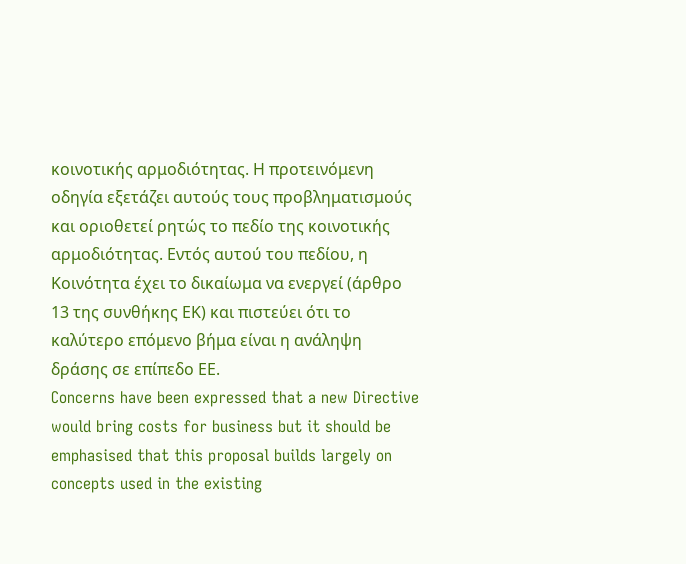κοινοτικής αρμοδιότητας. Η προτεινόμενη οδηγία εξετάζει αυτούς τους προβληματισμούς και οριοθετεί ρητώς το πεδίο της κοινοτικής αρμοδιότητας. Εντός αυτού του πεδίου, η Κοινότητα έχει το δικαίωμα να ενεργεί (άρθρο 13 της συνθήκης ΕΚ) και πιστεύει ότι το καλύτερο επόμενο βήμα είναι η ανάληψη δράσης σε επίπεδο ΕΕ.
Concerns have been expressed that a new Directive would bring costs for business but it should be emphasised that this proposal builds largely on concepts used in the existing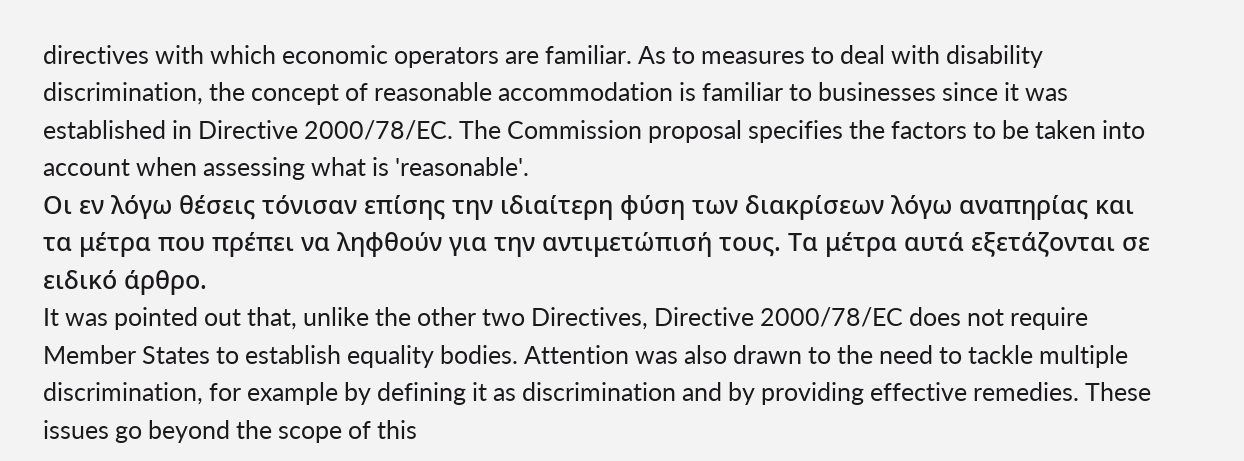directives with which economic operators are familiar. As to measures to deal with disability discrimination, the concept of reasonable accommodation is familiar to businesses since it was established in Directive 2000/78/EC. The Commission proposal specifies the factors to be taken into account when assessing what is 'reasonable'.
Οι εν λόγω θέσεις τόνισαν επίσης την ιδιαίτερη φύση των διακρίσεων λόγω αναπηρίας και τα μέτρα που πρέπει να ληφθούν για την αντιμετώπισή τους. Τα μέτρα αυτά εξετάζονται σε ειδικό άρθρο.
It was pointed out that, unlike the other two Directives, Directive 2000/78/EC does not require Member States to establish equality bodies. Attention was also drawn to the need to tackle multiple discrimination, for example by defining it as discrimination and by providing effective remedies. These issues go beyond the scope of this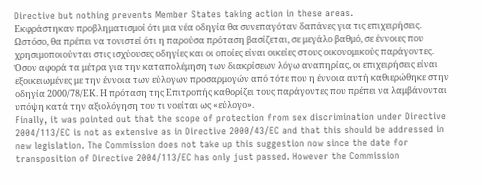Directive but nothing prevents Member States taking action in these areas.
Εκφράστηκαν προβληματισμοί ότι μια νέα οδηγία θα συνεπαγόταν δαπάνες για τις επιχειρήσεις. Ωστόσο, θα πρέπει να τονιστεί ότι η παρούσα πρόταση βασίζεται, σε μεγάλο βαθμό, σε έννοιες που χρησιμοποιούνται στις ισχύουσες οδηγίες και οι οποίες είναι οικείες στους οικονομικούς παράγοντες. Όσον αφορά τα μέτρα για την καταπολέμηση των διακρίσεων λόγω αναπηρίας, οι επιχειρήσεις είναι εξοικειωμένες με την έννοια των εύλογων προσαρμογών από τότε που η έννοια αυτή καθιερώθηκε στην οδηγία 2000/78/ΕΚ. Η πρόταση της Επιτροπής καθορίζει τους παράγοντες που πρέπει να λαμβάνονται υπόψη κατά την αξιολόγηση του τι νοείται ως «εύλογο».
Finally, it was pointed out that the scope of protection from sex discrimination under Directive 2004/113/EC is not as extensive as in Directive 2000/43/EC and that this should be addressed in new legislation. The Commission does not take up this suggestion now since the date for transposition of Directive 2004/113/EC has only just passed. However the Commission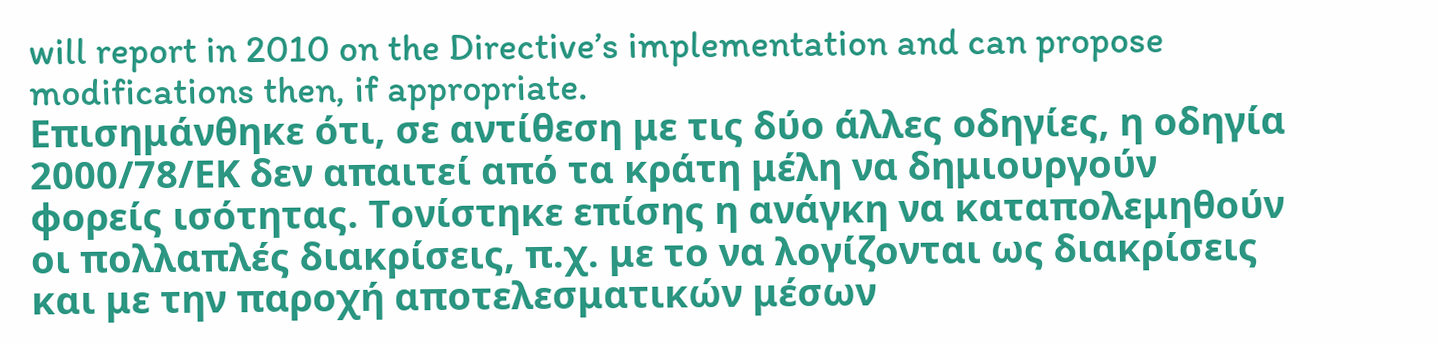will report in 2010 on the Directive’s implementation and can propose modifications then, if appropriate.
Επισημάνθηκε ότι, σε αντίθεση με τις δύο άλλες οδηγίες, η οδηγία 2000/78/ΕΚ δεν απαιτεί από τα κράτη μέλη να δημιουργούν φορείς ισότητας. Τονίστηκε επίσης η ανάγκη να καταπολεμηθούν οι πολλαπλές διακρίσεις, π.χ. με το να λογίζονται ως διακρίσεις και με την παροχή αποτελεσματικών μέσων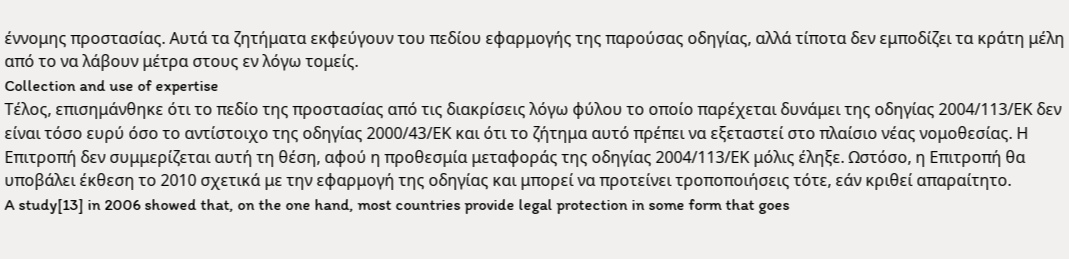έννομης προστασίας. Αυτά τα ζητήματα εκφεύγουν του πεδίου εφαρμογής της παρούσας οδηγίας, αλλά τίποτα δεν εμποδίζει τα κράτη μέλη από το να λάβουν μέτρα στους εν λόγω τομείς.
Collection and use of expertise
Τέλος, επισημάνθηκε ότι το πεδίο της προστασίας από τις διακρίσεις λόγω φύλου το οποίο παρέχεται δυνάμει της οδηγίας 2004/113/ΕΚ δεν είναι τόσο ευρύ όσο το αντίστοιχο της οδηγίας 2000/43/ΕΚ και ότι το ζήτημα αυτό πρέπει να εξεταστεί στο πλαίσιο νέας νομοθεσίας. Η Επιτροπή δεν συμμερίζεται αυτή τη θέση, αφού η προθεσμία μεταφοράς της οδηγίας 2004/113/ΕΚ μόλις έληξε. Ωστόσο, η Επιτροπή θα υποβάλει έκθεση το 2010 σχετικά με την εφαρμογή της οδηγίας και μπορεί να προτείνει τροποποιήσεις τότε, εάν κριθεί απαραίτητο.
A study[13] in 2006 showed that, on the one hand, most countries provide legal protection in some form that goes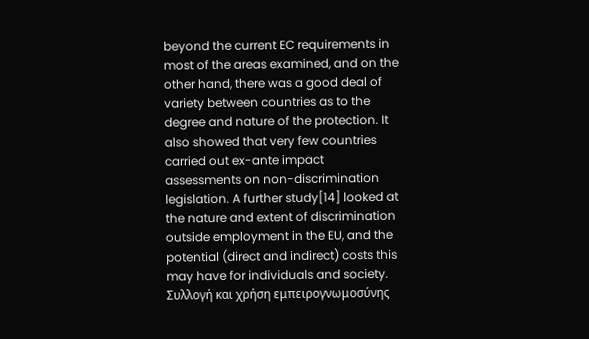beyond the current EC requirements in most of the areas examined, and on the other hand, there was a good deal of variety between countries as to the degree and nature of the protection. It also showed that very few countries carried out ex-ante impact assessments on non-discrimination legislation. A further study[14] looked at the nature and extent of discrimination outside employment in the EU, and the potential (direct and indirect) costs this may have for individuals and society.
Συλλογή και χρήση εμπειρογνωμοσύνης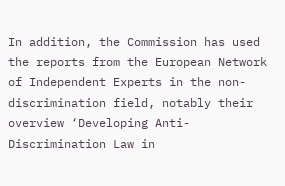In addition, the Commission has used the reports from the European Network of Independent Experts in the non-discrimination field, notably their overview ‘Developing Anti-Discrimination Law in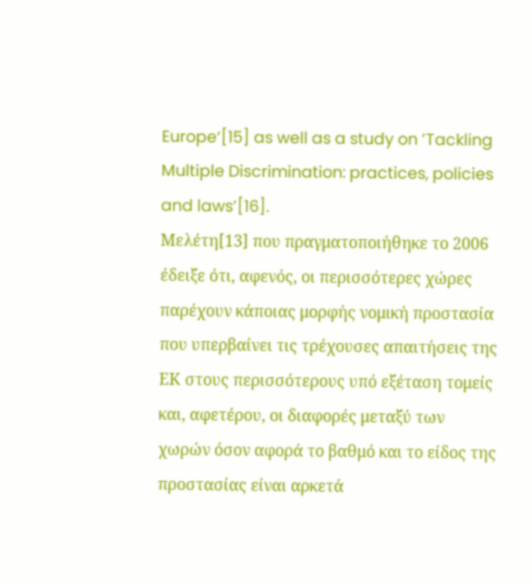Europe‘[15] as well as a study on ’Tackling Multiple Discrimination: practices, policies and laws’[16].
Μελέτη[13] που πραγματοποιήθηκε το 2006 έδειξε ότι, αφενός, οι περισσότερες χώρες παρέχουν κάποιας μορφής νομική προστασία που υπερβαίνει τις τρέχουσες απαιτήσεις της ΕΚ στους περισσότερους υπό εξέταση τομείς και, αφετέρου, οι διαφορές μεταξύ των χωρών όσον αφορά το βαθμό και το είδος της προστασίας είναι αρκετά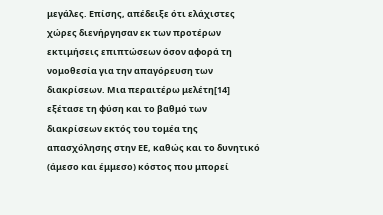μεγάλες. Επίσης, απέδειξε ότι ελάχιστες χώρες διενήργησαν εκ των προτέρων εκτιμήσεις επιπτώσεων όσον αφορά τη νομοθεσία για την απαγόρευση των διακρίσεων. Μια περαιτέρω μελέτη[14] εξέτασε τη φύση και το βαθμό των διακρίσεων εκτός του τομέα της απασχόλησης στην ΕΕ, καθώς και το δυνητικό (άμεσο και έμμεσο) κόστος που μπορεί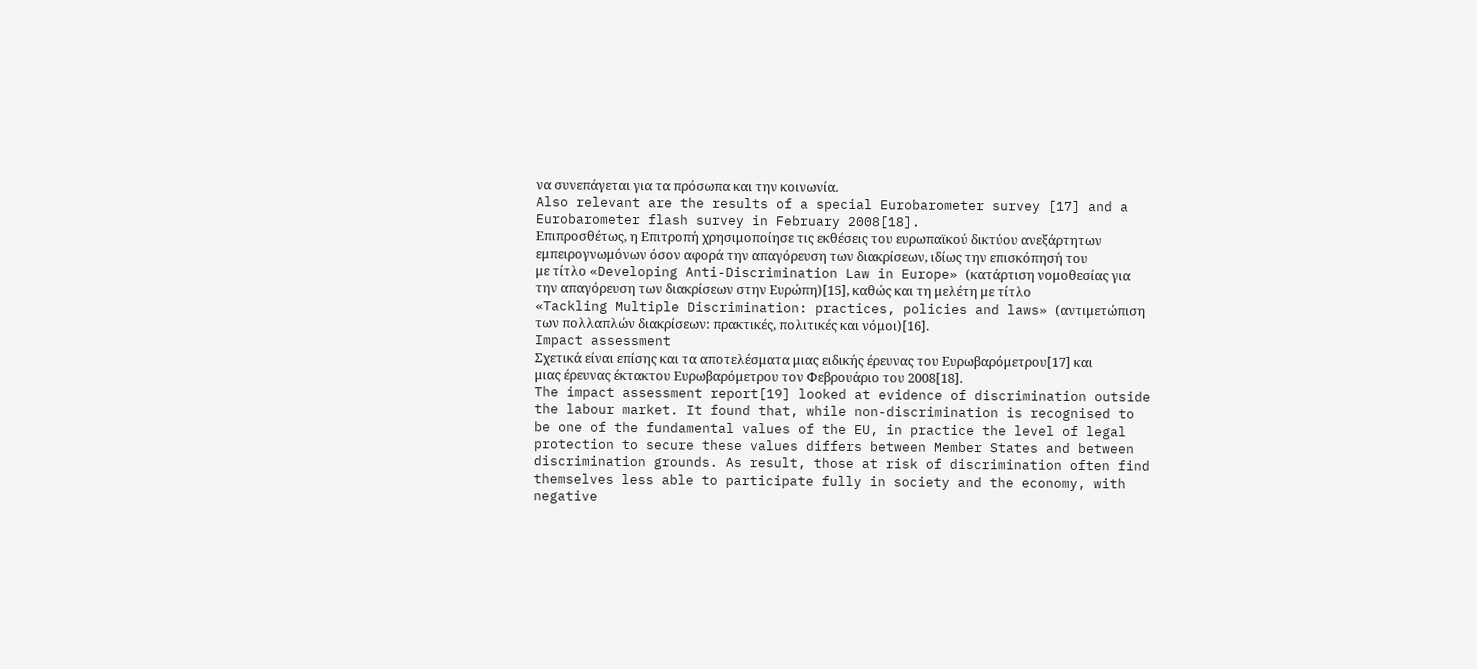να συνεπάγεται για τα πρόσωπα και την κοινωνία.
Also relevant are the results of a special Eurobarometer survey [17] and a Eurobarometer flash survey in February 2008[18].
Επιπροσθέτως, η Επιτροπή χρησιμοποίησε τις εκθέσεις του ευρωπαϊκού δικτύου ανεξάρτητων εμπειρογνωμόνων όσον αφορά την απαγόρευση των διακρίσεων, ιδίως την επισκόπησή του με τίτλο «Developing Anti-Discrimination Law in Europe» (κατάρτιση νομοθεσίας για την απαγόρευση των διακρίσεων στην Ευρώπη)[15], καθώς και τη μελέτη με τίτλο «Tackling Multiple Discrimination: practices, policies and laws» (αντιμετώπιση των πολλαπλών διακρίσεων: πρακτικές, πολιτικές και νόμοι)[16].
Impact assessment
Σχετικά είναι επίσης και τα αποτελέσματα μιας ειδικής έρευνας του Ευρωβαρόμετρου[17] και μιας έρευνας έκτακτου Ευρωβαρόμετρου τον Φεβρουάριο του 2008[18].
The impact assessment report[19] looked at evidence of discrimination outside the labour market. It found that, while non-discrimination is recognised to be one of the fundamental values of the EU, in practice the level of legal protection to secure these values differs between Member States and between discrimination grounds. As result, those at risk of discrimination often find themselves less able to participate fully in society and the economy, with negative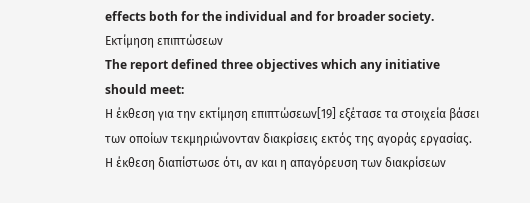effects both for the individual and for broader society.
Εκτίμηση επιπτώσεων
The report defined three objectives which any initiative should meet:
Η έκθεση για την εκτίμηση επιπτώσεων[19] εξέτασε τα στοιχεία βάσει των οποίων τεκμηριώνονταν διακρίσεις εκτός της αγοράς εργασίας. Η έκθεση διαπίστωσε ότι, αν και η απαγόρευση των διακρίσεων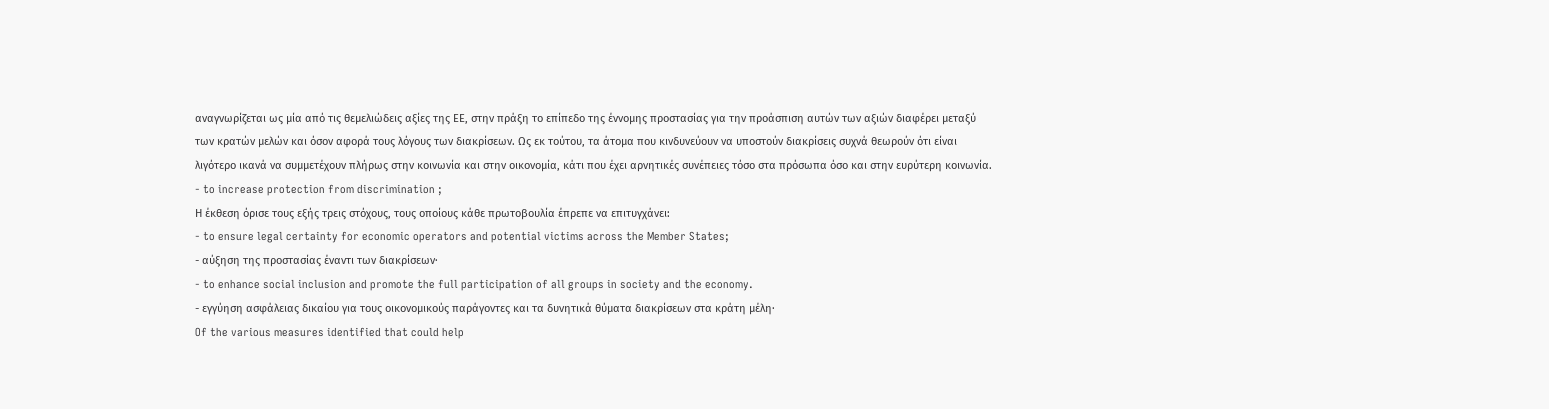αναγνωρίζεται ως μία από τις θεμελιώδεις αξίες της ΕΕ, στην πράξη το επίπεδο της έννομης προστασίας για την προάσπιση αυτών των αξιών διαφέρει μεταξύ των κρατών μελών και όσον αφορά τους λόγους των διακρίσεων. Ως εκ τούτου, τα άτομα που κινδυνεύουν να υποστούν διακρίσεις συχνά θεωρούν ότι είναι λιγότερο ικανά να συμμετέχουν πλήρως στην κοινωνία και στην οικονομία, κάτι που έχει αρνητικές συνέπειες τόσο στα πρόσωπα όσο και στην ευρύτερη κοινωνία.
- to increase protection from discrimination ;
Η έκθεση όρισε τους εξής τρεις στόχους, τους οποίους κάθε πρωτοβουλία έπρεπε να επιτυγχάνει:
- to ensure legal certainty for economic operators and potential victims across the Member States;
- αύξηση της προστασίας έναντι των διακρίσεων·
- to enhance social inclusion and promote the full participation of all groups in society and the economy.
- εγγύηση ασφάλειας δικαίου για τους οικονομικούς παράγοντες και τα δυνητικά θύματα διακρίσεων στα κράτη μέλη·
Of the various measures identified that could help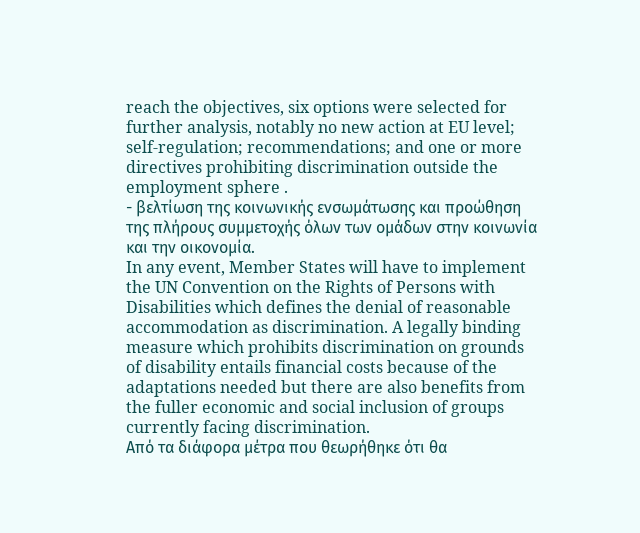reach the objectives, six options were selected for further analysis, notably no new action at EU level; self-regulation; recommendations; and one or more directives prohibiting discrimination outside the employment sphere .
- βελτίωση της κοινωνικής ενσωμάτωσης και προώθηση της πλήρους συμμετοχής όλων των ομάδων στην κοινωνία και την οικονομία.
In any event, Member States will have to implement the UN Convention on the Rights of Persons with Disabilities which defines the denial of reasonable accommodation as discrimination. A legally binding measure which prohibits discrimination on grounds of disability entails financial costs because of the adaptations needed but there are also benefits from the fuller economic and social inclusion of groups currently facing discrimination.
Από τα διάφορα μέτρα που θεωρήθηκε ότι θα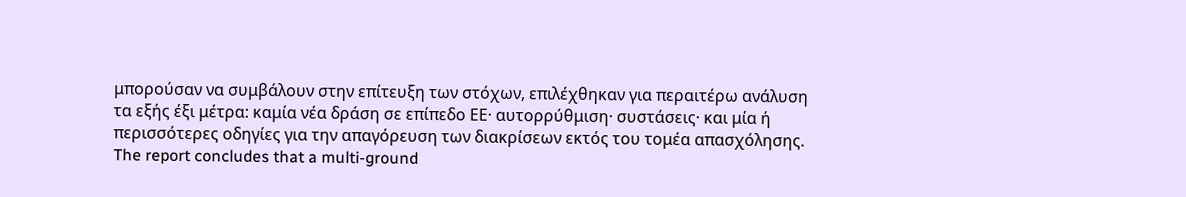μπορούσαν να συμβάλουν στην επίτευξη των στόχων, επιλέχθηκαν για περαιτέρω ανάλυση τα εξής έξι μέτρα: καμία νέα δράση σε επίπεδο ΕΕ· αυτορρύθμιση· συστάσεις· και μία ή περισσότερες οδηγίες για την απαγόρευση των διακρίσεων εκτός του τομέα απασχόλησης.
The report concludes that a multi-ground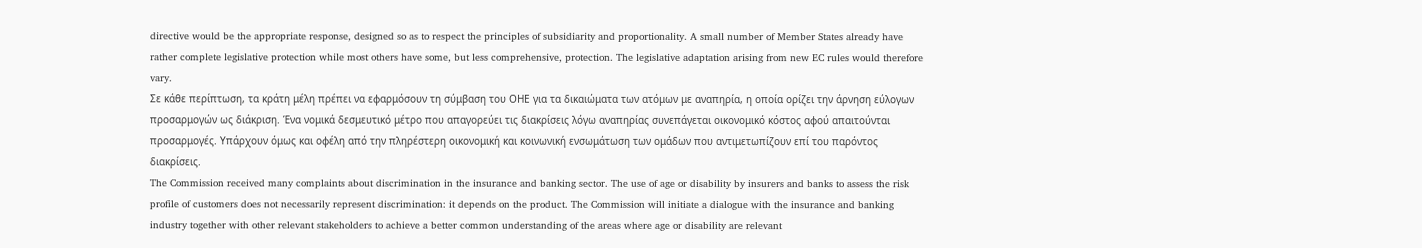directive would be the appropriate response, designed so as to respect the principles of subsidiarity and proportionality. A small number of Member States already have rather complete legislative protection while most others have some, but less comprehensive, protection. The legislative adaptation arising from new EC rules would therefore vary.
Σε κάθε περίπτωση, τα κράτη μέλη πρέπει να εφαρμόσουν τη σύμβαση του ΟΗΕ για τα δικαιώματα των ατόμων με αναπηρία, η οποία ορίζει την άρνηση εύλογων προσαρμογών ως διάκριση. Ένα νομικά δεσμευτικό μέτρο που απαγορεύει τις διακρίσεις λόγω αναπηρίας συνεπάγεται οικονομικό κόστος αφού απαιτούνται προσαρμογές. Υπάρχουν όμως και οφέλη από την πληρέστερη οικονομική και κοινωνική ενσωμάτωση των ομάδων που αντιμετωπίζουν επί του παρόντος διακρίσεις.
The Commission received many complaints about discrimination in the insurance and banking sector. The use of age or disability by insurers and banks to assess the risk profile of customers does not necessarily represent discrimination: it depends on the product. The Commission will initiate a dialogue with the insurance and banking industry together with other relevant stakeholders to achieve a better common understanding of the areas where age or disability are relevant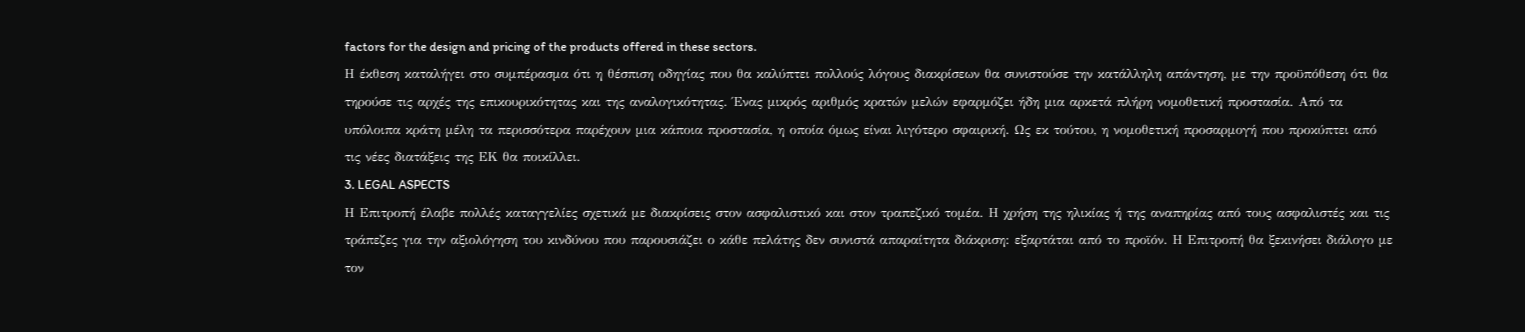factors for the design and pricing of the products offered in these sectors.
Η έκθεση καταλήγει στο συμπέρασμα ότι η θέσπιση οδηγίας που θα καλύπτει πολλούς λόγους διακρίσεων θα συνιστούσε την κατάλληλη απάντηση, με την προϋπόθεση ότι θα τηρούσε τις αρχές της επικουρικότητας και της αναλογικότητας. Ένας μικρός αριθμός κρατών μελών εφαρμόζει ήδη μια αρκετά πλήρη νομοθετική προστασία. Από τα υπόλοιπα κράτη μέλη τα περισσότερα παρέχουν μια κάποια προστασία, η οποία όμως είναι λιγότερο σφαιρική. Ως εκ τούτου, η νομοθετική προσαρμογή που προκύπτει από τις νέες διατάξεις της ΕΚ θα ποικίλλει.
3. LEGAL ASPECTS
Η Επιτροπή έλαβε πολλές καταγγελίες σχετικά με διακρίσεις στον ασφαλιστικό και στον τραπεζικό τομέα. Η χρήση της ηλικίας ή της αναπηρίας από τους ασφαλιστές και τις τράπεζες για την αξιολόγηση του κινδύνου που παρουσιάζει ο κάθε πελάτης δεν συνιστά απαραίτητα διάκριση: εξαρτάται από το προϊόν. Η Επιτροπή θα ξεκινήσει διάλογο με τον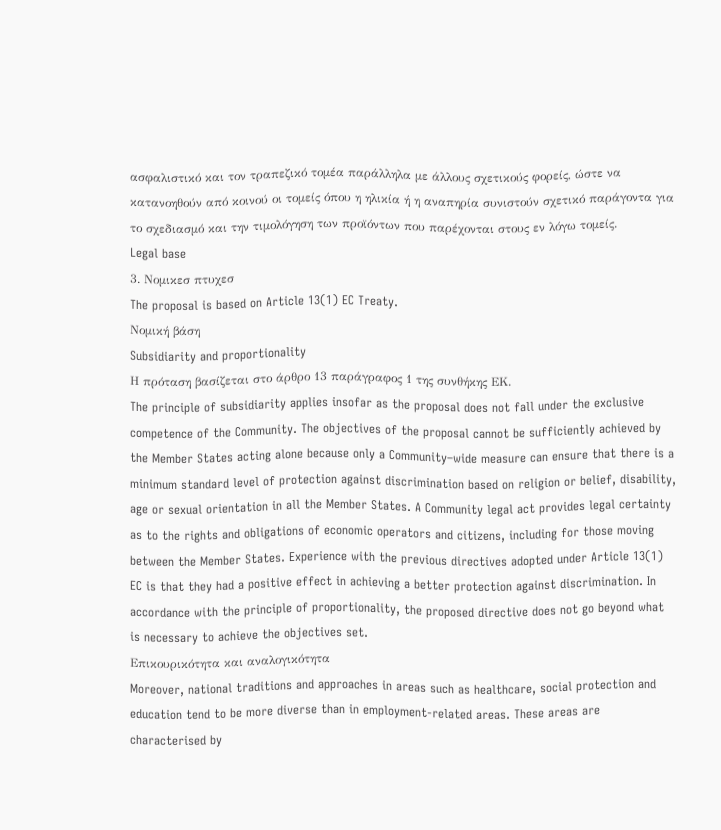ασφαλιστικό και τον τραπεζικό τομέα παράλληλα με άλλους σχετικούς φορείς, ώστε να κατανοηθούν από κοινού οι τομείς όπου η ηλικία ή η αναπηρία συνιστούν σχετικό παράγοντα για το σχεδιασμό και την τιμολόγηση των προϊόντων που παρέχονται στους εν λόγω τομείς.
Legal base
3. Νομικεσ πτυχεσ
The proposal is based on Article 13(1) EC Treaty.
Νομική βάση
Subsidiarity and proportionality
Η πρόταση βασίζεται στο άρθρο 13 παράγραφος 1 της συνθήκης ΕΚ.
The principle of subsidiarity applies insofar as the proposal does not fall under the exclusive competence of the Community. The objectives of the proposal cannot be sufficiently achieved by the Member States acting alone because only a Community–wide measure can ensure that there is a minimum standard level of protection against discrimination based on religion or belief, disability, age or sexual orientation in all the Member States. A Community legal act provides legal certainty as to the rights and obligations of economic operators and citizens, including for those moving between the Member States. Experience with the previous directives adopted under Article 13(1) EC is that they had a positive effect in achieving a better protection against discrimination. In accordance with the principle of proportionality, the proposed directive does not go beyond what is necessary to achieve the objectives set.
Επικουρικότητα και αναλογικότητα
Moreover, national traditions and approaches in areas such as healthcare, social protection and education tend to be more diverse than in employment-related areas. These areas are characterised by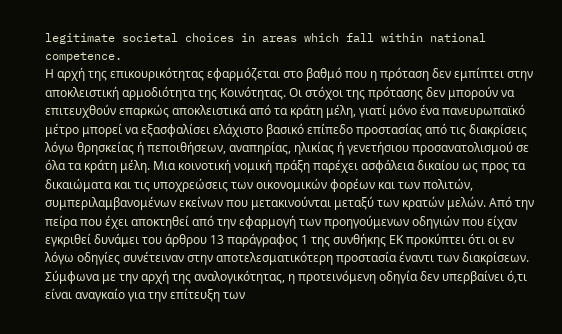legitimate societal choices in areas which fall within national competence.
Η αρχή της επικουρικότητας εφαρμόζεται στο βαθμό που η πρόταση δεν εμπίπτει στην αποκλειστική αρμοδιότητα της Κοινότητας. Οι στόχοι της πρότασης δεν μπορούν να επιτευχθούν επαρκώς αποκλειστικά από τα κράτη μέλη, γιατί μόνο ένα πανευρωπαϊκό μέτρο μπορεί να εξασφαλίσει ελάχιστο βασικό επίπεδο προστασίας από τις διακρίσεις λόγω θρησκείας ή πεποιθήσεων, αναπηρίας, ηλικίας ή γενετήσιου προσανατολισμού σε όλα τα κράτη μέλη. Μια κοινοτική νομική πράξη παρέχει ασφάλεια δικαίου ως προς τα δικαιώματα και τις υποχρεώσεις των οικονομικών φορέων και των πολιτών, συμπεριλαμβανομένων εκείνων που μετακινούνται μεταξύ των κρατών μελών. Από την πείρα που έχει αποκτηθεί από την εφαρμογή των προηγούμενων οδηγιών που είχαν εγκριθεί δυνάμει του άρθρου 13 παράγραφος 1 της συνθήκης ΕΚ προκύπτει ότι οι εν λόγω οδηγίες συνέτειναν στην αποτελεσματικότερη προστασία έναντι των διακρίσεων. Σύμφωνα με την αρχή της αναλογικότητας, η προτεινόμενη οδηγία δεν υπερβαίνει ό,τι είναι αναγκαίο για την επίτευξη των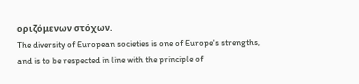οριζόμενων στόχων.
The diversity of European societies is one of Europe's strengths, and is to be respected in line with the principle of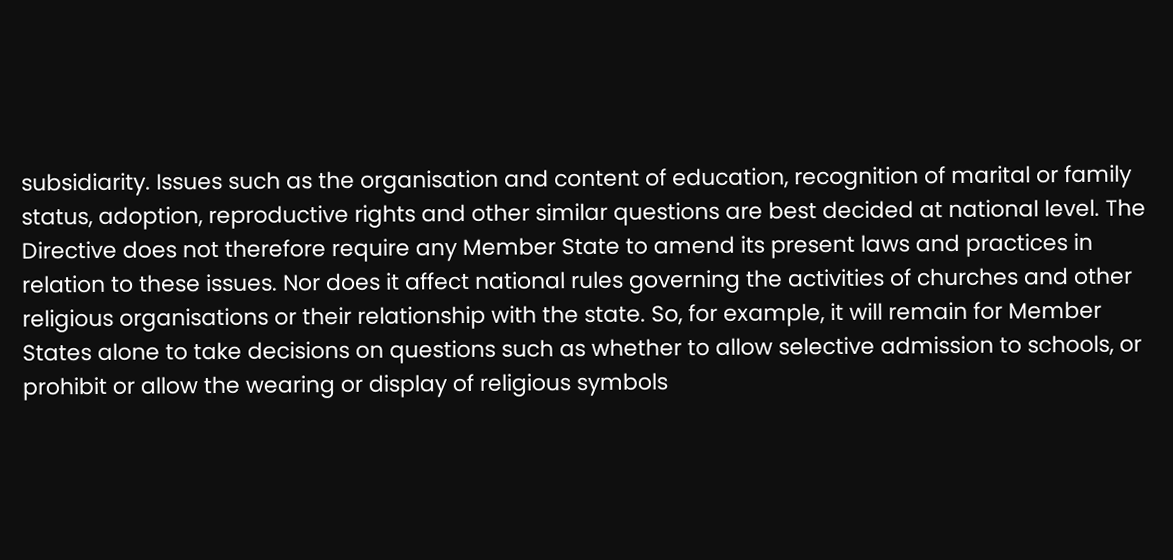subsidiarity. Issues such as the organisation and content of education, recognition of marital or family status, adoption, reproductive rights and other similar questions are best decided at national level. The Directive does not therefore require any Member State to amend its present laws and practices in relation to these issues. Nor does it affect national rules governing the activities of churches and other religious organisations or their relationship with the state. So, for example, it will remain for Member States alone to take decisions on questions such as whether to allow selective admission to schools, or prohibit or allow the wearing or display of religious symbols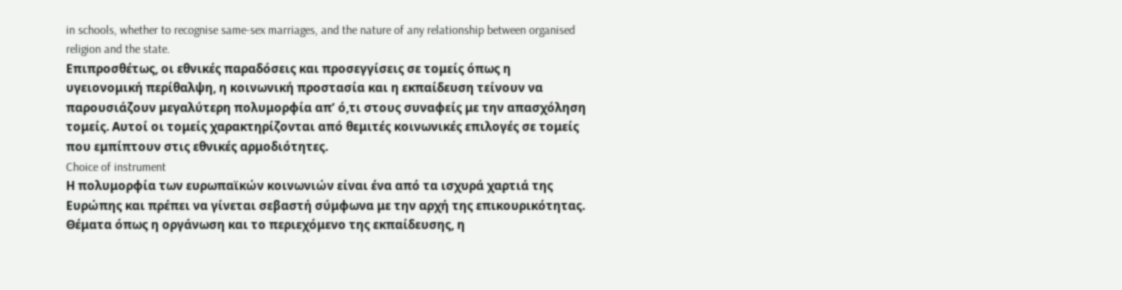in schools, whether to recognise same-sex marriages, and the nature of any relationship between organised religion and the state.
Επιπροσθέτως, οι εθνικές παραδόσεις και προσεγγίσεις σε τομείς όπως η υγειονομική περίθαλψη, η κοινωνική προστασία και η εκπαίδευση τείνουν να παρουσιάζουν μεγαλύτερη πολυμορφία απ’ ό,τι στους συναφείς με την απασχόληση τομείς. Αυτοί οι τομείς χαρακτηρίζονται από θεμιτές κοινωνικές επιλογές σε τομείς που εμπίπτουν στις εθνικές αρμοδιότητες.
Choice of instrument
Η πολυμορφία των ευρωπαϊκών κοινωνιών είναι ένα από τα ισχυρά χαρτιά της Ευρώπης και πρέπει να γίνεται σεβαστή σύμφωνα με την αρχή της επικουρικότητας. Θέματα όπως η οργάνωση και το περιεχόμενο της εκπαίδευσης, η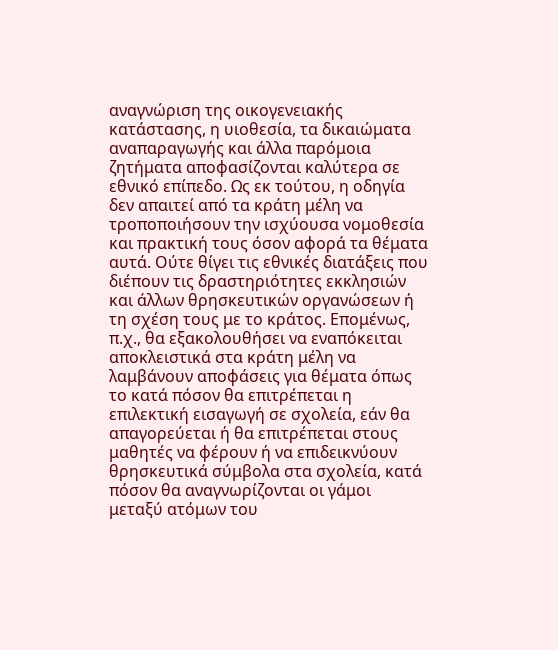αναγνώριση της οικογενειακής κατάστασης, η υιοθεσία, τα δικαιώματα αναπαραγωγής και άλλα παρόμοια ζητήματα αποφασίζονται καλύτερα σε εθνικό επίπεδο. Ως εκ τούτου, η οδηγία δεν απαιτεί από τα κράτη μέλη να τροποποιήσουν την ισχύουσα νομοθεσία και πρακτική τους όσον αφορά τα θέματα αυτά. Ούτε θίγει τις εθνικές διατάξεις που διέπουν τις δραστηριότητες εκκλησιών και άλλων θρησκευτικών οργανώσεων ή τη σχέση τους με το κράτος. Επομένως, π.χ., θα εξακολουθήσει να εναπόκειται αποκλειστικά στα κράτη μέλη να λαμβάνουν αποφάσεις για θέματα όπως το κατά πόσον θα επιτρέπεται η επιλεκτική εισαγωγή σε σχολεία, εάν θα απαγορεύεται ή θα επιτρέπεται στους μαθητές να φέρουν ή να επιδεικνύουν θρησκευτικά σύμβολα στα σχολεία, κατά πόσον θα αναγνωρίζονται οι γάμοι μεταξύ ατόμων του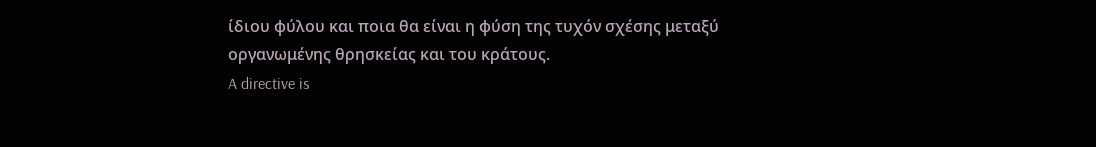ίδιου φύλου και ποια θα είναι η φύση της τυχόν σχέσης μεταξύ οργανωμένης θρησκείας και του κράτους.
A directive is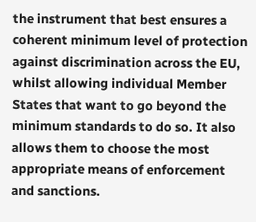the instrument that best ensures a coherent minimum level of protection against discrimination across the EU, whilst allowing individual Member States that want to go beyond the minimum standards to do so. It also allows them to choose the most appropriate means of enforcement and sanctions.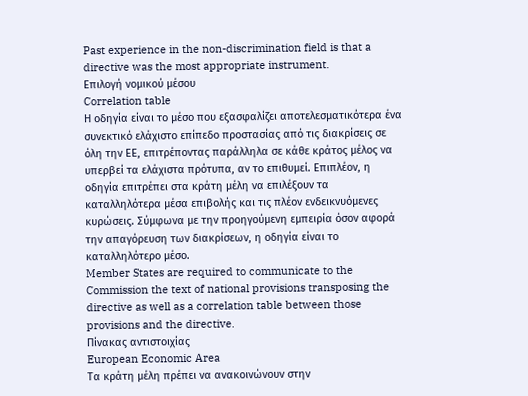Past experience in the non-discrimination field is that a directive was the most appropriate instrument.
Επιλογή νομικού μέσου
Correlation table
Η οδηγία είναι το μέσο που εξασφαλίζει αποτελεσματικότερα ένα συνεκτικό ελάχιστο επίπεδο προστασίας από τις διακρίσεις σε όλη την ΕΕ, επιτρέποντας παράλληλα σε κάθε κράτος μέλος να υπερβεί τα ελάχιστα πρότυπα, αν το επιθυμεί. Επιπλέον, η οδηγία επιτρέπει στα κράτη μέλη να επιλέξουν τα καταλληλότερα μέσα επιβολής και τις πλέον ενδεικνυόμενες κυρώσεις. Σύμφωνα με την προηγούμενη εμπειρία όσον αφορά την απαγόρευση των διακρίσεων, η οδηγία είναι το καταλληλότερο μέσο.
Member States are required to communicate to the Commission the text of national provisions transposing the directive as well as a correlation table between those provisions and the directive.
Πίνακας αντιστοιχίας
European Economic Area
Τα κράτη μέλη πρέπει να ανακοινώνουν στην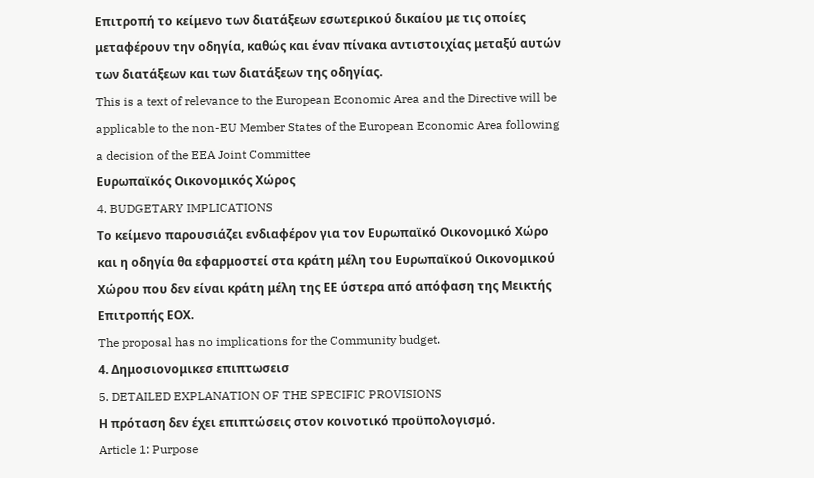Επιτροπή το κείμενο των διατάξεων εσωτερικού δικαίου με τις οποίες μεταφέρουν την οδηγία, καθώς και έναν πίνακα αντιστοιχίας μεταξύ αυτών των διατάξεων και των διατάξεων της οδηγίας.
This is a text of relevance to the European Economic Area and the Directive will be applicable to the non-EU Member States of the European Economic Area following a decision of the EEA Joint Committee
Ευρωπαϊκός Οικονομικός Χώρος
4. BUDGETARY IMPLICATIONS
Το κείμενο παρουσιάζει ενδιαφέρον για τον Ευρωπαϊκό Οικονομικό Χώρο και η οδηγία θα εφαρμοστεί στα κράτη μέλη του Ευρωπαϊκού Οικονομικού Χώρου που δεν είναι κράτη μέλη της ΕΕ ύστερα από απόφαση της Μεικτής Επιτροπής ΕΟΧ.
The proposal has no implications for the Community budget.
4. Δημοσιονομικεσ επιπτωσεισ
5. DETAILED EXPLANATION OF THE SPECIFIC PROVISIONS
Η πρόταση δεν έχει επιπτώσεις στον κοινοτικό προϋπολογισμό.
Article 1: Purpose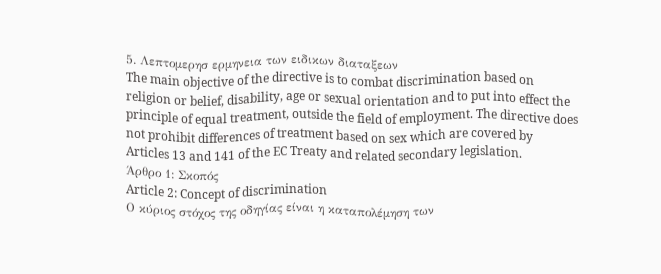5. Λεπτομερησ ερμηνεια των ειδικων διαταξεων
The main objective of the directive is to combat discrimination based on religion or belief, disability, age or sexual orientation and to put into effect the principle of equal treatment, outside the field of employment. The directive does not prohibit differences of treatment based on sex which are covered by Articles 13 and 141 of the EC Treaty and related secondary legislation.
Άρθρο 1: Σκοπός
Article 2: Concept of discrimination
Ο κύριος στόχος της οδηγίας είναι η καταπολέμηση των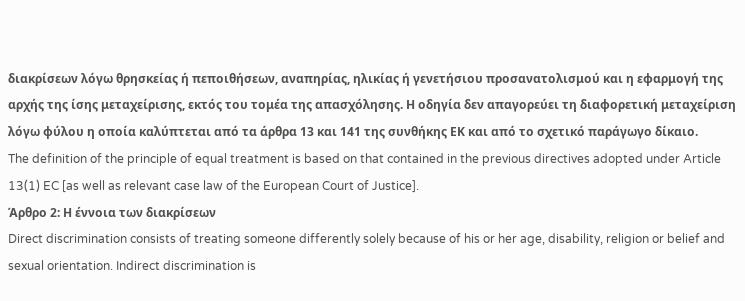διακρίσεων λόγω θρησκείας ή πεποιθήσεων, αναπηρίας, ηλικίας ή γενετήσιου προσανατολισμού και η εφαρμογή της αρχής της ίσης μεταχείρισης, εκτός του τομέα της απασχόλησης. Η οδηγία δεν απαγορεύει τη διαφορετική μεταχείριση λόγω φύλου η οποία καλύπτεται από τα άρθρα 13 και 141 της συνθήκης ΕΚ και από το σχετικό παράγωγο δίκαιο.
The definition of the principle of equal treatment is based on that contained in the previous directives adopted under Article 13(1) EC [as well as relevant case law of the European Court of Justice].
Άρθρο 2: Η έννοια των διακρίσεων
Direct discrimination consists of treating someone differently solely because of his or her age, disability, religion or belief and sexual orientation. Indirect discrimination is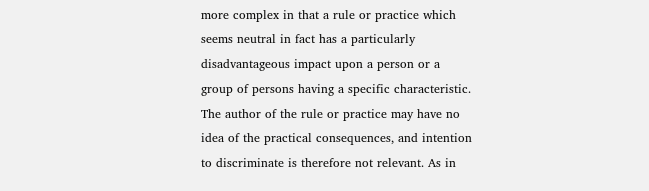more complex in that a rule or practice which seems neutral in fact has a particularly disadvantageous impact upon a person or a group of persons having a specific characteristic. The author of the rule or practice may have no idea of the practical consequences, and intention to discriminate is therefore not relevant. As in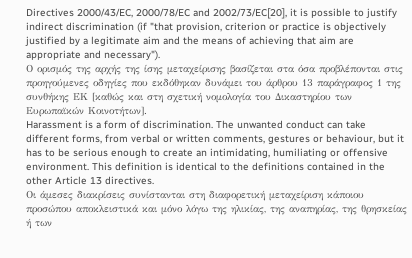Directives 2000/43/EC, 2000/78/EC and 2002/73/EC[20], it is possible to justify indirect discrimination (if "that provision, criterion or practice is objectively justified by a legitimate aim and the means of achieving that aim are appropriate and necessary").
Ο ορισμός της αρχής της ίσης μεταχείρισης βασίζεται στα όσα προβλέπονται στις προηγούμενες οδηγίες που εκδόθηκαν δυνάμει του άρθρου 13 παράγραφος 1 της συνθήκης ΕΚ [καθώς και στη σχετική νομολογία του Δικαστηρίου των Ευρωπαϊκών Κοινοτήτων].
Harassment is a form of discrimination. The unwanted conduct can take different forms, from verbal or written comments, gestures or behaviour, but it has to be serious enough to create an intimidating, humiliating or offensive environment. This definition is identical to the definitions contained in the other Article 13 directives.
Οι άμεσες διακρίσεις συνίστανται στη διαφορετική μεταχείριση κάποιου προσώπου αποκλειστικά και μόνο λόγω της ηλικίας, της αναπηρίας, της θρησκείας ή των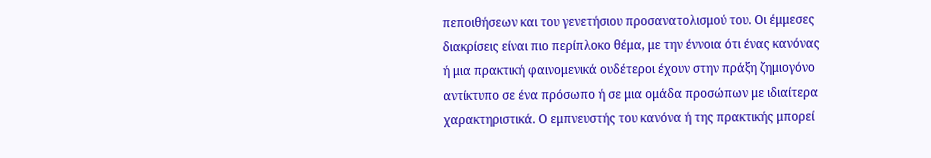πεποιθήσεων και του γενετήσιου προσανατολισμού του. Οι έμμεσες διακρίσεις είναι πιο περίπλοκο θέμα, με την έννοια ότι ένας κανόνας ή μια πρακτική φαινομενικά ουδέτεροι έχουν στην πράξη ζημιογόνο αντίκτυπο σε ένα πρόσωπο ή σε μια ομάδα προσώπων με ιδιαίτερα χαρακτηριστικά. Ο εμπνευστής του κανόνα ή της πρακτικής μπορεί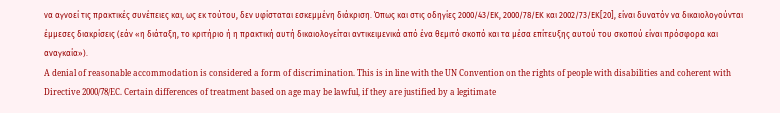να αγνοεί τις πρακτικές συνέπειες και, ως εκ τούτου, δεν υφίσταται εσκεμμένη διάκριση. Όπως και στις οδηγίες 2000/43/ΕΚ, 2000/78/ΕΚ και 2002/73/ΕΚ[20], είναι δυνατόν να δικαιολογούνται έμμεσες διακρίσεις (εάν «η διάταξη, το κριτήριο ή η πρακτική αυτή δικαιολογείται αντικειμενικά από ένα θεμιτό σκοπό και τα μέσα επίτευξης αυτού του σκοπού είναι πρόσφορα και αναγκαία»).
A denial of reasonable accommodation is considered a form of discrimination. This is in line with the UN Convention on the rights of people with disabilities and coherent with Directive 2000/78/EC. Certain differences of treatment based on age may be lawful, if they are justified by a legitimate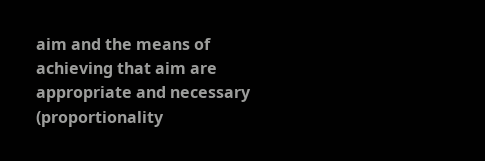aim and the means of achieving that aim are appropriate and necessary (proportionality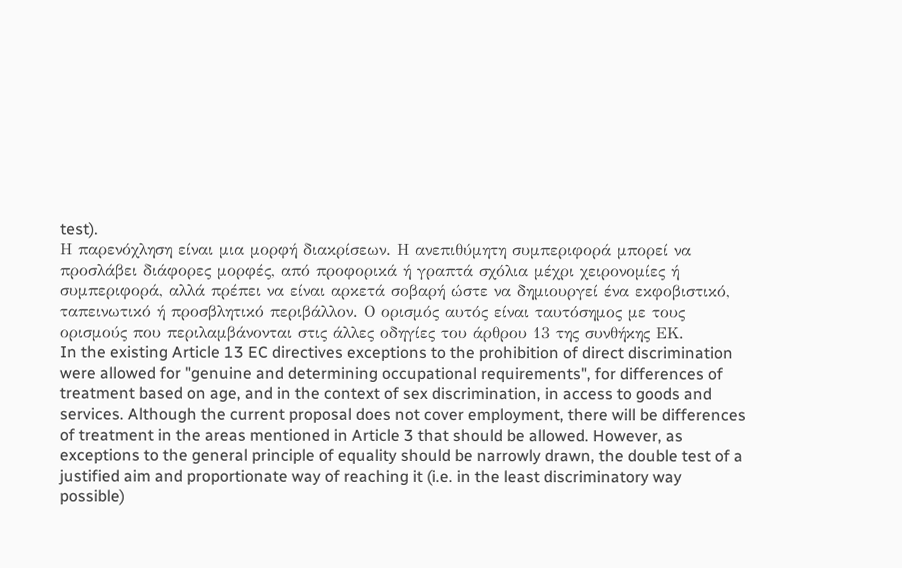test).
Η παρενόχληση είναι μια μορφή διακρίσεων. Η ανεπιθύμητη συμπεριφορά μπορεί να προσλάβει διάφορες μορφές, από προφορικά ή γραπτά σχόλια μέχρι χειρονομίες ή συμπεριφορά, αλλά πρέπει να είναι αρκετά σοβαρή ώστε να δημιουργεί ένα εκφοβιστικό, ταπεινωτικό ή προσβλητικό περιβάλλον. Ο ορισμός αυτός είναι ταυτόσημος με τους ορισμούς που περιλαμβάνονται στις άλλες οδηγίες του άρθρου 13 της συνθήκης ΕΚ.
In the existing Article 13 EC directives exceptions to the prohibition of direct discrimination were allowed for "genuine and determining occupational requirements", for differences of treatment based on age, and in the context of sex discrimination, in access to goods and services. Although the current proposal does not cover employment, there will be differences of treatment in the areas mentioned in Article 3 that should be allowed. However, as exceptions to the general principle of equality should be narrowly drawn, the double test of a justified aim and proportionate way of reaching it (i.e. in the least discriminatory way possible)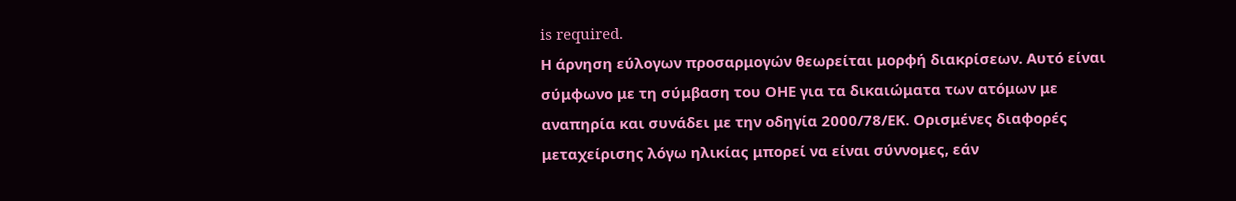is required.
Η άρνηση εύλογων προσαρμογών θεωρείται μορφή διακρίσεων. Αυτό είναι σύμφωνο με τη σύμβαση του ΟΗΕ για τα δικαιώματα των ατόμων με αναπηρία και συνάδει με την οδηγία 2000/78/ΕΚ. Ορισμένες διαφορές μεταχείρισης λόγω ηλικίας μπορεί να είναι σύννομες, εάν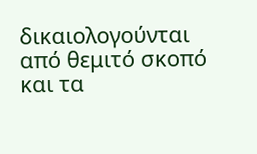δικαιολογούνται από θεμιτό σκοπό και τα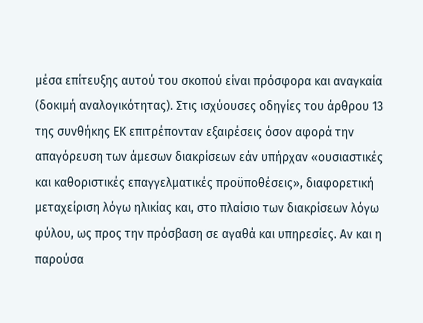μέσα επίτευξης αυτού του σκοπού είναι πρόσφορα και αναγκαία (δοκιμή αναλογικότητας). Στις ισχύουσες οδηγίες του άρθρου 13 της συνθήκης ΕΚ επιτρέπονταν εξαιρέσεις όσον αφορά την απαγόρευση των άμεσων διακρίσεων εάν υπήρχαν «ουσιαστικές και καθοριστικές επαγγελματικές προϋποθέσεις», διαφορετική μεταχείριση λόγω ηλικίας και, στο πλαίσιο των διακρίσεων λόγω φύλου, ως προς την πρόσβαση σε αγαθά και υπηρεσίες. Αν και η παρούσα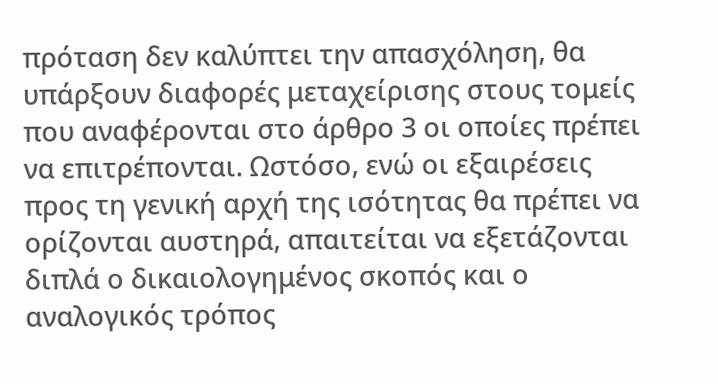πρόταση δεν καλύπτει την απασχόληση, θα υπάρξουν διαφορές μεταχείρισης στους τομείς που αναφέρονται στο άρθρο 3 οι οποίες πρέπει να επιτρέπονται. Ωστόσο, ενώ οι εξαιρέσεις προς τη γενική αρχή της ισότητας θα πρέπει να ορίζονται αυστηρά, απαιτείται να εξετάζονται διπλά ο δικαιολογημένος σκοπός και ο αναλογικός τρόπος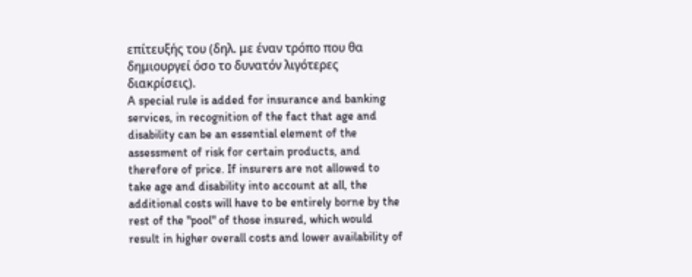επίτευξής του (δηλ. με έναν τρόπο που θα δημιουργεί όσο το δυνατόν λιγότερες διακρίσεις).
A special rule is added for insurance and banking services, in recognition of the fact that age and disability can be an essential element of the assessment of risk for certain products, and therefore of price. If insurers are not allowed to take age and disability into account at all, the additional costs will have to be entirely borne by the rest of the "pool" of those insured, which would result in higher overall costs and lower availability of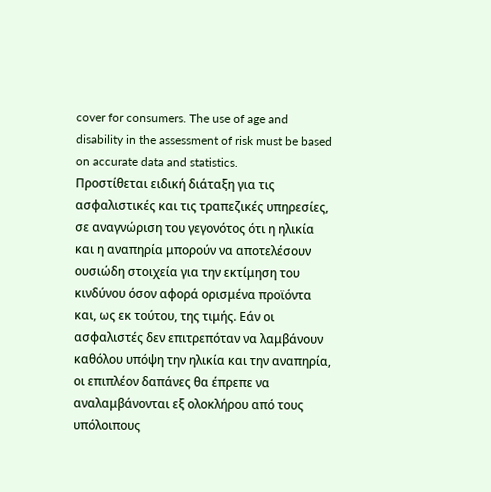cover for consumers. The use of age and disability in the assessment of risk must be based on accurate data and statistics.
Προστίθεται ειδική διάταξη για τις ασφαλιστικές και τις τραπεζικές υπηρεσίες, σε αναγνώριση του γεγονότος ότι η ηλικία και η αναπηρία μπορούν να αποτελέσουν ουσιώδη στοιχεία για την εκτίμηση του κινδύνου όσον αφορά ορισμένα προϊόντα και, ως εκ τούτου, της τιμής. Εάν οι ασφαλιστές δεν επιτρεπόταν να λαμβάνουν καθόλου υπόψη την ηλικία και την αναπηρία, οι επιπλέον δαπάνες θα έπρεπε να αναλαμβάνονται εξ ολοκλήρου από τους υπόλοιπους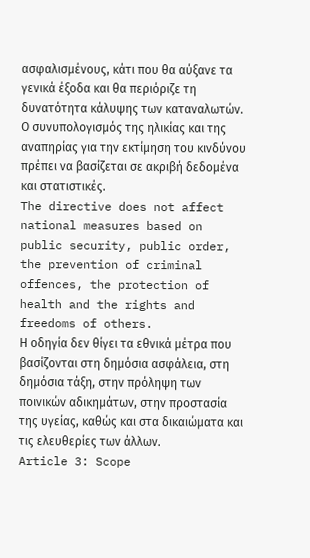ασφαλισμένους, κάτι που θα αύξανε τα γενικά έξοδα και θα περιόριζε τη δυνατότητα κάλυψης των καταναλωτών. Ο συνυπολογισμός της ηλικίας και της αναπηρίας για την εκτίμηση του κινδύνου πρέπει να βασίζεται σε ακριβή δεδομένα και στατιστικές.
The directive does not affect national measures based on public security, public order, the prevention of criminal offences, the protection of health and the rights and freedoms of others.
Η οδηγία δεν θίγει τα εθνικά μέτρα που βασίζονται στη δημόσια ασφάλεια, στη δημόσια τάξη, στην πρόληψη των ποινικών αδικημάτων, στην προστασία της υγείας, καθώς και στα δικαιώματα και τις ελευθερίες των άλλων.
Article 3: Scope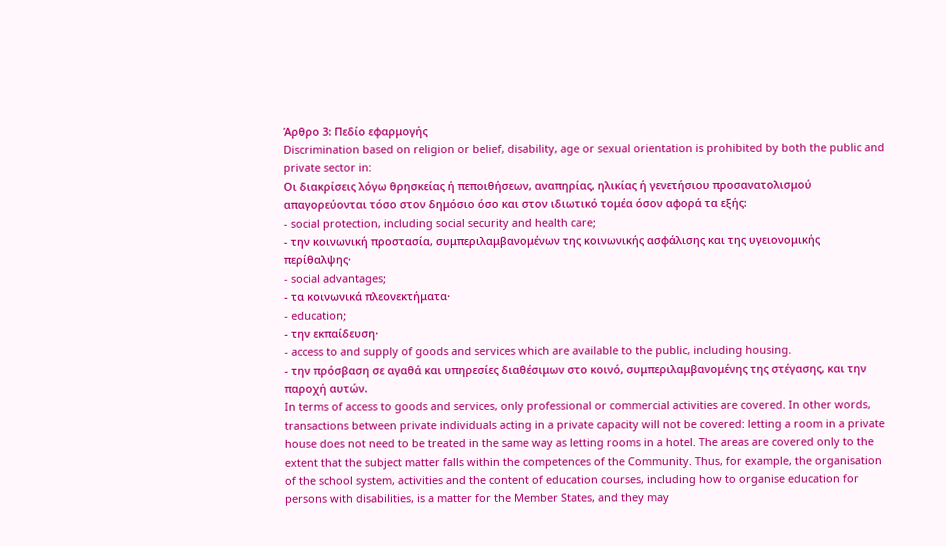Άρθρο 3: Πεδίο εφαρμογής
Discrimination based on religion or belief, disability, age or sexual orientation is prohibited by both the public and private sector in:
Οι διακρίσεις λόγω θρησκείας ή πεποιθήσεων, αναπηρίας, ηλικίας ή γενετήσιου προσανατολισμού απαγορεύονται τόσο στον δημόσιο όσο και στον ιδιωτικό τομέα όσον αφορά τα εξής:
- social protection, including social security and health care;
- την κοινωνική προστασία, συμπεριλαμβανομένων της κοινωνικής ασφάλισης και της υγειονομικής περίθαλψης·
- social advantages;
- τα κοινωνικά πλεονεκτήματα·
- education;
- την εκπαίδευση·
- access to and supply of goods and services which are available to the public, including housing.
- την πρόσβαση σε αγαθά και υπηρεσίες διαθέσιμων στο κοινό, συμπεριλαμβανομένης της στέγασης, και την παροχή αυτών.
In terms of access to goods and services, only professional or commercial activities are covered. In other words, transactions between private individuals acting in a private capacity will not be covered: letting a room in a private house does not need to be treated in the same way as letting rooms in a hotel. The areas are covered only to the extent that the subject matter falls within the competences of the Community. Thus, for example, the organisation of the school system, activities and the content of education courses, including how to organise education for persons with disabilities, is a matter for the Member States, and they may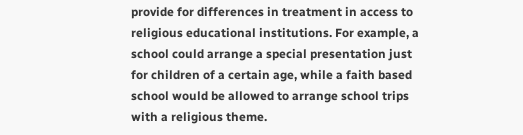provide for differences in treatment in access to religious educational institutions. For example, a school could arrange a special presentation just for children of a certain age, while a faith based school would be allowed to arrange school trips with a religious theme.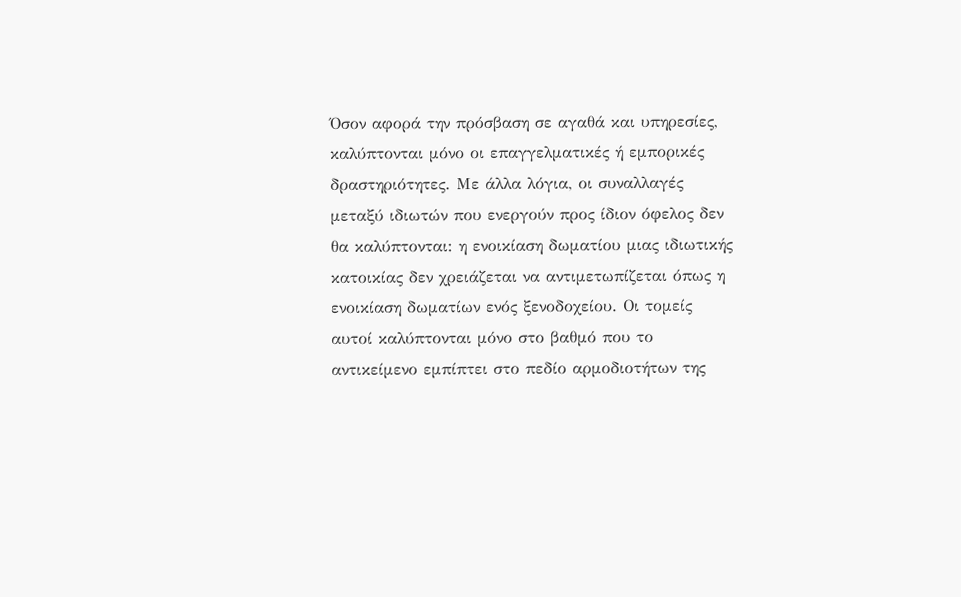Όσον αφορά την πρόσβαση σε αγαθά και υπηρεσίες, καλύπτονται μόνο οι επαγγελματικές ή εμπορικές δραστηριότητες. Με άλλα λόγια, οι συναλλαγές μεταξύ ιδιωτών που ενεργούν προς ίδιον όφελος δεν θα καλύπτονται: η ενοικίαση δωματίου μιας ιδιωτικής κατοικίας δεν χρειάζεται να αντιμετωπίζεται όπως η ενοικίαση δωματίων ενός ξενοδοχείου. Οι τομείς αυτοί καλύπτονται μόνο στο βαθμό που το αντικείμενο εμπίπτει στο πεδίο αρμοδιοτήτων της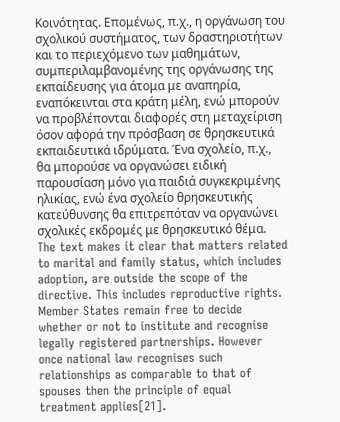Κοινότητας. Επομένως, π.χ., η οργάνωση του σχολικού συστήματος, των δραστηριοτήτων και το περιεχόμενο των μαθημάτων, συμπεριλαμβανομένης της οργάνωσης της εκπαίδευσης για άτομα με αναπηρία, εναπόκεινται στα κράτη μέλη, ενώ μπορούν να προβλέπονται διαφορές στη μεταχείριση όσον αφορά την πρόσβαση σε θρησκευτικά εκπαιδευτικά ιδρύματα. Ένα σχολείο, π.χ., θα μπορούσε να οργανώσει ειδική παρουσίαση μόνο για παιδιά συγκεκριμένης ηλικίας, ενώ ένα σχολείο θρησκευτικής κατεύθυνσης θα επιτρεπόταν να οργανώνει σχολικές εκδρομές με θρησκευτικό θέμα.
The text makes it clear that matters related to marital and family status, which includes adoption, are outside the scope of the directive. This includes reproductive rights. Member States remain free to decide whether or not to institute and recognise legally registered partnerships. However once national law recognises such relationships as comparable to that of spouses then the principle of equal treatment applies[21].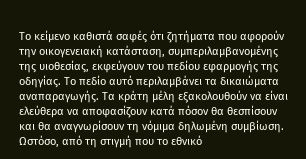Το κείμενο καθιστά σαφές ότι ζητήματα που αφορούν την οικογενειακή κατάσταση, συμπεριλαμβανομένης της υιοθεσίας, εκφεύγουν του πεδίου εφαρμογής της οδηγίας. Το πεδίο αυτό περιλαμβάνει τα δικαιώματα αναπαραγωγής. Τα κράτη μέλη εξακολουθούν να είναι ελεύθερα να αποφασίζουν κατά πόσον θα θεσπίσουν και θα αναγνωρίσουν τη νόμιμα δηλωμένη συμβίωση. Ωστόσο, από τη στιγμή που το εθνικό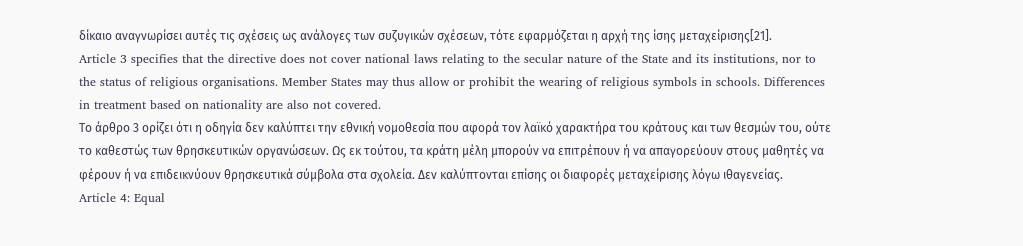δίκαιο αναγνωρίσει αυτές τις σχέσεις ως ανάλογες των συζυγικών σχέσεων, τότε εφαρμόζεται η αρχή της ίσης μεταχείρισης[21].
Article 3 specifies that the directive does not cover national laws relating to the secular nature of the State and its institutions, nor to the status of religious organisations. Member States may thus allow or prohibit the wearing of religious symbols in schools. Differences in treatment based on nationality are also not covered.
Το άρθρο 3 ορίζει ότι η οδηγία δεν καλύπτει την εθνική νομοθεσία που αφορά τον λαϊκό χαρακτήρα του κράτους και των θεσμών του, ούτε το καθεστώς των θρησκευτικών οργανώσεων. Ως εκ τούτου, τα κράτη μέλη μπορούν να επιτρέπουν ή να απαγορεύουν στους μαθητές να φέρουν ή να επιδεικνύουν θρησκευτικά σύμβολα στα σχολεία. Δεν καλύπτονται επίσης οι διαφορές μεταχείρισης λόγω ιθαγενείας.
Article 4: Equal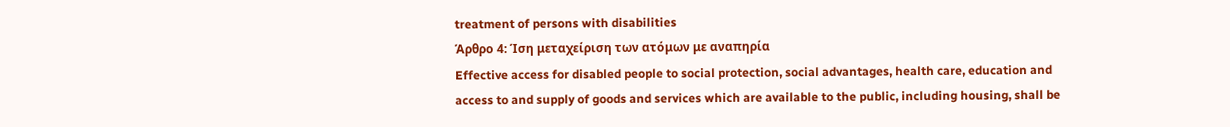treatment of persons with disabilities
Άρθρο 4: Ίση μεταχείριση των ατόμων με αναπηρία
Effective access for disabled people to social protection, social advantages, health care, education and access to and supply of goods and services which are available to the public, including housing, shall be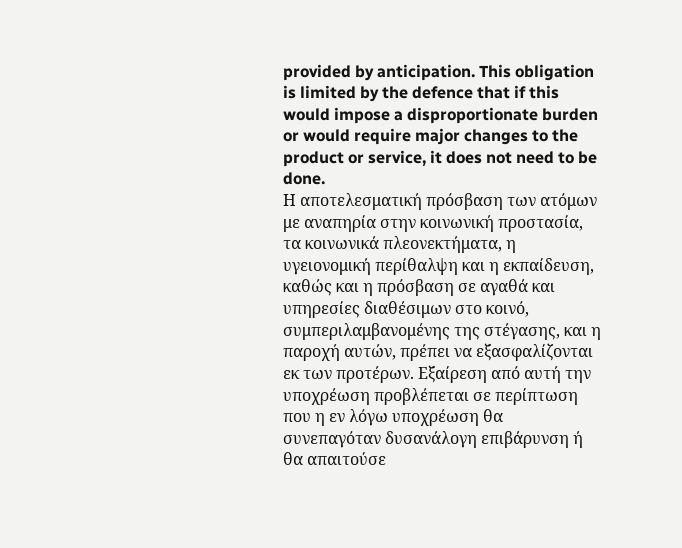provided by anticipation. This obligation is limited by the defence that if this would impose a disproportionate burden or would require major changes to the product or service, it does not need to be done.
Η αποτελεσματική πρόσβαση των ατόμων με αναπηρία στην κοινωνική προστασία, τα κοινωνικά πλεονεκτήματα, η υγειονομική περίθαλψη και η εκπαίδευση, καθώς και η πρόσβαση σε αγαθά και υπηρεσίες διαθέσιμων στο κοινό, συμπεριλαμβανομένης της στέγασης, και η παροχή αυτών, πρέπει να εξασφαλίζονται εκ των προτέρων. Εξαίρεση από αυτή την υποχρέωση προβλέπεται σε περίπτωση που η εν λόγω υποχρέωση θα συνεπαγόταν δυσανάλογη επιβάρυνση ή θα απαιτούσε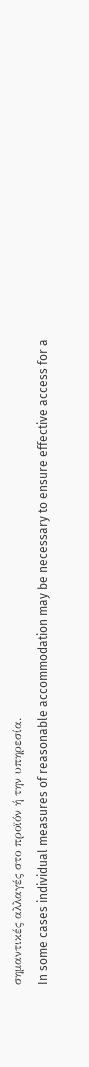σημαντικές αλλαγές στο προϊόν ή την υπηρεσία.
In some cases individual measures of reasonable accommodation may be necessary to ensure effective access for a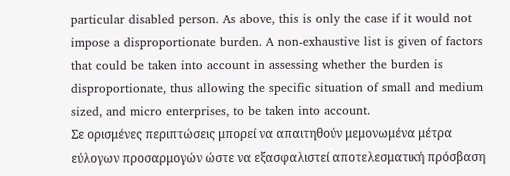particular disabled person. As above, this is only the case if it would not impose a disproportionate burden. A non-exhaustive list is given of factors that could be taken into account in assessing whether the burden is disproportionate, thus allowing the specific situation of small and medium sized, and micro enterprises, to be taken into account.
Σε ορισμένες περιπτώσεις μπορεί να απαιτηθούν μεμονωμένα μέτρα εύλογων προσαρμογών ώστε να εξασφαλιστεί αποτελεσματική πρόσβαση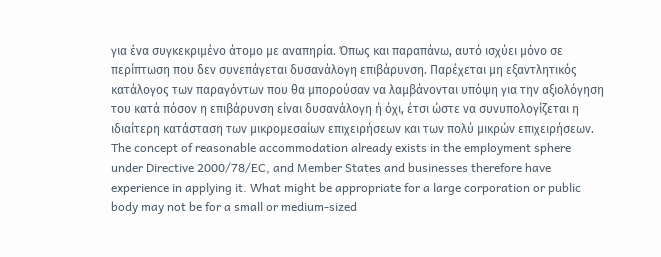για ένα συγκεκριμένο άτομο με αναπηρία. Όπως και παραπάνω, αυτό ισχύει μόνο σε περίπτωση που δεν συνεπάγεται δυσανάλογη επιβάρυνση. Παρέχεται μη εξαντλητικός κατάλογος των παραγόντων που θα μπορούσαν να λαμβάνονται υπόψη για την αξιολόγηση του κατά πόσον η επιβάρυνση είναι δυσανάλογη ή όχι, έτσι ώστε να συνυπολογίζεται η ιδιαίτερη κατάσταση των μικρομεσαίων επιχειρήσεων και των πολύ μικρών επιχειρήσεων.
The concept of reasonable accommodation already exists in the employment sphere under Directive 2000/78/EC, and Member States and businesses therefore have experience in applying it. What might be appropriate for a large corporation or public body may not be for a small or medium-sized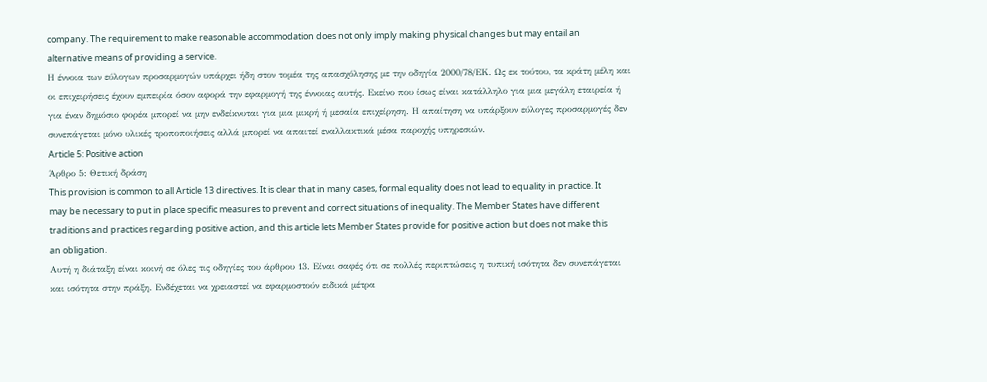company. The requirement to make reasonable accommodation does not only imply making physical changes but may entail an alternative means of providing a service.
Η έννοια των εύλογων προσαρμογών υπάρχει ήδη στον τομέα της απασχόλησης με την οδηγία 2000/78/ΕΚ. Ως εκ τούτου, τα κράτη μέλη και οι επιχειρήσεις έχουν εμπειρία όσον αφορά την εφαρμογή της έννοιας αυτής. Εκείνο που ίσως είναι κατάλληλο για μια μεγάλη εταιρεία ή για έναν δημόσιο φορέα μπορεί να μην ενδείκνυται για μια μικρή ή μεσαία επιχείρηση. Η απαίτηση να υπάρξουν εύλογες προσαρμογές δεν συνεπάγεται μόνο υλικές τροποποιήσεις αλλά μπορεί να απαιτεί εναλλακτικά μέσα παροχής υπηρεσιών.
Article 5: Positive action
Άρθρο 5: Θετική δράση
This provision is common to all Article 13 directives. It is clear that in many cases, formal equality does not lead to equality in practice. It may be necessary to put in place specific measures to prevent and correct situations of inequality. The Member States have different traditions and practices regarding positive action, and this article lets Member States provide for positive action but does not make this an obligation.
Αυτή η διάταξη είναι κοινή σε όλες τις οδηγίες του άρθρου 13. Είναι σαφές ότι σε πολλές περιπτώσεις η τυπική ισότητα δεν συνεπάγεται και ισότητα στην πράξη. Ενδέχεται να χρειαστεί να εφαρμοστούν ειδικά μέτρα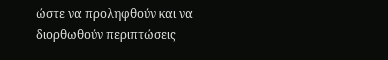ώστε να προληφθούν και να διορθωθούν περιπτώσεις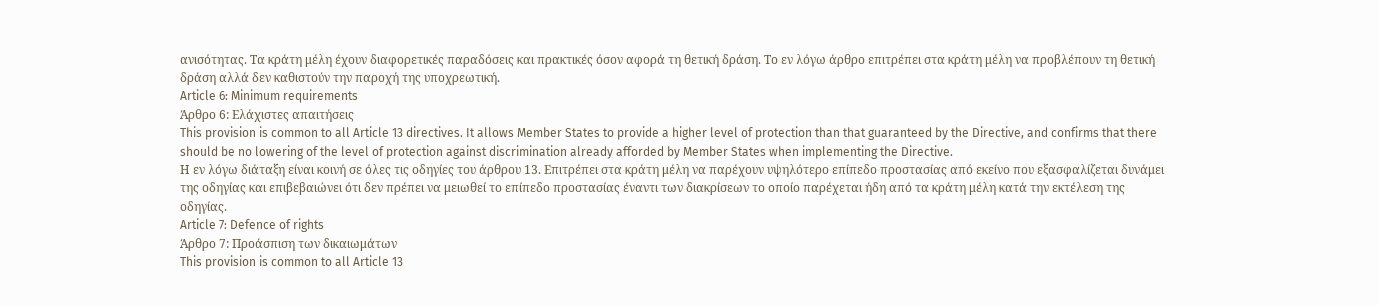ανισότητας. Τα κράτη μέλη έχουν διαφορετικές παραδόσεις και πρακτικές όσον αφορά τη θετική δράση. Το εν λόγω άρθρο επιτρέπει στα κράτη μέλη να προβλέπουν τη θετική δράση αλλά δεν καθιστούν την παροχή της υποχρεωτική.
Article 6: Minimum requirements
Άρθρο 6: Ελάχιστες απαιτήσεις
This provision is common to all Article 13 directives. It allows Member States to provide a higher level of protection than that guaranteed by the Directive, and confirms that there should be no lowering of the level of protection against discrimination already afforded by Member States when implementing the Directive.
Η εν λόγω διάταξη είναι κοινή σε όλες τις οδηγίες του άρθρου 13. Επιτρέπει στα κράτη μέλη να παρέχουν υψηλότερο επίπεδο προστασίας από εκείνο που εξασφαλίζεται δυνάμει της οδηγίας και επιβεβαιώνει ότι δεν πρέπει να μειωθεί το επίπεδο προστασίας έναντι των διακρίσεων το οποίο παρέχεται ήδη από τα κράτη μέλη κατά την εκτέλεση της οδηγίας.
Article 7: Defence of rights
Άρθρο 7: Προάσπιση των δικαιωμάτων
This provision is common to all Article 13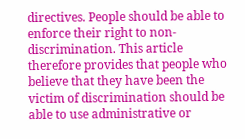directives. People should be able to enforce their right to non-discrimination. This article therefore provides that people who believe that they have been the victim of discrimination should be able to use administrative or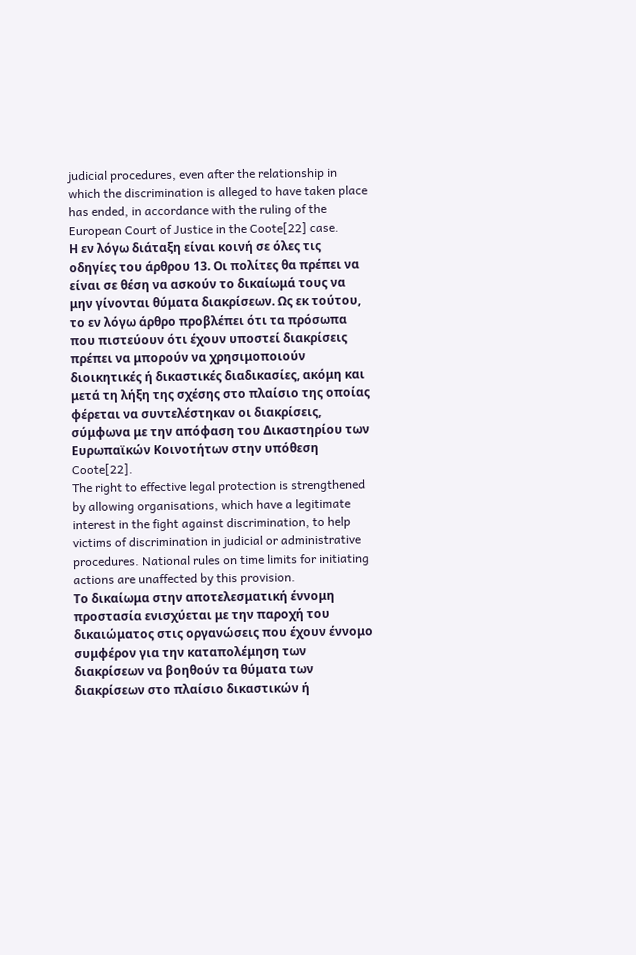judicial procedures, even after the relationship in which the discrimination is alleged to have taken place has ended, in accordance with the ruling of the European Court of Justice in the Coote[22] case.
Η εν λόγω διάταξη είναι κοινή σε όλες τις οδηγίες του άρθρου 13. Οι πολίτες θα πρέπει να είναι σε θέση να ασκούν το δικαίωμά τους να μην γίνονται θύματα διακρίσεων. Ως εκ τούτου, το εν λόγω άρθρο προβλέπει ότι τα πρόσωπα που πιστεύουν ότι έχουν υποστεί διακρίσεις πρέπει να μπορούν να χρησιμοποιούν διοικητικές ή δικαστικές διαδικασίες, ακόμη και μετά τη λήξη της σχέσης στο πλαίσιο της οποίας φέρεται να συντελέστηκαν οι διακρίσεις, σύμφωνα με την απόφαση του Δικαστηρίου των Ευρωπαϊκών Κοινοτήτων στην υπόθεση Coote[22].
The right to effective legal protection is strengthened by allowing organisations, which have a legitimate interest in the fight against discrimination, to help victims of discrimination in judicial or administrative procedures. National rules on time limits for initiating actions are unaffected by this provision.
Το δικαίωμα στην αποτελεσματική έννομη προστασία ενισχύεται με την παροχή του δικαιώματος στις οργανώσεις που έχουν έννομο συμφέρον για την καταπολέμηση των διακρίσεων να βοηθούν τα θύματα των διακρίσεων στο πλαίσιο δικαστικών ή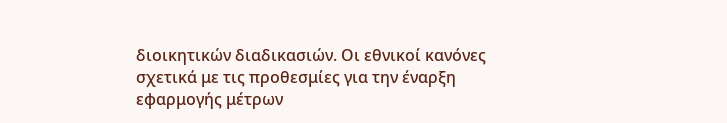διοικητικών διαδικασιών. Οι εθνικοί κανόνες σχετικά με τις προθεσμίες για την έναρξη εφαρμογής μέτρων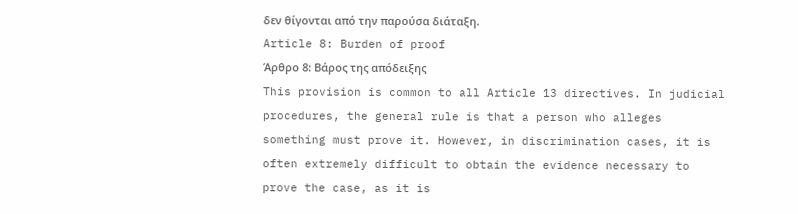δεν θίγονται από την παρούσα διάταξη.
Article 8: Burden of proof
Άρθρο 8: Βάρος της απόδειξης
This provision is common to all Article 13 directives. In judicial procedures, the general rule is that a person who alleges something must prove it. However, in discrimination cases, it is often extremely difficult to obtain the evidence necessary to prove the case, as it is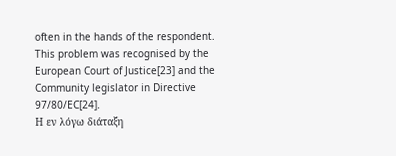often in the hands of the respondent. This problem was recognised by the European Court of Justice[23] and the Community legislator in Directive 97/80/EC[24].
Η εν λόγω διάταξη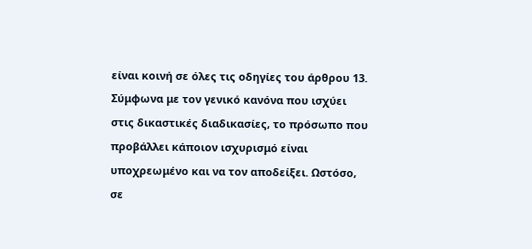είναι κοινή σε όλες τις οδηγίες του άρθρου 13. Σύμφωνα με τον γενικό κανόνα που ισχύει στις δικαστικές διαδικασίες, το πρόσωπο που προβάλλει κάποιον ισχυρισμό είναι υποχρεωμένο και να τον αποδείξει. Ωστόσο, σε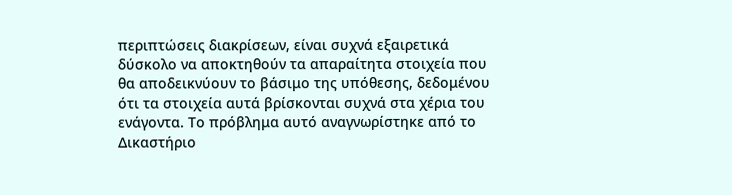περιπτώσεις διακρίσεων, είναι συχνά εξαιρετικά δύσκολο να αποκτηθούν τα απαραίτητα στοιχεία που θα αποδεικνύουν το βάσιμο της υπόθεσης, δεδομένου ότι τα στοιχεία αυτά βρίσκονται συχνά στα χέρια του ενάγοντα. Το πρόβλημα αυτό αναγνωρίστηκε από το Δικαστήριο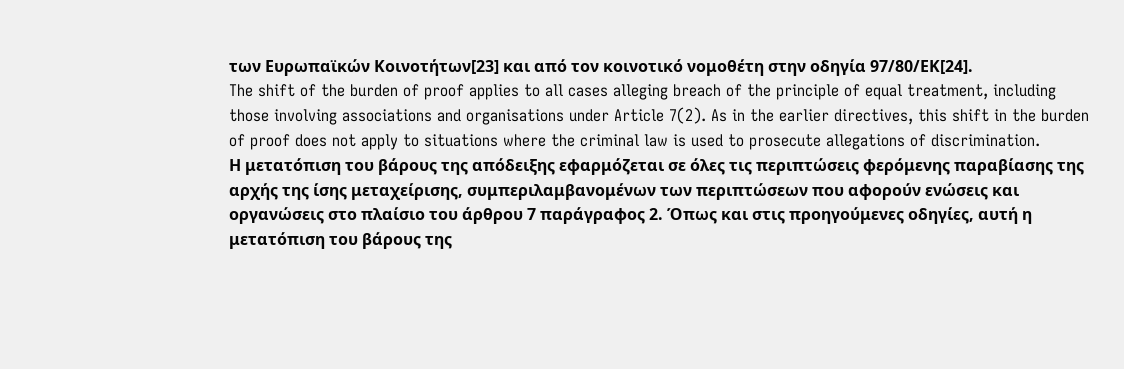των Ευρωπαϊκών Κοινοτήτων[23] και από τον κοινοτικό νομοθέτη στην οδηγία 97/80/ΕΚ[24].
The shift of the burden of proof applies to all cases alleging breach of the principle of equal treatment, including those involving associations and organisations under Article 7(2). As in the earlier directives, this shift in the burden of proof does not apply to situations where the criminal law is used to prosecute allegations of discrimination.
Η μετατόπιση του βάρους της απόδειξης εφαρμόζεται σε όλες τις περιπτώσεις φερόμενης παραβίασης της αρχής της ίσης μεταχείρισης, συμπεριλαμβανομένων των περιπτώσεων που αφορούν ενώσεις και οργανώσεις στο πλαίσιο του άρθρου 7 παράγραφος 2. Όπως και στις προηγούμενες οδηγίες, αυτή η μετατόπιση του βάρους της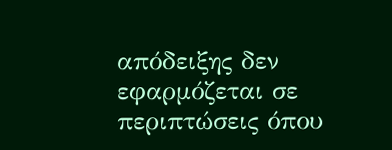απόδειξης δεν εφαρμόζεται σε περιπτώσεις όπου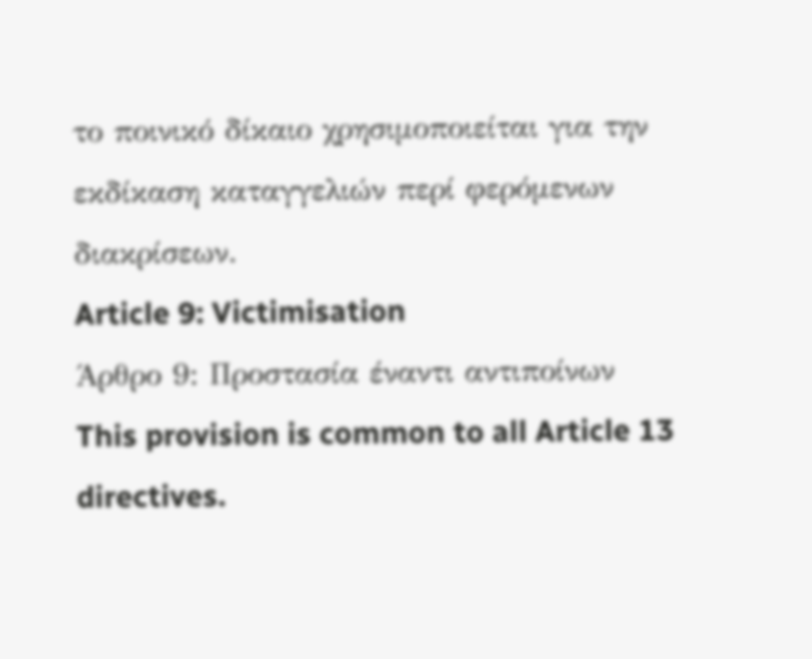το ποινικό δίκαιο χρησιμοποιείται για την εκδίκαση καταγγελιών περί φερόμενων διακρίσεων.
Article 9: Victimisation
Άρθρο 9: Προστασία έναντι αντιποίνων
This provision is common to all Article 13 directives.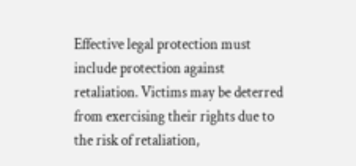Effective legal protection must include protection against retaliation. Victims may be deterred from exercising their rights due to the risk of retaliation,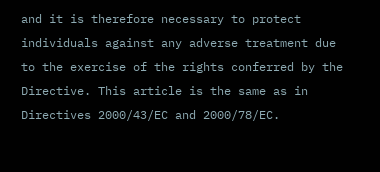and it is therefore necessary to protect individuals against any adverse treatment due to the exercise of the rights conferred by the Directive. This article is the same as in Directives 2000/43/EC and 2000/78/EC.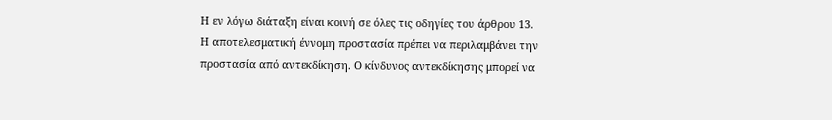Η εν λόγω διάταξη είναι κοινή σε όλες τις οδηγίες του άρθρου 13. Η αποτελεσματική έννομη προστασία πρέπει να περιλαμβάνει την προστασία από αντεκδίκηση. Ο κίνδυνος αντεκδίκησης μπορεί να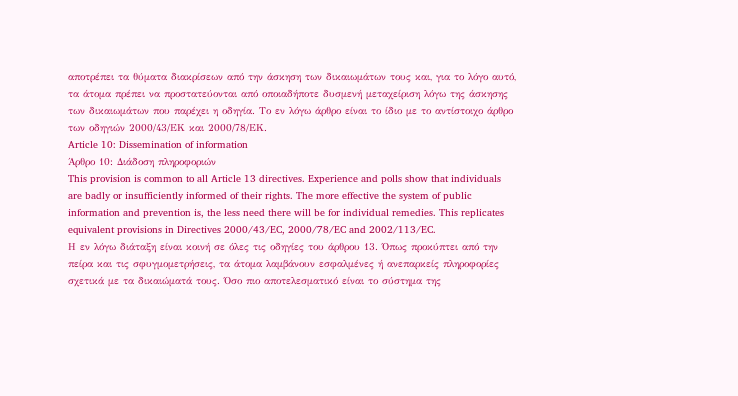αποτρέπει τα θύματα διακρίσεων από την άσκηση των δικαιωμάτων τους και, για το λόγο αυτό, τα άτομα πρέπει να προστατεύονται από οποιαδήποτε δυσμενή μεταχείριση λόγω της άσκησης των δικαιωμάτων που παρέχει η οδηγία. Το εν λόγω άρθρο είναι το ίδιο με το αντίστοιχο άρθρο των οδηγιών 2000/43/ΕΚ και 2000/78/ΕΚ.
Article 10: Dissemination of information
Άρθρο 10: Διάδοση πληροφοριών
This provision is common to all Article 13 directives. Experience and polls show that individuals are badly or insufficiently informed of their rights. The more effective the system of public information and prevention is, the less need there will be for individual remedies. This replicates equivalent provisions in Directives 2000/43/EC, 2000/78/EC and 2002/113/EC.
Η εν λόγω διάταξη είναι κοινή σε όλες τις οδηγίες του άρθρου 13. Όπως προκύπτει από την πείρα και τις σφυγμομετρήσεις, τα άτομα λαμβάνουν εσφαλμένες ή ανεπαρκείς πληροφορίες σχετικά με τα δικαιώματά τους. Όσο πιο αποτελεσματικό είναι το σύστημα της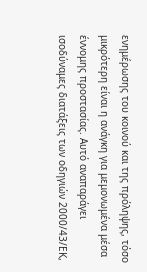ενημέρωσης του κοινού και της πρόληψης, τόσο μικρότερη είναι η ανάγκη για μεμονωμένα μέσα έννομης προστασίας. Αυτό αναπαράγει ισοδύναμες διατάξεις των οδηγιών 2000/43/ΕΚ,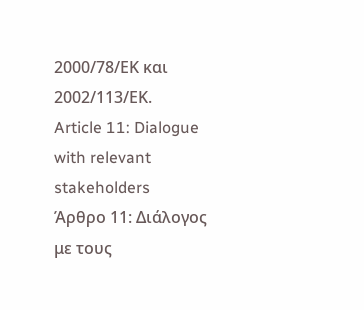2000/78/ΕΚ και 2002/113/ΕΚ.
Article 11: Dialogue with relevant stakeholders
Άρθρο 11: Διάλογος με τους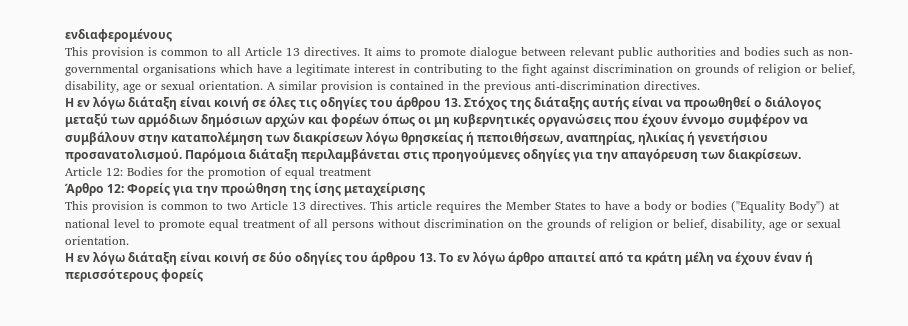ενδιαφερομένους
This provision is common to all Article 13 directives. It aims to promote dialogue between relevant public authorities and bodies such as non-governmental organisations which have a legitimate interest in contributing to the fight against discrimination on grounds of religion or belief, disability, age or sexual orientation. A similar provision is contained in the previous anti-discrimination directives.
Η εν λόγω διάταξη είναι κοινή σε όλες τις οδηγίες του άρθρου 13. Στόχος της διάταξης αυτής είναι να προωθηθεί ο διάλογος μεταξύ των αρμόδιων δημόσιων αρχών και φορέων όπως οι μη κυβερνητικές οργανώσεις που έχουν έννομο συμφέρον να συμβάλουν στην καταπολέμηση των διακρίσεων λόγω θρησκείας ή πεποιθήσεων, αναπηρίας, ηλικίας ή γενετήσιου προσανατολισμού. Παρόμοια διάταξη περιλαμβάνεται στις προηγούμενες οδηγίες για την απαγόρευση των διακρίσεων.
Article 12: Bodies for the promotion of equal treatment
Άρθρο 12: Φορείς για την προώθηση της ίσης μεταχείρισης
This provision is common to two Article 13 directives. This article requires the Member States to have a body or bodies ("Equality Body") at national level to promote equal treatment of all persons without discrimination on the grounds of religion or belief, disability, age or sexual orientation.
Η εν λόγω διάταξη είναι κοινή σε δύο οδηγίες του άρθρου 13. Το εν λόγω άρθρο απαιτεί από τα κράτη μέλη να έχουν έναν ή περισσότερους φορείς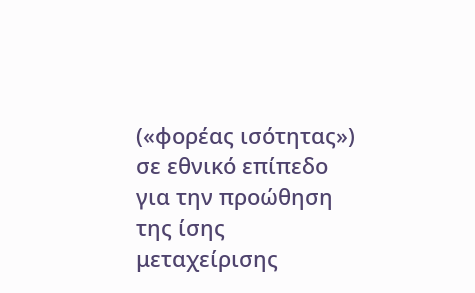(«φορέας ισότητας») σε εθνικό επίπεδο για την προώθηση της ίσης μεταχείρισης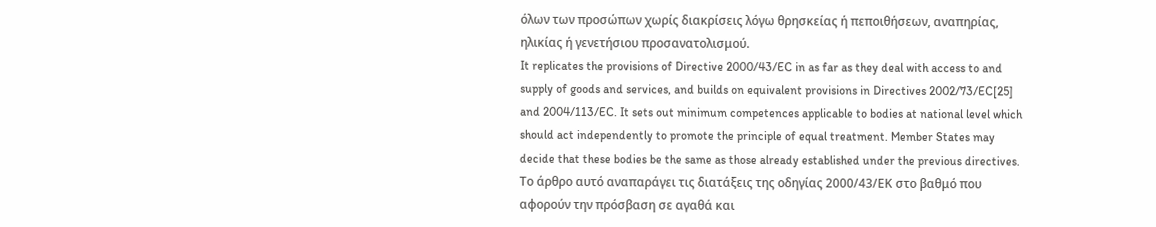όλων των προσώπων χωρίς διακρίσεις λόγω θρησκείας ή πεποιθήσεων, αναπηρίας, ηλικίας ή γενετήσιου προσανατολισμού.
It replicates the provisions of Directive 2000/43/EC in as far as they deal with access to and supply of goods and services, and builds on equivalent provisions in Directives 2002/73/EC[25] and 2004/113/EC. It sets out minimum competences applicable to bodies at national level which should act independently to promote the principle of equal treatment. Member States may decide that these bodies be the same as those already established under the previous directives.
Το άρθρο αυτό αναπαράγει τις διατάξεις της οδηγίας 2000/43/ΕΚ στο βαθμό που αφορούν την πρόσβαση σε αγαθά και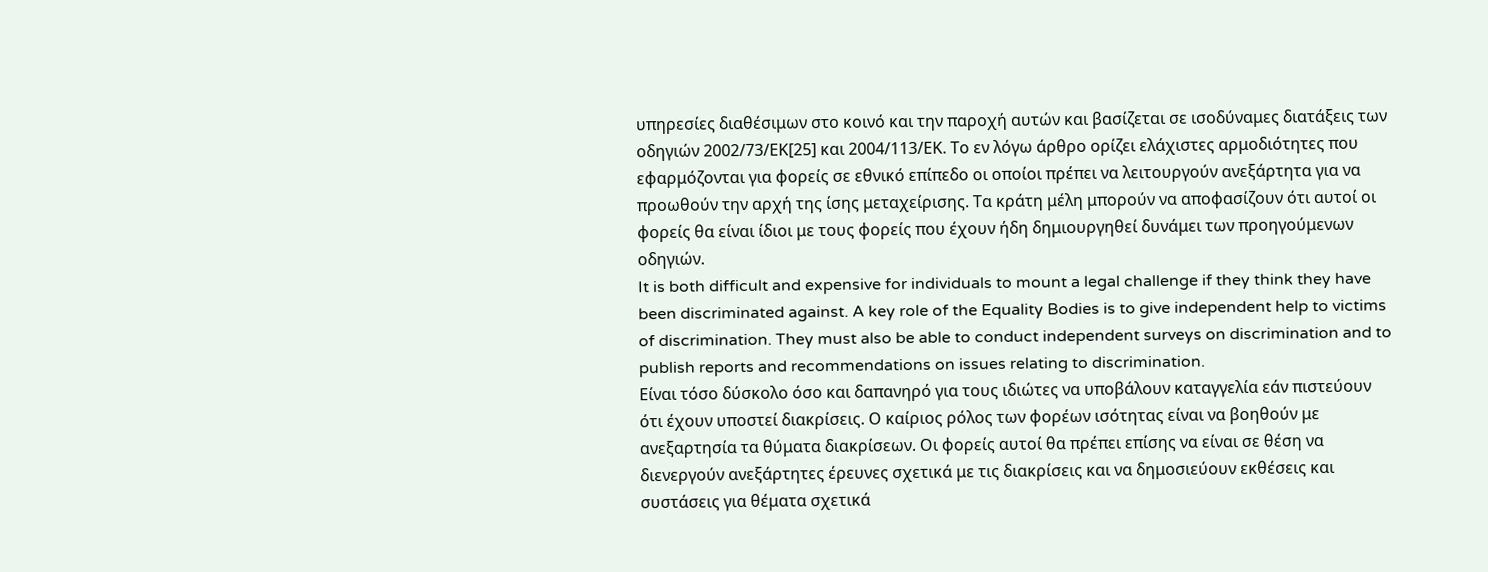υπηρεσίες διαθέσιμων στο κοινό και την παροχή αυτών και βασίζεται σε ισοδύναμες διατάξεις των οδηγιών 2002/73/ΕΚ[25] και 2004/113/ΕΚ. Το εν λόγω άρθρο ορίζει ελάχιστες αρμοδιότητες που εφαρμόζονται για φορείς σε εθνικό επίπεδο οι οποίοι πρέπει να λειτουργούν ανεξάρτητα για να προωθούν την αρχή της ίσης μεταχείρισης. Τα κράτη μέλη μπορούν να αποφασίζουν ότι αυτοί οι φορείς θα είναι ίδιοι με τους φορείς που έχουν ήδη δημιουργηθεί δυνάμει των προηγούμενων οδηγιών.
It is both difficult and expensive for individuals to mount a legal challenge if they think they have been discriminated against. A key role of the Equality Bodies is to give independent help to victims of discrimination. They must also be able to conduct independent surveys on discrimination and to publish reports and recommendations on issues relating to discrimination.
Είναι τόσο δύσκολο όσο και δαπανηρό για τους ιδιώτες να υποβάλουν καταγγελία εάν πιστεύουν ότι έχουν υποστεί διακρίσεις. Ο καίριος ρόλος των φορέων ισότητας είναι να βοηθούν με ανεξαρτησία τα θύματα διακρίσεων. Οι φορείς αυτοί θα πρέπει επίσης να είναι σε θέση να διενεργούν ανεξάρτητες έρευνες σχετικά με τις διακρίσεις και να δημοσιεύουν εκθέσεις και συστάσεις για θέματα σχετικά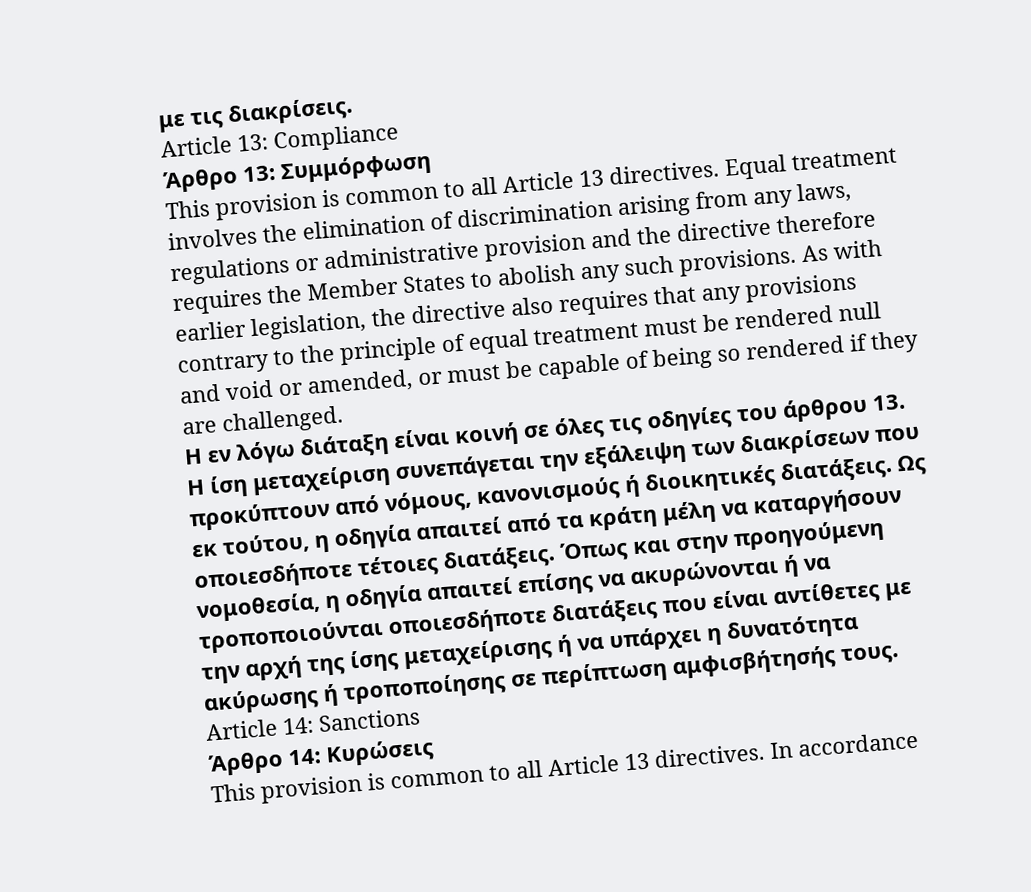με τις διακρίσεις.
Article 13: Compliance
Άρθρο 13: Συμμόρφωση
This provision is common to all Article 13 directives. Equal treatment involves the elimination of discrimination arising from any laws, regulations or administrative provision and the directive therefore requires the Member States to abolish any such provisions. As with earlier legislation, the directive also requires that any provisions contrary to the principle of equal treatment must be rendered null and void or amended, or must be capable of being so rendered if they are challenged.
Η εν λόγω διάταξη είναι κοινή σε όλες τις οδηγίες του άρθρου 13. Η ίση μεταχείριση συνεπάγεται την εξάλειψη των διακρίσεων που προκύπτουν από νόμους, κανονισμούς ή διοικητικές διατάξεις. Ως εκ τούτου, η οδηγία απαιτεί από τα κράτη μέλη να καταργήσουν οποιεσδήποτε τέτοιες διατάξεις. Όπως και στην προηγούμενη νομοθεσία, η οδηγία απαιτεί επίσης να ακυρώνονται ή να τροποποιούνται οποιεσδήποτε διατάξεις που είναι αντίθετες με την αρχή της ίσης μεταχείρισης ή να υπάρχει η δυνατότητα ακύρωσης ή τροποποίησης σε περίπτωση αμφισβήτησής τους.
Article 14: Sanctions
Άρθρο 14: Κυρώσεις
This provision is common to all Article 13 directives. In accordance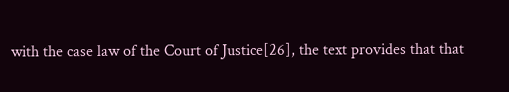with the case law of the Court of Justice[26], the text provides that that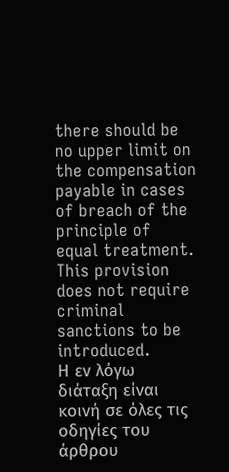there should be no upper limit on the compensation payable in cases of breach of the principle of equal treatment. This provision does not require criminal sanctions to be introduced.
Η εν λόγω διάταξη είναι κοινή σε όλες τις οδηγίες του άρθρου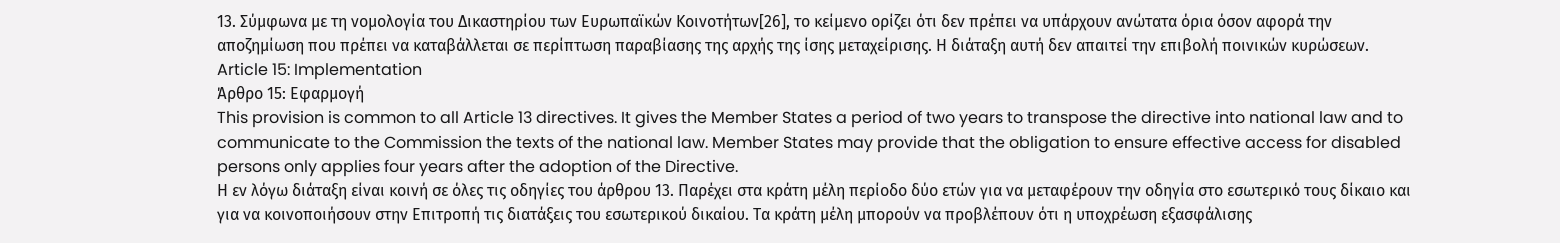13. Σύμφωνα με τη νομολογία του Δικαστηρίου των Ευρωπαϊκών Κοινοτήτων[26], το κείμενο ορίζει ότι δεν πρέπει να υπάρχουν ανώτατα όρια όσον αφορά την αποζημίωση που πρέπει να καταβάλλεται σε περίπτωση παραβίασης της αρχής της ίσης μεταχείρισης. Η διάταξη αυτή δεν απαιτεί την επιβολή ποινικών κυρώσεων.
Article 15: Implementation
Άρθρο 15: Εφαρμογή
This provision is common to all Article 13 directives. It gives the Member States a period of two years to transpose the directive into national law and to communicate to the Commission the texts of the national law. Member States may provide that the obligation to ensure effective access for disabled persons only applies four years after the adoption of the Directive.
Η εν λόγω διάταξη είναι κοινή σε όλες τις οδηγίες του άρθρου 13. Παρέχει στα κράτη μέλη περίοδο δύο ετών για να μεταφέρουν την οδηγία στο εσωτερικό τους δίκαιο και για να κοινοποιήσουν στην Επιτροπή τις διατάξεις του εσωτερικού δικαίου. Τα κράτη μέλη μπορούν να προβλέπουν ότι η υποχρέωση εξασφάλισης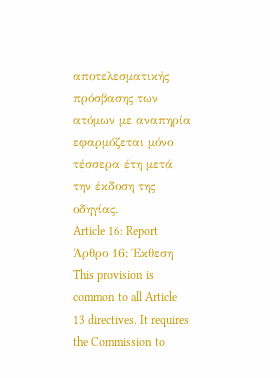αποτελεσματικής πρόσβασης των ατόμων με αναπηρία εφαρμόζεται μόνο τέσσερα έτη μετά την έκδοση της οδηγίας.
Article 16: Report
Άρθρο 16: Έκθεση
This provision is common to all Article 13 directives. It requires the Commission to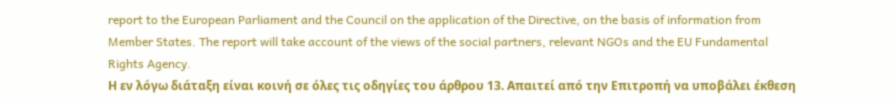report to the European Parliament and the Council on the application of the Directive, on the basis of information from Member States. The report will take account of the views of the social partners, relevant NGOs and the EU Fundamental Rights Agency.
Η εν λόγω διάταξη είναι κοινή σε όλες τις οδηγίες του άρθρου 13. Απαιτεί από την Επιτροπή να υποβάλει έκθεση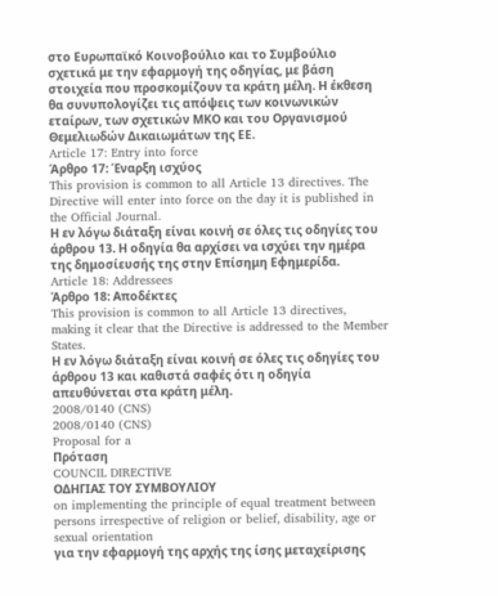στο Ευρωπαϊκό Κοινοβούλιο και το Συμβούλιο σχετικά με την εφαρμογή της οδηγίας, με βάση στοιχεία που προσκομίζουν τα κράτη μέλη. Η έκθεση θα συνυπολογίζει τις απόψεις των κοινωνικών εταίρων, των σχετικών ΜΚΟ και του Οργανισμού Θεμελιωδών Δικαιωμάτων της ΕΕ.
Article 17: Entry into force
Άρθρο 17: Έναρξη ισχύος
This provision is common to all Article 13 directives. The Directive will enter into force on the day it is published in the Official Journal.
Η εν λόγω διάταξη είναι κοινή σε όλες τις οδηγίες του άρθρου 13. Η οδηγία θα αρχίσει να ισχύει την ημέρα της δημοσίευσής της στην Επίσημη Εφημερίδα.
Article 18: Addressees
Άρθρο 18: Αποδέκτες
This provision is common to all Article 13 directives, making it clear that the Directive is addressed to the Member States.
Η εν λόγω διάταξη είναι κοινή σε όλες τις οδηγίες του άρθρου 13 και καθιστά σαφές ότι η οδηγία απευθύνεται στα κράτη μέλη.
2008/0140 (CNS)
2008/0140 (CNS)
Proposal for a
Πρόταση
COUNCIL DIRECTIVE
ΟΔΗΓΙΑΣ ΤΟΥ ΣΥΜΒΟΥΛΙΟΥ
on implementing the principle of equal treatment between persons irrespective of religion or belief, disability, age or sexual orientation
για την εφαρμογή της αρχής της ίσης μεταχείρισης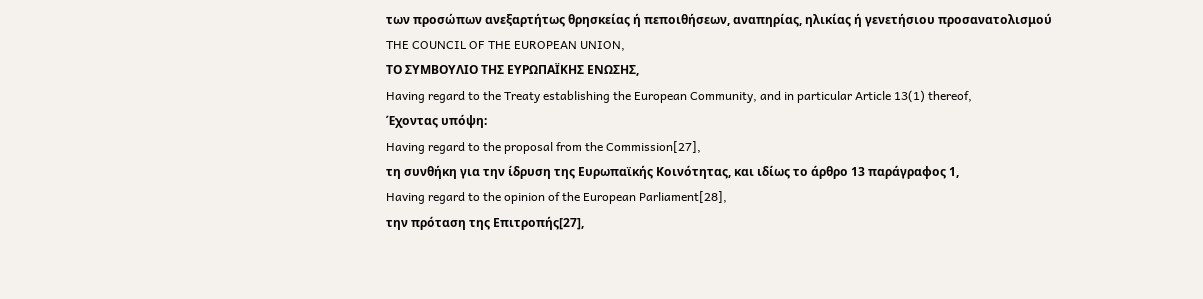των προσώπων ανεξαρτήτως θρησκείας ή πεποιθήσεων, αναπηρίας, ηλικίας ή γενετήσιου προσανατολισμού
THE COUNCIL OF THE EUROPEAN UNION,
ΤΟ ΣΥΜΒΟΥΛΙΟ ΤΗΣ ΕΥΡΩΠΑΪΚΗΣ ΕΝΩΣΗΣ,
Having regard to the Treaty establishing the European Community, and in particular Article 13(1) thereof,
Έχοντας υπόψη:
Having regard to the proposal from the Commission[27],
τη συνθήκη για την ίδρυση της Ευρωπαϊκής Κοινότητας, και ιδίως το άρθρο 13 παράγραφος 1,
Having regard to the opinion of the European Parliament[28],
την πρόταση της Επιτροπής[27],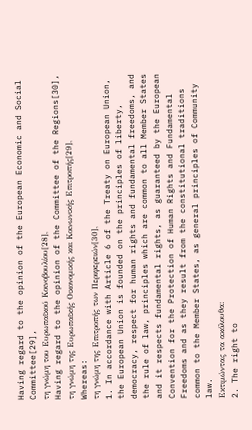Having regard to the opinion of the European Economic and Social Committee[29],
τη γνώμη του Ευρωπαϊκού Κοινοβουλίου[28],
Having regard to the opinion of the Committee of the Regions[30],
τη γνώμη της Ευρωπαϊκής Οικονομικής και Κοινωνικής Επιτροπής[29],
Whereas:
τη γνώμη της Επιτροπής των Περιφερειών[30],
1. In accordance with Article 6 of the Treaty on European Union, the European Union is founded on the principles of liberty, democracy, respect for human rights and fundamental freedoms, and the rule of law, principles which are common to all Member States and it respects fundamental rights, as guaranteed by the European Convention for the Protection of Human Rights and Fundamental Freedoms and as they result from the constitutional traditions common to the Member States, as general principles of Community law.
Εκτιμώντας τα ακόλουθα:
2. The right to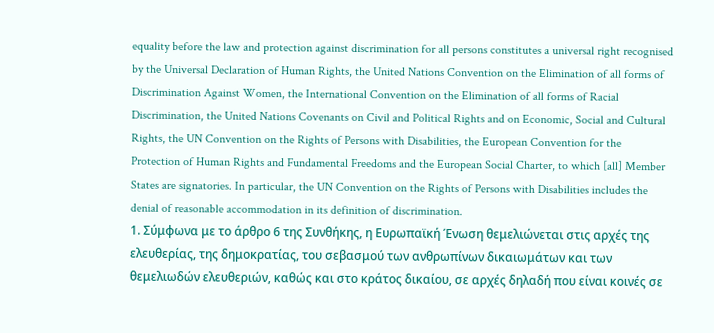equality before the law and protection against discrimination for all persons constitutes a universal right recognised by the Universal Declaration of Human Rights, the United Nations Convention on the Elimination of all forms of Discrimination Against Women, the International Convention on the Elimination of all forms of Racial Discrimination, the United Nations Covenants on Civil and Political Rights and on Economic, Social and Cultural Rights, the UN Convention on the Rights of Persons with Disabilities, the European Convention for the Protection of Human Rights and Fundamental Freedoms and the European Social Charter, to which [all] Member States are signatories. In particular, the UN Convention on the Rights of Persons with Disabilities includes the denial of reasonable accommodation in its definition of discrimination.
1. Σύμφωνα με το άρθρο 6 της Συνθήκης, η Ευρωπαϊκή Ένωση θεμελιώνεται στις αρχές της ελευθερίας, της δημοκρατίας, του σεβασμού των ανθρωπίνων δικαιωμάτων και των θεμελιωδών ελευθεριών, καθώς και στο κράτος δικαίου, σε αρχές δηλαδή που είναι κοινές σε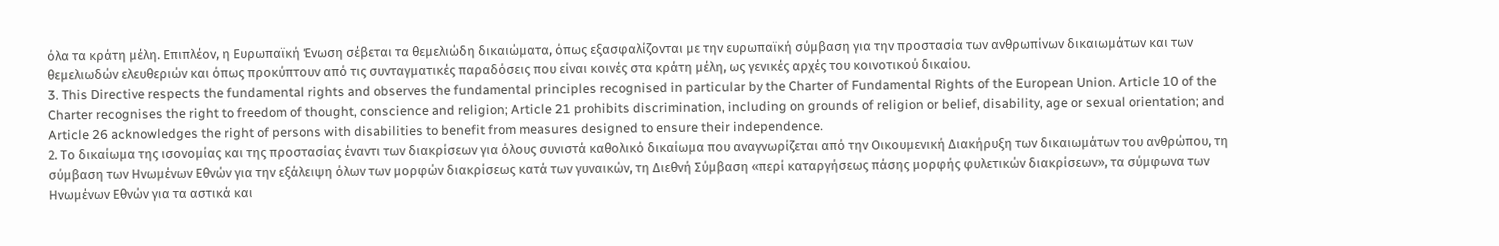όλα τα κράτη μέλη. Επιπλέον, η Ευρωπαϊκή Ένωση σέβεται τα θεμελιώδη δικαιώματα, όπως εξασφαλίζονται με την ευρωπαϊκή σύμβαση για την προστασία των ανθρωπίνων δικαιωμάτων και των θεμελιωδών ελευθεριών και όπως προκύπτουν από τις συνταγματικές παραδόσεις που είναι κοινές στα κράτη μέλη, ως γενικές αρχές του κοινοτικού δικαίου.
3. This Directive respects the fundamental rights and observes the fundamental principles recognised in particular by the Charter of Fundamental Rights of the European Union. Article 10 of the Charter recognises the right to freedom of thought, conscience and religion; Article 21 prohibits discrimination, including on grounds of religion or belief, disability, age or sexual orientation; and Article 26 acknowledges the right of persons with disabilities to benefit from measures designed to ensure their independence.
2. Το δικαίωμα της ισονομίας και της προστασίας έναντι των διακρίσεων για όλους συνιστά καθολικό δικαίωμα που αναγνωρίζεται από την Οικουμενική Διακήρυξη των δικαιωμάτων του ανθρώπου, τη σύμβαση των Ηνωμένων Εθνών για την εξάλειψη όλων των μορφών διακρίσεως κατά των γυναικών, τη Διεθνή Σύμβαση «περί καταργήσεως πάσης μορφής φυλετικών διακρίσεων», τα σύμφωνα των Ηνωμένων Εθνών για τα αστικά και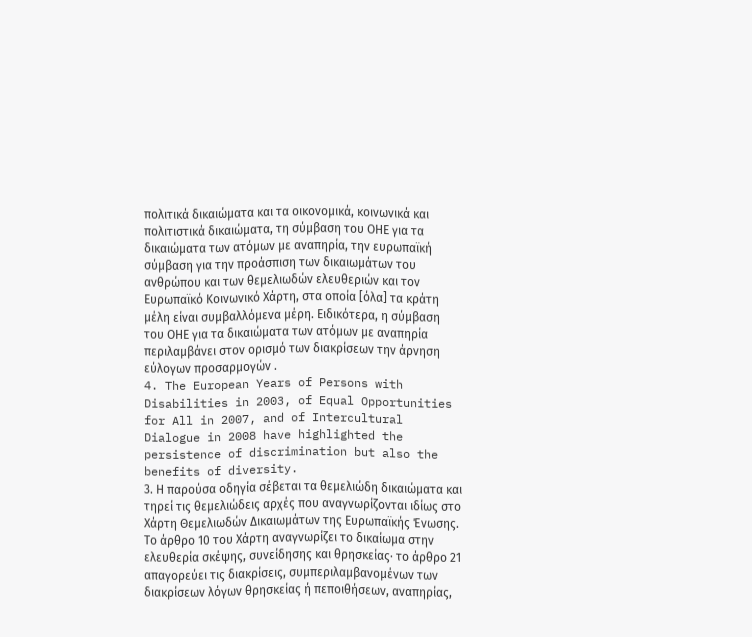πολιτικά δικαιώματα και τα οικονομικά, κοινωνικά και πολιτιστικά δικαιώματα, τη σύμβαση του ΟΗΕ για τα δικαιώματα των ατόμων με αναπηρία, την ευρωπαϊκή σύμβαση για την προάσπιση των δικαιωμάτων του ανθρώπου και των θεμελιωδών ελευθεριών και τον Ευρωπαϊκό Κοινωνικό Χάρτη, στα οποία [όλα] τα κράτη μέλη είναι συμβαλλόμενα μέρη. Ειδικότερα, η σύμβαση του ΟΗΕ για τα δικαιώματα των ατόμων με αναπηρία περιλαμβάνει στον ορισμό των διακρίσεων την άρνηση εύλογων προσαρμογών .
4. The European Years of Persons with Disabilities in 2003, of Equal Opportunities for All in 2007, and of Intercultural Dialogue in 2008 have highlighted the persistence of discrimination but also the benefits of diversity.
3. Η παρούσα οδηγία σέβεται τα θεμελιώδη δικαιώματα και τηρεί τις θεμελιώδεις αρχές που αναγνωρίζονται ιδίως στο Χάρτη Θεμελιωδών Δικαιωμάτων της Ευρωπαϊκής Ένωσης. Το άρθρο 10 του Χάρτη αναγνωρίζει το δικαίωμα στην ελευθερία σκέψης, συνείδησης και θρησκείας· το άρθρο 21 απαγορεύει τις διακρίσεις, συμπεριλαμβανομένων των διακρίσεων λόγων θρησκείας ή πεποιθήσεων, αναπηρίας,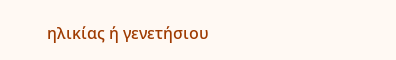ηλικίας ή γενετήσιου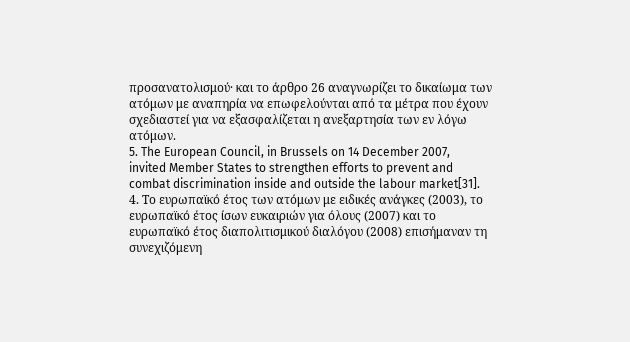προσανατολισμού· και το άρθρο 26 αναγνωρίζει το δικαίωμα των ατόμων με αναπηρία να επωφελούνται από τα μέτρα που έχουν σχεδιαστεί για να εξασφαλίζεται η ανεξαρτησία των εν λόγω ατόμων.
5. The European Council, in Brussels on 14 December 2007, invited Member States to strengthen efforts to prevent and combat discrimination inside and outside the labour market[31].
4. Το ευρωπαϊκό έτος των ατόμων με ειδικές ανάγκες (2003), το ευρωπαϊκό έτος ίσων ευκαιριών για όλους (2007) και το ευρωπαϊκό έτος διαπολιτισμικού διαλόγου (2008) επισήμαναν τη συνεχιζόμενη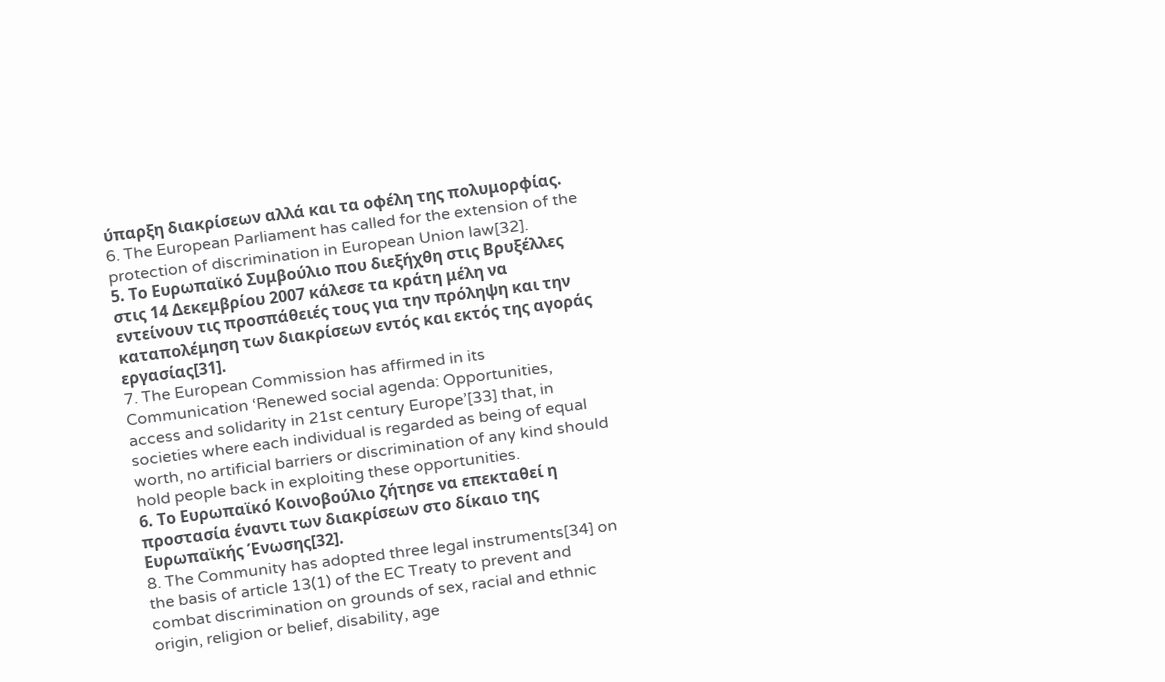ύπαρξη διακρίσεων αλλά και τα οφέλη της πολυμορφίας.
6. The European Parliament has called for the extension of the protection of discrimination in European Union law[32].
5. Το Ευρωπαϊκό Συμβούλιο που διεξήχθη στις Βρυξέλλες στις 14 Δεκεμβρίου 2007 κάλεσε τα κράτη μέλη να εντείνουν τις προσπάθειές τους για την πρόληψη και την καταπολέμηση των διακρίσεων εντός και εκτός της αγοράς εργασίας[31].
7. The European Commission has affirmed in its Communication ‘Renewed social agenda: Opportunities, access and solidarity in 21st century Europe’[33] that, in societies where each individual is regarded as being of equal worth, no artificial barriers or discrimination of any kind should hold people back in exploiting these opportunities.
6. Το Ευρωπαϊκό Κοινοβούλιο ζήτησε να επεκταθεί η προστασία έναντι των διακρίσεων στο δίκαιο της Ευρωπαϊκής Ένωσης[32].
8. The Community has adopted three legal instruments[34] on the basis of article 13(1) of the EC Treaty to prevent and combat discrimination on grounds of sex, racial and ethnic origin, religion or belief, disability, age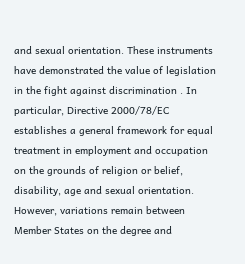and sexual orientation. These instruments have demonstrated the value of legislation in the fight against discrimination . In particular, Directive 2000/78/EC establishes a general framework for equal treatment in employment and occupation on the grounds of religion or belief, disability, age and sexual orientation. However, variations remain between Member States on the degree and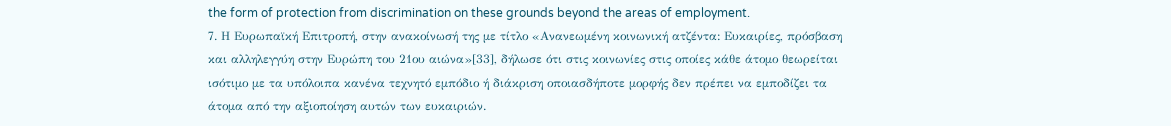the form of protection from discrimination on these grounds beyond the areas of employment.
7. Η Ευρωπαϊκή Επιτροπή, στην ανακοίνωσή της με τίτλο «Ανανεωμένη κοινωνική ατζέντα: Ευκαιρίες, πρόσβαση και αλληλεγγύη στην Ευρώπη του 21ου αιώνα»[33], δήλωσε ότι στις κοινωνίες στις οποίες κάθε άτομο θεωρείται ισότιμο με τα υπόλοιπα κανένα τεχνητό εμπόδιο ή διάκριση οποιασδήποτε μορφής δεν πρέπει να εμποδίζει τα άτομα από την αξιοποίηση αυτών των ευκαιριών.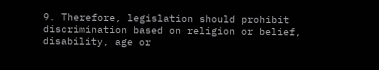9. Therefore, legislation should prohibit discrimination based on religion or belief, disability, age or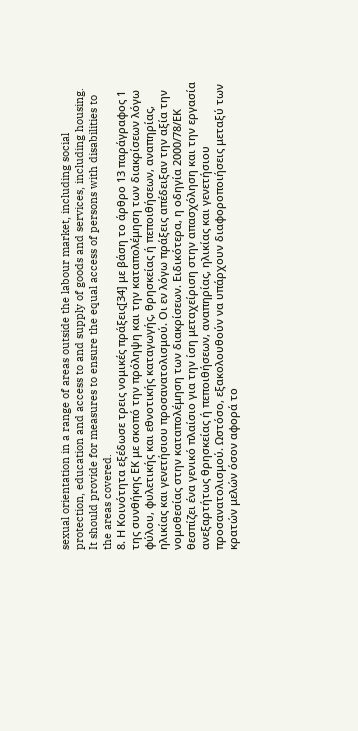sexual orientation in a range of areas outside the labour market, including social protection, education and access to and supply of goods and services, including housing. It should provide for measures to ensure the equal access of persons with disabilities to the areas covered.
8. Η Κοινότητα εξέδωσε τρεις νομικές πράξεις[34] με βάση το άρθρο 13 παράγραφος 1 της συνθήκης ΕΚ με σκοπό την πρόληψη και την καταπολέμηση των διακρίσεων λόγω φύλου, φυλετικής και εθνοτικής καταγωγής, θρησκείας ή πεποιθήσεων, αναπηρίας, ηλικίας και γενετήσιου προσανατολισμού. Οι εν λόγω πράξεις απέδειξαν την αξία την νομοθεσίας στην καταπολέμηση των διακρίσεων. Ειδικότερα, η οδηγία 2000/78/ΕΚ θεσπίζει ένα γενικό πλαίσιο για την ίση μεταχείριση στην απασχόληση και την εργασία ανεξαρτήτως θρησκείας ή πεποιθήσεων, αναπηρίας, ηλικίας και γενετήσιου προσανατολισμού. Ωστόσο, εξακολουθούν να υπάρχουν διαφοροποιήσεις μεταξύ των κρατών μελών όσον αφορά το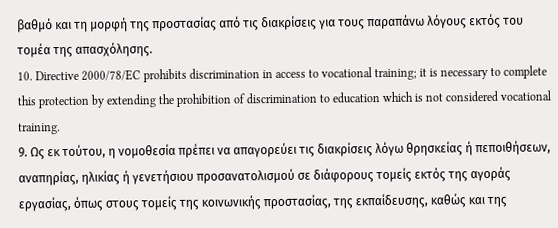βαθμό και τη μορφή της προστασίας από τις διακρίσεις για τους παραπάνω λόγους εκτός του τομέα της απασχόλησης.
10. Directive 2000/78/EC prohibits discrimination in access to vocational training; it is necessary to complete this protection by extending the prohibition of discrimination to education which is not considered vocational training.
9. Ως εκ τούτου, η νομοθεσία πρέπει να απαγορεύει τις διακρίσεις λόγω θρησκείας ή πεποιθήσεων, αναπηρίας, ηλικίας ή γενετήσιου προσανατολισμού σε διάφορους τομείς εκτός της αγοράς εργασίας, όπως στους τομείς της κοινωνικής προστασίας, της εκπαίδευσης, καθώς και της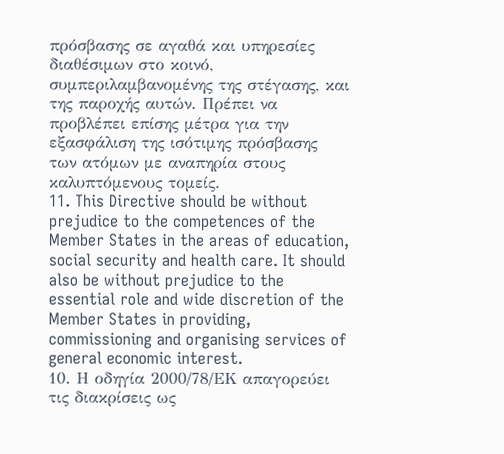πρόσβασης σε αγαθά και υπηρεσίες διαθέσιμων στο κοινό, συμπεριλαμβανομένης της στέγασης, και της παροχής αυτών. Πρέπει να προβλέπει επίσης μέτρα για την εξασφάλιση της ισότιμης πρόσβασης των ατόμων με αναπηρία στους καλυπτόμενους τομείς.
11. This Directive should be without prejudice to the competences of the Member States in the areas of education, social security and health care. It should also be without prejudice to the essential role and wide discretion of the Member States in providing, commissioning and organising services of general economic interest.
10. Η οδηγία 2000/78/ΕΚ απαγορεύει τις διακρίσεις ως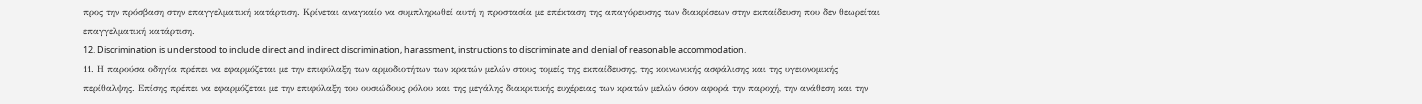προς την πρόσβαση στην επαγγελματική κατάρτιση. Κρίνεται αναγκαίο να συμπληρωθεί αυτή η προστασία με επέκταση της απαγόρευσης των διακρίσεων στην εκπαίδευση που δεν θεωρείται επαγγελματική κατάρτιση.
12. Discrimination is understood to include direct and indirect discrimination, harassment, instructions to discriminate and denial of reasonable accommodation.
11. Η παρούσα οδηγία πρέπει να εφαρμόζεται με την επιφύλαξη των αρμοδιοτήτων των κρατών μελών στους τομείς της εκπαίδευσης, της κοινωνικής ασφάλισης και της υγειονομικής περίθαλψης. Επίσης πρέπει να εφαρμόζεται με την επιφύλαξη του ουσιώδους ρόλου και της μεγάλης διακριτικής ευχέρειας των κρατών μελών όσον αφορά την παροχή, την ανάθεση και την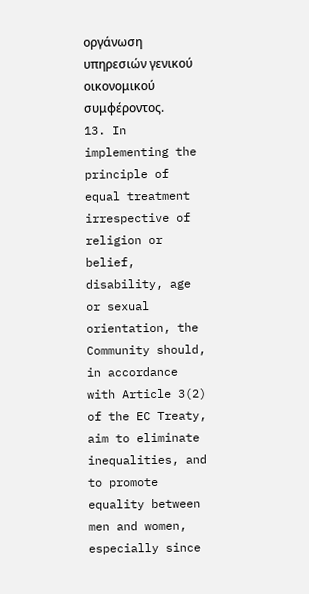οργάνωση υπηρεσιών γενικού οικονομικού συμφέροντος.
13. In implementing the principle of equal treatment irrespective of religion or belief, disability, age or sexual orientation, the Community should, in accordance with Article 3(2) of the EC Treaty, aim to eliminate inequalities, and to promote equality between men and women, especially since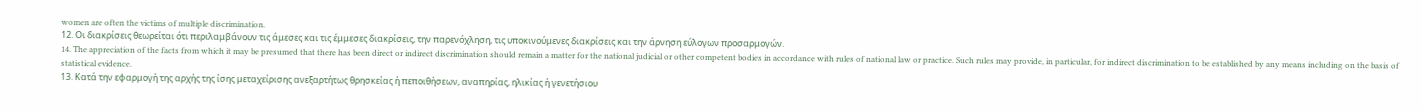women are often the victims of multiple discrimination.
12. Οι διακρίσεις θεωρείται ότι περιλαμβάνουν τις άμεσες και τις έμμεσες διακρίσεις, την παρενόχληση, τις υποκινούμενες διακρίσεις και την άρνηση εύλογων προσαρμογών.
14. The appreciation of the facts from which it may be presumed that there has been direct or indirect discrimination should remain a matter for the national judicial or other competent bodies in accordance with rules of national law or practice. Such rules may provide, in particular, for indirect discrimination to be established by any means including on the basis of statistical evidence.
13. Κατά την εφαρμογή της αρχής της ίσης μεταχείρισης ανεξαρτήτως θρησκείας ή πεποιθήσεων, αναπηρίας, ηλικίας ή γενετήσιου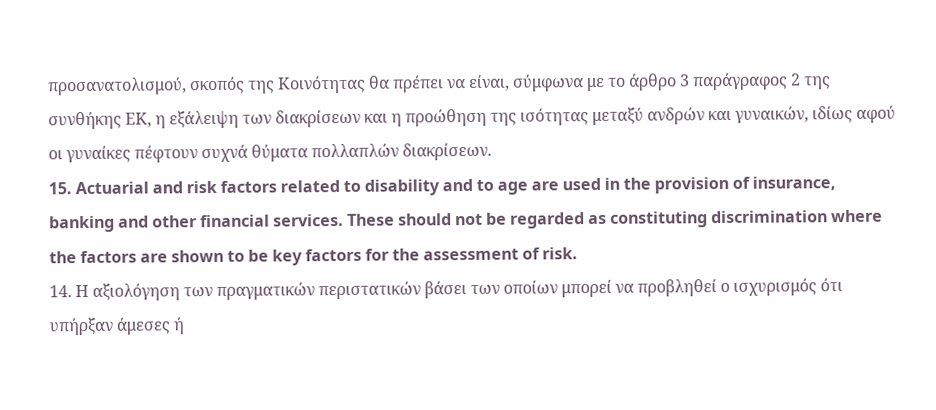προσανατολισμού, σκοπός της Κοινότητας θα πρέπει να είναι, σύμφωνα με το άρθρο 3 παράγραφος 2 της συνθήκης ΕΚ, η εξάλειψη των διακρίσεων και η προώθηση της ισότητας μεταξύ ανδρών και γυναικών, ιδίως αφού οι γυναίκες πέφτουν συχνά θύματα πολλαπλών διακρίσεων.
15. Actuarial and risk factors related to disability and to age are used in the provision of insurance, banking and other financial services. These should not be regarded as constituting discrimination where the factors are shown to be key factors for the assessment of risk.
14. Η αξιολόγηση των πραγματικών περιστατικών βάσει των οποίων μπορεί να προβληθεί ο ισχυρισμός ότι υπήρξαν άμεσες ή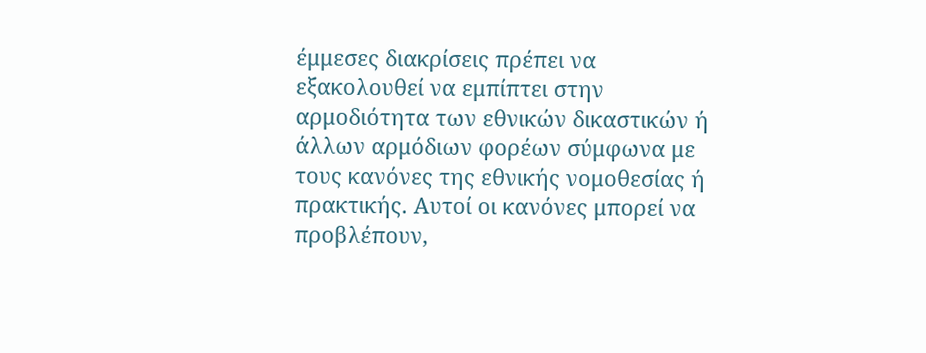έμμεσες διακρίσεις πρέπει να εξακολουθεί να εμπίπτει στην αρμοδιότητα των εθνικών δικαστικών ή άλλων αρμόδιων φορέων σύμφωνα με τους κανόνες της εθνικής νομοθεσίας ή πρακτικής. Αυτοί οι κανόνες μπορεί να προβλέπουν,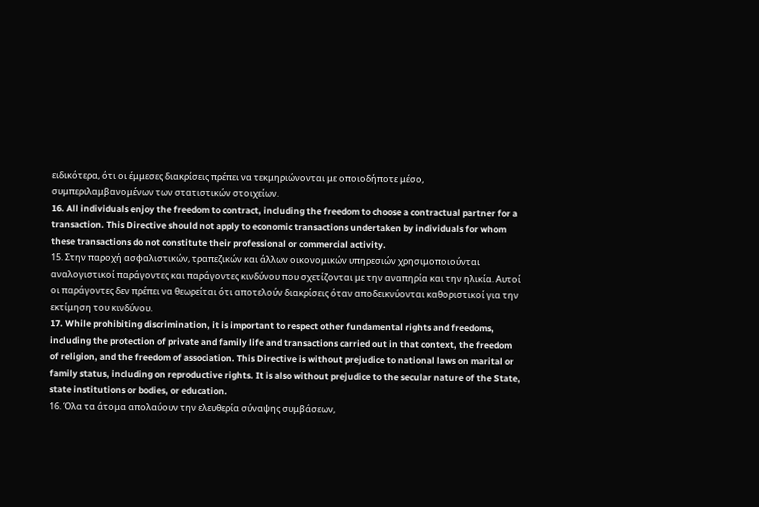ειδικότερα, ότι οι έμμεσες διακρίσεις πρέπει να τεκμηριώνονται με οποιοδήποτε μέσο, συμπεριλαμβανομένων των στατιστικών στοιχείων.
16. All individuals enjoy the freedom to contract, including the freedom to choose a contractual partner for a transaction. This Directive should not apply to economic transactions undertaken by individuals for whom these transactions do not constitute their professional or commercial activity.
15. Στην παροχή ασφαλιστικών, τραπεζικών και άλλων οικονομικών υπηρεσιών χρησιμοποιούνται αναλογιστικοί παράγοντες και παράγοντες κινδύνου που σχετίζονται με την αναπηρία και την ηλικία. Αυτοί οι παράγοντες δεν πρέπει να θεωρείται ότι αποτελούν διακρίσεις όταν αποδεικνύονται καθοριστικοί για την εκτίμηση του κινδύνου.
17. While prohibiting discrimination, it is important to respect other fundamental rights and freedoms, including the protection of private and family life and transactions carried out in that context, the freedom of religion, and the freedom of association. This Directive is without prejudice to national laws on marital or family status, including on reproductive rights. It is also without prejudice to the secular nature of the State, state institutions or bodies, or education.
16. Όλα τα άτομα απολαύουν την ελευθερία σύναψης συμβάσεων,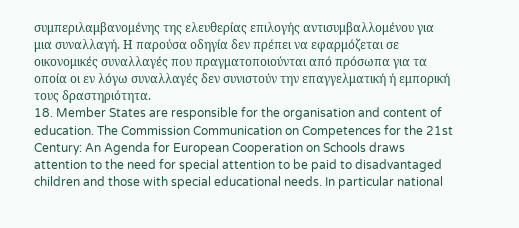συμπεριλαμβανομένης της ελευθερίας επιλογής αντισυμβαλλομένου για μια συναλλαγή. Η παρούσα οδηγία δεν πρέπει να εφαρμόζεται σε οικονομικές συναλλαγές που πραγματοποιούνται από πρόσωπα για τα οποία οι εν λόγω συναλλαγές δεν συνιστούν την επαγγελματική ή εμπορική τους δραστηριότητα.
18. Member States are responsible for the organisation and content of education. The Commission Communication on Competences for the 21st Century: An Agenda for European Cooperation on Schools draws attention to the need for special attention to be paid to disadvantaged children and those with special educational needs. In particular national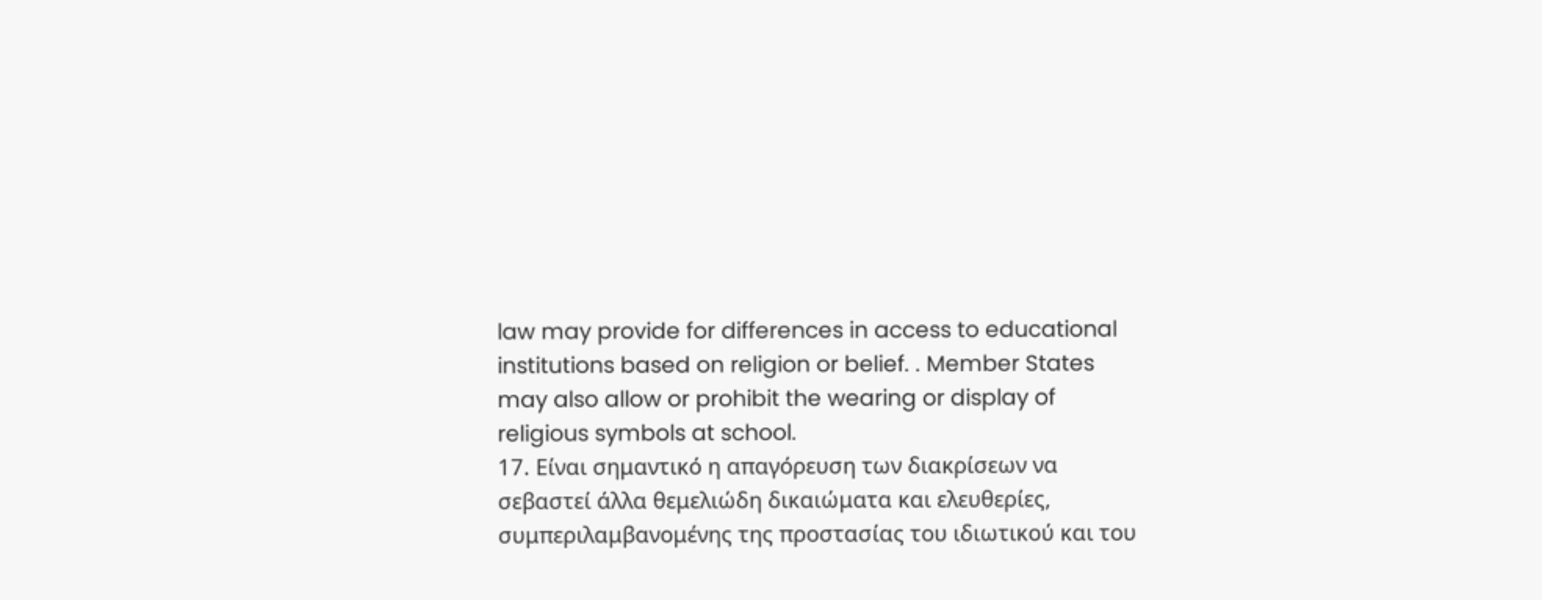law may provide for differences in access to educational institutions based on religion or belief. . Member States may also allow or prohibit the wearing or display of religious symbols at school.
17. Είναι σημαντικό η απαγόρευση των διακρίσεων να σεβαστεί άλλα θεμελιώδη δικαιώματα και ελευθερίες, συμπεριλαμβανομένης της προστασίας του ιδιωτικού και του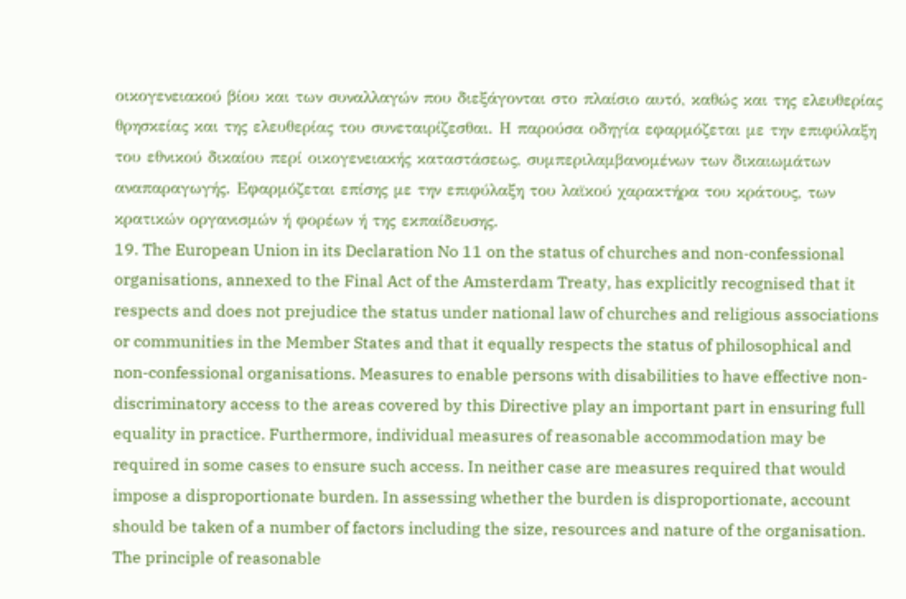οικογενειακού βίου και των συναλλαγών που διεξάγονται στο πλαίσιο αυτό, καθώς και της ελευθερίας θρησκείας και της ελευθερίας του συνεταιρίζεσθαι. Η παρούσα οδηγία εφαρμόζεται με την επιφύλαξη του εθνικού δικαίου περί οικογενειακής καταστάσεως, συμπεριλαμβανομένων των δικαιωμάτων αναπαραγωγής. Εφαρμόζεται επίσης με την επιφύλαξη του λαϊκού χαρακτήρα του κράτους, των κρατικών οργανισμών ή φορέων ή της εκπαίδευσης.
19. The European Union in its Declaration No 11 on the status of churches and non-confessional organisations, annexed to the Final Act of the Amsterdam Treaty, has explicitly recognised that it respects and does not prejudice the status under national law of churches and religious associations or communities in the Member States and that it equally respects the status of philosophical and non-confessional organisations. Measures to enable persons with disabilities to have effective non-discriminatory access to the areas covered by this Directive play an important part in ensuring full equality in practice. Furthermore, individual measures of reasonable accommodation may be required in some cases to ensure such access. In neither case are measures required that would impose a disproportionate burden. In assessing whether the burden is disproportionate, account should be taken of a number of factors including the size, resources and nature of the organisation. The principle of reasonable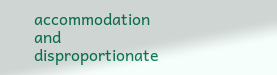accommodation and disproportionate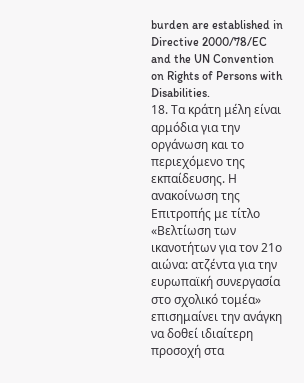burden are established in Directive 2000/78/EC and the UN Convention on Rights of Persons with Disabilities.
18. Τα κράτη μέλη είναι αρμόδια για την οργάνωση και το περιεχόμενο της εκπαίδευσης. Η ανακοίνωση της Επιτροπής με τίτλο «Βελτίωση των ικανοτήτων για τον 21ο αιώνα: ατζέντα για την ευρωπαϊκή συνεργασία στο σχολικό τομέα» επισημαίνει την ανάγκη να δοθεί ιδιαίτερη προσοχή στα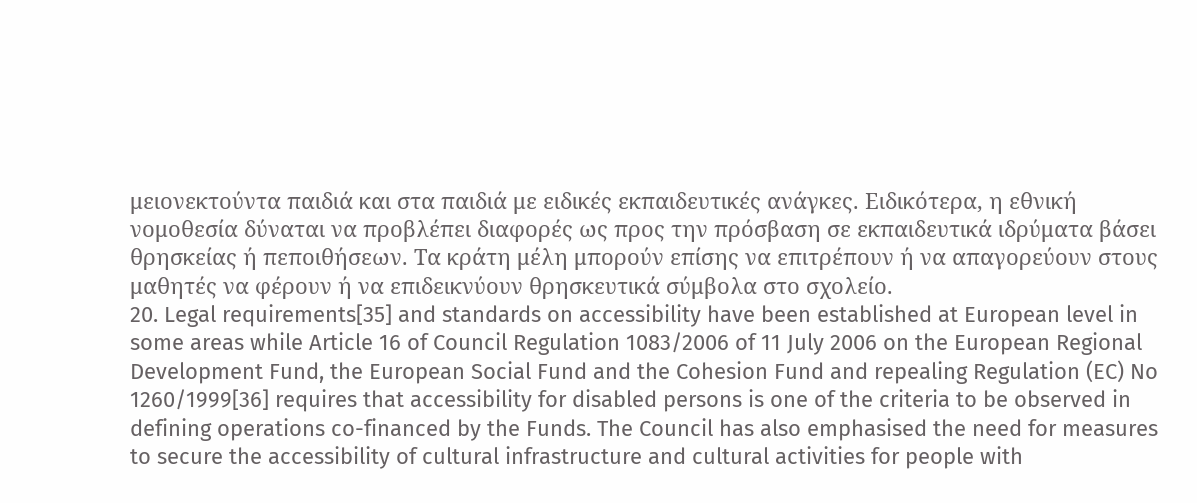μειονεκτούντα παιδιά και στα παιδιά με ειδικές εκπαιδευτικές ανάγκες. Ειδικότερα, η εθνική νομοθεσία δύναται να προβλέπει διαφορές ως προς την πρόσβαση σε εκπαιδευτικά ιδρύματα βάσει θρησκείας ή πεποιθήσεων. Τα κράτη μέλη μπορούν επίσης να επιτρέπουν ή να απαγορεύουν στους μαθητές να φέρουν ή να επιδεικνύουν θρησκευτικά σύμβολα στο σχολείο.
20. Legal requirements[35] and standards on accessibility have been established at European level in some areas while Article 16 of Council Regulation 1083/2006 of 11 July 2006 on the European Regional Development Fund, the European Social Fund and the Cohesion Fund and repealing Regulation (EC) No 1260/1999[36] requires that accessibility for disabled persons is one of the criteria to be observed in defining operations co-financed by the Funds. The Council has also emphasised the need for measures to secure the accessibility of cultural infrastructure and cultural activities for people with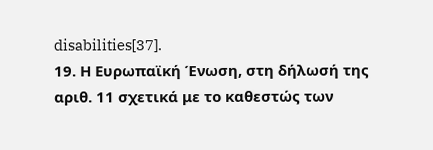disabilities[37].
19. Η Ευρωπαϊκή Ένωση, στη δήλωσή της αριθ. 11 σχετικά με το καθεστώς των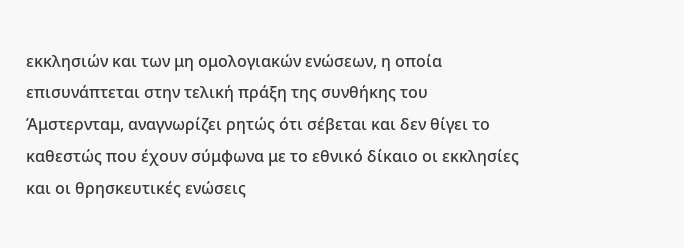εκκλησιών και των μη ομολογιακών ενώσεων, η οποία επισυνάπτεται στην τελική πράξη της συνθήκης του Άμστερνταμ, αναγνωρίζει ρητώς ότι σέβεται και δεν θίγει το καθεστώς που έχουν σύμφωνα με το εθνικό δίκαιο οι εκκλησίες και οι θρησκευτικές ενώσεις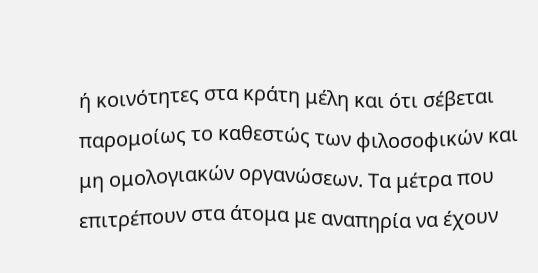ή κοινότητες στα κράτη μέλη και ότι σέβεται παρομοίως το καθεστώς των φιλοσοφικών και μη ομολογιακών οργανώσεων. Τα μέτρα που επιτρέπουν στα άτομα με αναπηρία να έχουν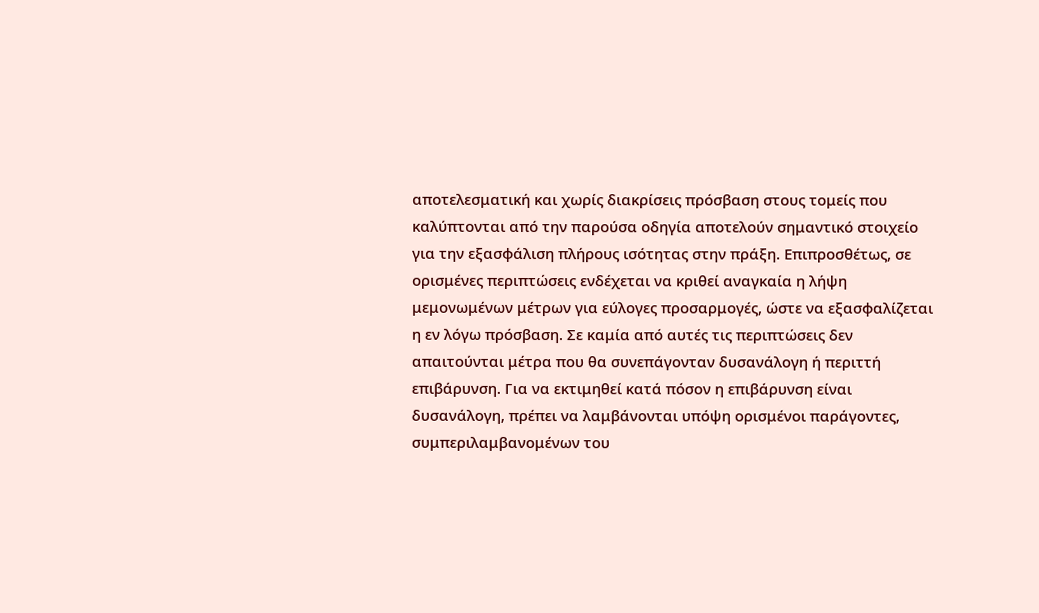αποτελεσματική και χωρίς διακρίσεις πρόσβαση στους τομείς που καλύπτονται από την παρούσα οδηγία αποτελούν σημαντικό στοιχείο για την εξασφάλιση πλήρους ισότητας στην πράξη. Επιπροσθέτως, σε ορισμένες περιπτώσεις ενδέχεται να κριθεί αναγκαία η λήψη μεμονωμένων μέτρων για εύλογες προσαρμογές, ώστε να εξασφαλίζεται η εν λόγω πρόσβαση. Σε καμία από αυτές τις περιπτώσεις δεν απαιτούνται μέτρα που θα συνεπάγονταν δυσανάλογη ή περιττή επιβάρυνση. Για να εκτιμηθεί κατά πόσον η επιβάρυνση είναι δυσανάλογη, πρέπει να λαμβάνονται υπόψη ορισμένοι παράγοντες, συμπεριλαμβανομένων του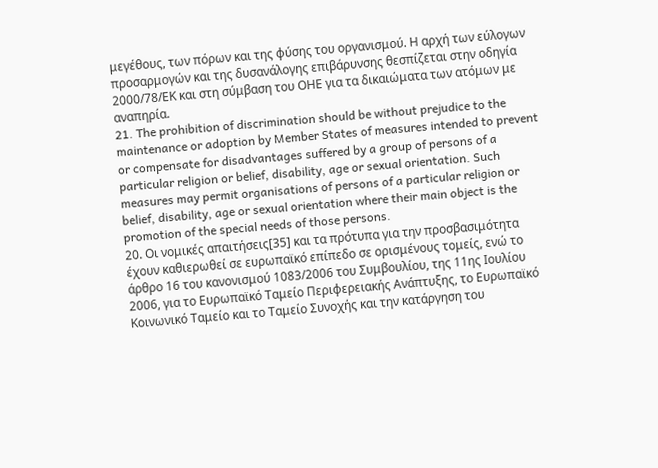μεγέθους, των πόρων και της φύσης του οργανισμού. Η αρχή των εύλογων προσαρμογών και της δυσανάλογης επιβάρυνσης θεσπίζεται στην οδηγία 2000/78/ΕΚ και στη σύμβαση του ΟΗΕ για τα δικαιώματα των ατόμων με αναπηρία.
21. The prohibition of discrimination should be without prejudice to the maintenance or adoption by Member States of measures intended to prevent or compensate for disadvantages suffered by a group of persons of a particular religion or belief, disability, age or sexual orientation. Such measures may permit organisations of persons of a particular religion or belief, disability, age or sexual orientation where their main object is the promotion of the special needs of those persons.
20. Οι νομικές απαιτήσεις[35] και τα πρότυπα για την προσβασιμότητα έχουν καθιερωθεί σε ευρωπαϊκό επίπεδο σε ορισμένους τομείς, ενώ το άρθρο 16 του κανονισμού 1083/2006 του Συμβουλίου, της 11ης Ιουλίου 2006, για το Ευρωπαϊκό Ταμείο Περιφερειακής Ανάπτυξης, το Ευρωπαϊκό Κοινωνικό Ταμείο και το Ταμείο Συνοχής και την κατάργηση του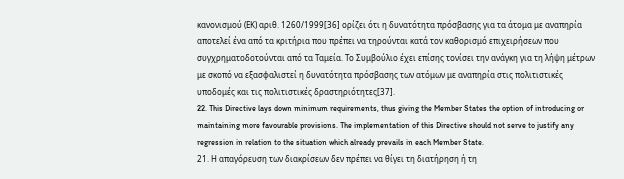κανονισμού (ΕΚ) αριθ. 1260/1999[36] ορίζει ότι η δυνατότητα πρόσβασης για τα άτομα με αναπηρία αποτελεί ένα από τα κριτήρια που πρέπει να τηρούνται κατά τον καθορισμό επιχειρήσεων που συγχρηματοδοτούνται από τα Ταμεία. Το Συμβούλιο έχει επίσης τονίσει την ανάγκη για τη λήψη μέτρων με σκοπό να εξασφαλιστεί η δυνατότητα πρόσβασης των ατόμων με αναπηρία στις πολιτιστικές υποδομές και τις πολιτιστικές δραστηριότητες[37].
22. This Directive lays down minimum requirements, thus giving the Member States the option of introducing or maintaining more favourable provisions. The implementation of this Directive should not serve to justify any regression in relation to the situation which already prevails in each Member State.
21. Η απαγόρευση των διακρίσεων δεν πρέπει να θίγει τη διατήρηση ή τη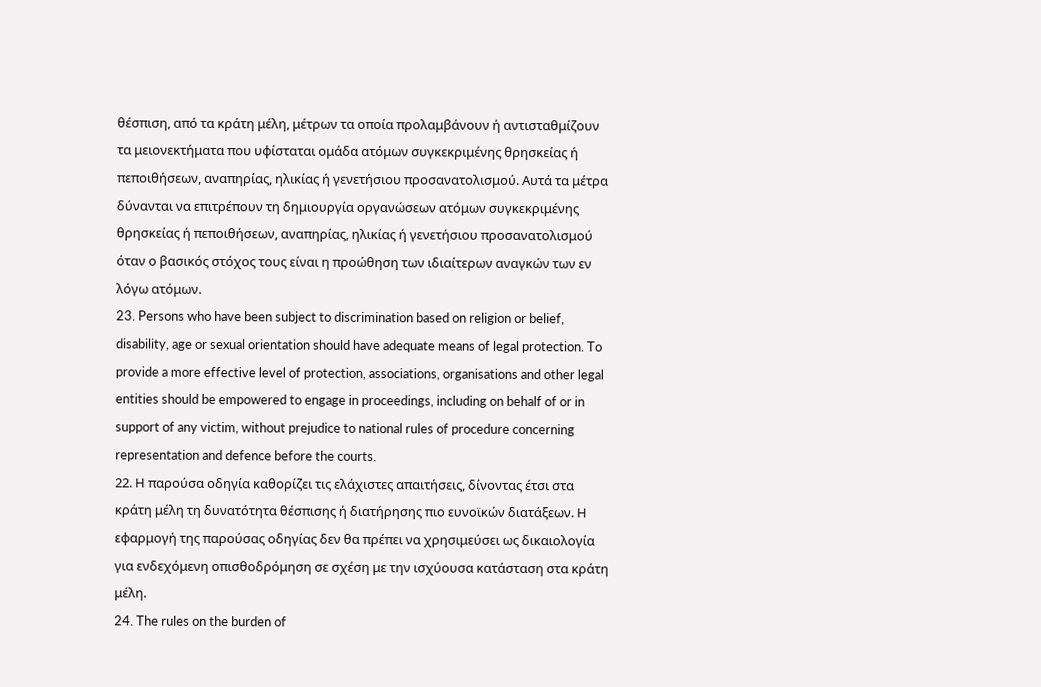θέσπιση, από τα κράτη μέλη, μέτρων τα οποία προλαμβάνουν ή αντισταθμίζουν τα μειονεκτήματα που υφίσταται ομάδα ατόμων συγκεκριμένης θρησκείας ή πεποιθήσεων, αναπηρίας, ηλικίας ή γενετήσιου προσανατολισμού. Αυτά τα μέτρα δύνανται να επιτρέπουν τη δημιουργία οργανώσεων ατόμων συγκεκριμένης θρησκείας ή πεποιθήσεων, αναπηρίας, ηλικίας ή γενετήσιου προσανατολισμού όταν ο βασικός στόχος τους είναι η προώθηση των ιδιαίτερων αναγκών των εν λόγω ατόμων.
23. Persons who have been subject to discrimination based on religion or belief, disability, age or sexual orientation should have adequate means of legal protection. To provide a more effective level of protection, associations, organisations and other legal entities should be empowered to engage in proceedings, including on behalf of or in support of any victim, without prejudice to national rules of procedure concerning representation and defence before the courts.
22. Η παρούσα οδηγία καθορίζει τις ελάχιστες απαιτήσεις, δίνοντας έτσι στα κράτη μέλη τη δυνατότητα θέσπισης ή διατήρησης πιο ευνοϊκών διατάξεων. Η εφαρμογή της παρούσας οδηγίας δεν θα πρέπει να χρησιμεύσει ως δικαιολογία για ενδεχόμενη οπισθοδρόμηση σε σχέση με την ισχύουσα κατάσταση στα κράτη μέλη.
24. The rules on the burden of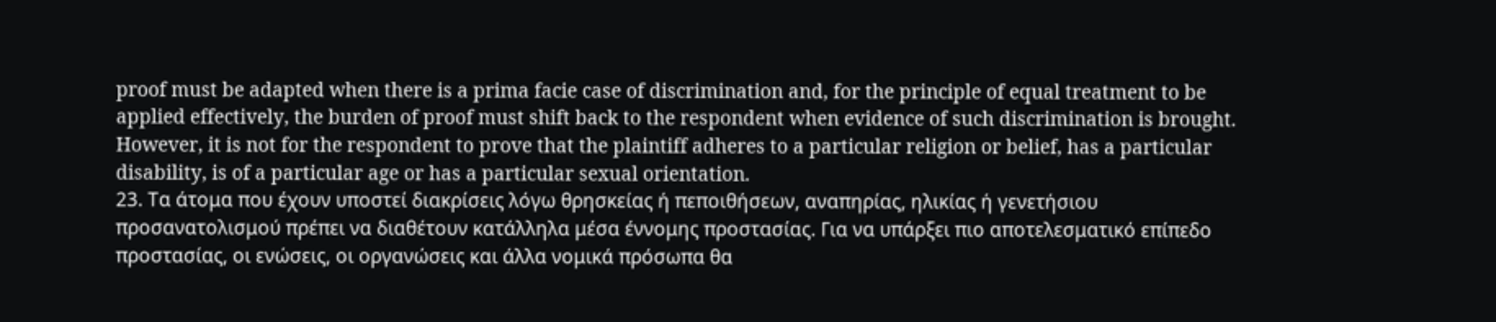proof must be adapted when there is a prima facie case of discrimination and, for the principle of equal treatment to be applied effectively, the burden of proof must shift back to the respondent when evidence of such discrimination is brought. However, it is not for the respondent to prove that the plaintiff adheres to a particular religion or belief, has a particular disability, is of a particular age or has a particular sexual orientation.
23. Τα άτομα που έχουν υποστεί διακρίσεις λόγω θρησκείας ή πεποιθήσεων, αναπηρίας, ηλικίας ή γενετήσιου προσανατολισμού πρέπει να διαθέτουν κατάλληλα μέσα έννομης προστασίας. Για να υπάρξει πιο αποτελεσματικό επίπεδο προστασίας, οι ενώσεις, οι οργανώσεις και άλλα νομικά πρόσωπα θα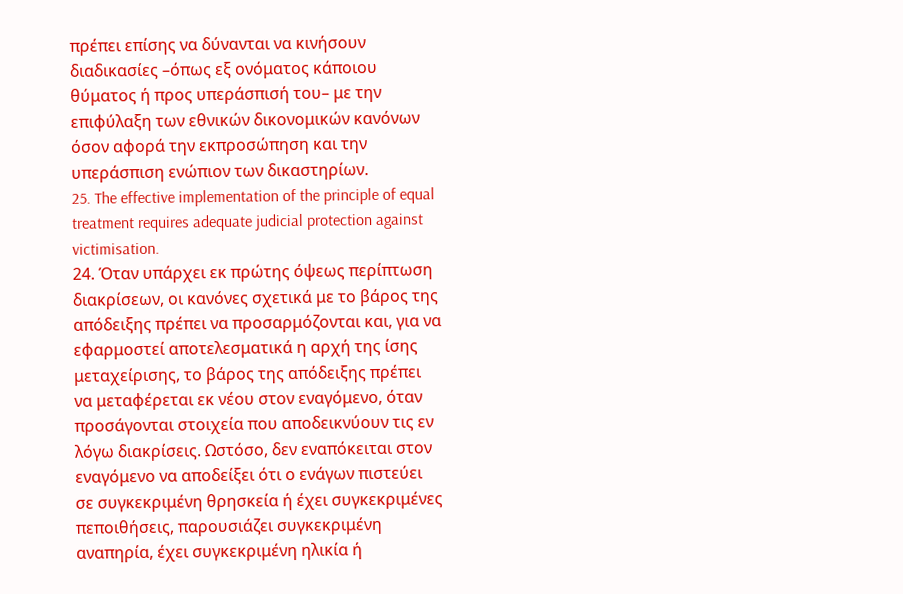πρέπει επίσης να δύνανται να κινήσουν διαδικασίες –όπως εξ ονόματος κάποιου θύματος ή προς υπεράσπισή του– με την επιφύλαξη των εθνικών δικονομικών κανόνων όσον αφορά την εκπροσώπηση και την υπεράσπιση ενώπιον των δικαστηρίων.
25. The effective implementation of the principle of equal treatment requires adequate judicial protection against victimisation.
24. Όταν υπάρχει εκ πρώτης όψεως περίπτωση διακρίσεων, οι κανόνες σχετικά με το βάρος της απόδειξης πρέπει να προσαρμόζονται και, για να εφαρμοστεί αποτελεσματικά η αρχή της ίσης μεταχείρισης, το βάρος της απόδειξης πρέπει να μεταφέρεται εκ νέου στον εναγόμενο, όταν προσάγονται στοιχεία που αποδεικνύουν τις εν λόγω διακρίσεις. Ωστόσο, δεν εναπόκειται στον εναγόμενο να αποδείξει ότι ο ενάγων πιστεύει σε συγκεκριμένη θρησκεία ή έχει συγκεκριμένες πεποιθήσεις, παρουσιάζει συγκεκριμένη αναπηρία, έχει συγκεκριμένη ηλικία ή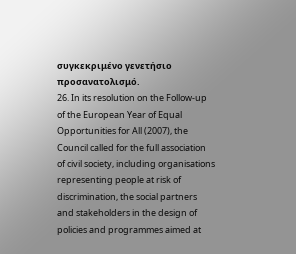συγκεκριμένο γενετήσιο προσανατολισμό.
26. In its resolution on the Follow-up of the European Year of Equal Opportunities for All (2007), the Council called for the full association of civil society, including organisations representing people at risk of discrimination, the social partners and stakeholders in the design of policies and programmes aimed at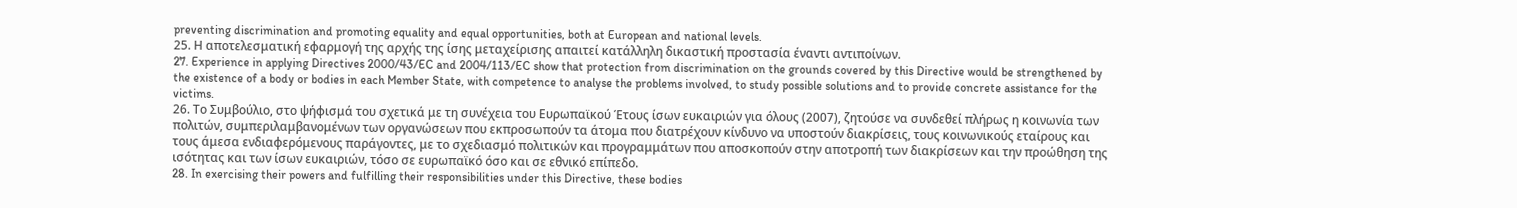preventing discrimination and promoting equality and equal opportunities, both at European and national levels.
25. Η αποτελεσματική εφαρμογή της αρχής της ίσης μεταχείρισης απαιτεί κατάλληλη δικαστική προστασία έναντι αντιποίνων.
27. Experience in applying Directives 2000/43/EC and 2004/113/EC show that protection from discrimination on the grounds covered by this Directive would be strengthened by the existence of a body or bodies in each Member State, with competence to analyse the problems involved, to study possible solutions and to provide concrete assistance for the victims.
26. Το Συμβούλιο, στο ψήφισμά του σχετικά με τη συνέχεια του Ευρωπαϊκού Έτους ίσων ευκαιριών για όλους (2007), ζητούσε να συνδεθεί πλήρως η κοινωνία των πολιτών, συμπεριλαμβανομένων των οργανώσεων που εκπροσωπούν τα άτομα που διατρέχουν κίνδυνο να υποστούν διακρίσεις, τους κοινωνικούς εταίρους και τους άμεσα ενδιαφερόμενους παράγοντες, με το σχεδιασμό πολιτικών και προγραμμάτων που αποσκοπούν στην αποτροπή των διακρίσεων και την προώθηση της ισότητας και των ίσων ευκαιριών, τόσο σε ευρωπαϊκό όσο και σε εθνικό επίπεδο.
28. In exercising their powers and fulfilling their responsibilities under this Directive, these bodies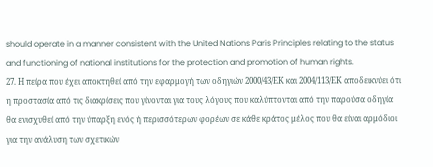should operate in a manner consistent with the United Nations Paris Principles relating to the status and functioning of national institutions for the protection and promotion of human rights.
27. Η πείρα που έχει αποκτηθεί από την εφαρμογή των οδηγιών 2000/43/ΕΚ και 2004/113/ΕΚ αποδεικνύει ότι η προστασία από τις διακρίσεις που γίνονται για τους λόγους που καλύπτονται από την παρούσα οδηγία θα ενισχυθεί από την ύπαρξη ενός ή περισσότερων φορέων σε κάθε κράτος μέλος που θα είναι αρμόδιοι για την ανάλυση των σχετικών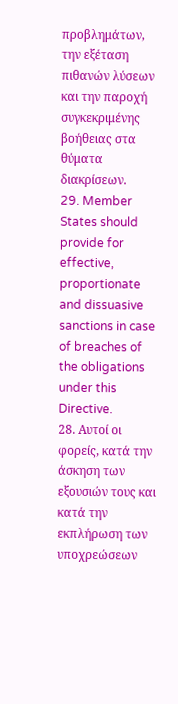προβλημάτων, την εξέταση πιθανών λύσεων και την παροχή συγκεκριμένης βοήθειας στα θύματα διακρίσεων.
29. Member States should provide for effective, proportionate and dissuasive sanctions in case of breaches of the obligations under this Directive.
28. Αυτοί οι φορείς, κατά την άσκηση των εξουσιών τους και κατά την εκπλήρωση των υποχρεώσεων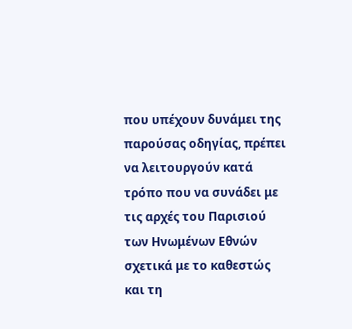που υπέχουν δυνάμει της παρούσας οδηγίας, πρέπει να λειτουργούν κατά τρόπο που να συνάδει με τις αρχές του Παρισιού των Ηνωμένων Εθνών σχετικά με το καθεστώς και τη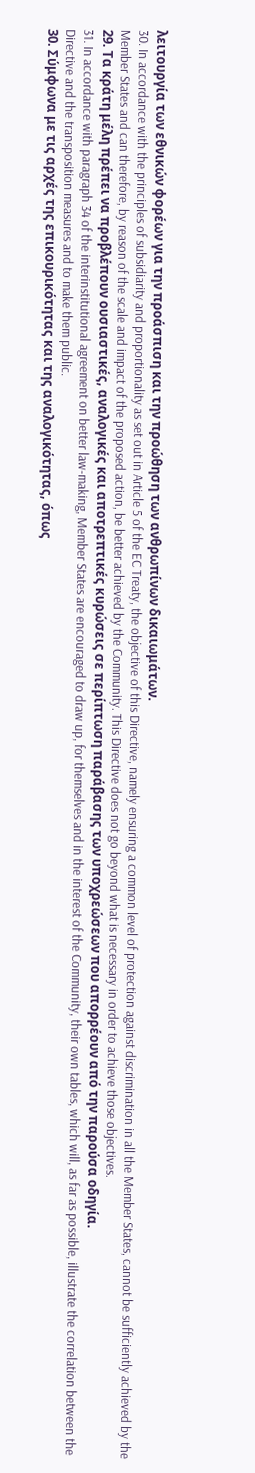λειτουργία των εθνικών φορέων για την προάσπιση και την προώθηση των ανθρωπίνων δικαιωμάτων.
30. In accordance with the principles of subsidiarity and proportionality as set out in Article 5 of the EC Treaty, the objective of this Directive, namely ensuring a common level of protection against discrimination in all the Member States, cannot be sufficiently achieved by the Member States and can therefore, by reason of the scale and impact of the proposed action, be better achieved by the Community. This Directive does not go beyond what is necessary in order to achieve those objectives.
29. Τα κράτη μέλη πρέπει να προβλέπουν ουσιαστικές, αναλογικές και αποτρεπτικές κυρώσεις σε περίπτωση παράβασης των υποχρεώσεων που απορρέουν από την παρούσα οδηγία.
31. In accordance with paragraph 34 of the interinstitutional agreement on better law-making, Member States are encouraged to draw up, for themselves and in the interest of the Community, their own tables, which will, as far as possible, illustrate the correlation between the Directive and the transposition measures and to make them public.
30. Σύμφωνα με τις αρχές της επικουρικότητας και της αναλογικότητας, όπως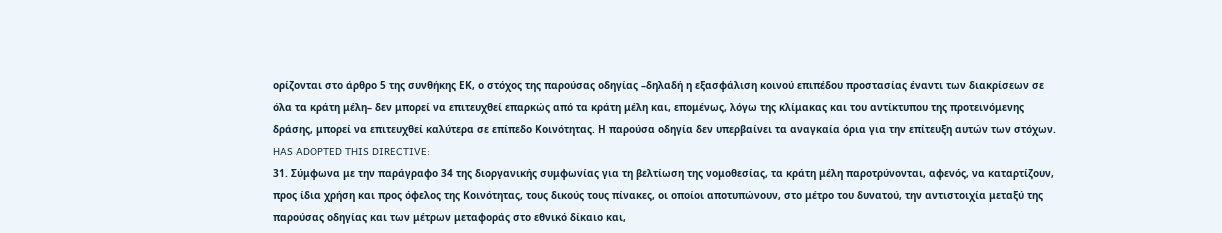ορίζονται στο άρθρο 5 της συνθήκης ΕΚ, ο στόχος της παρούσας οδηγίας –δηλαδή η εξασφάλιση κοινού επιπέδου προστασίας έναντι των διακρίσεων σε όλα τα κράτη μέλη– δεν μπορεί να επιτευχθεί επαρκώς από τα κράτη μέλη και, επομένως, λόγω της κλίμακας και του αντίκτυπου της προτεινόμενης δράσης, μπορεί να επιτευχθεί καλύτερα σε επίπεδο Κοινότητας. Η παρούσα οδηγία δεν υπερβαίνει τα αναγκαία όρια για την επίτευξη αυτών των στόχων.
HAS ADOPTED THIS DIRECTIVE:
31. Σύμφωνα με την παράγραφο 34 της διοργανικής συμφωνίας για τη βελτίωση της νομοθεσίας, τα κράτη μέλη παροτρύνονται, αφενός, να καταρτίζουν, προς ίδια χρήση και προς όφελος της Κοινότητας, τους δικούς τους πίνακες, οι οποίοι αποτυπώνουν, στο μέτρο του δυνατού, την αντιστοιχία μεταξύ της παρούσας οδηγίας και των μέτρων μεταφοράς στο εθνικό δίκαιο και,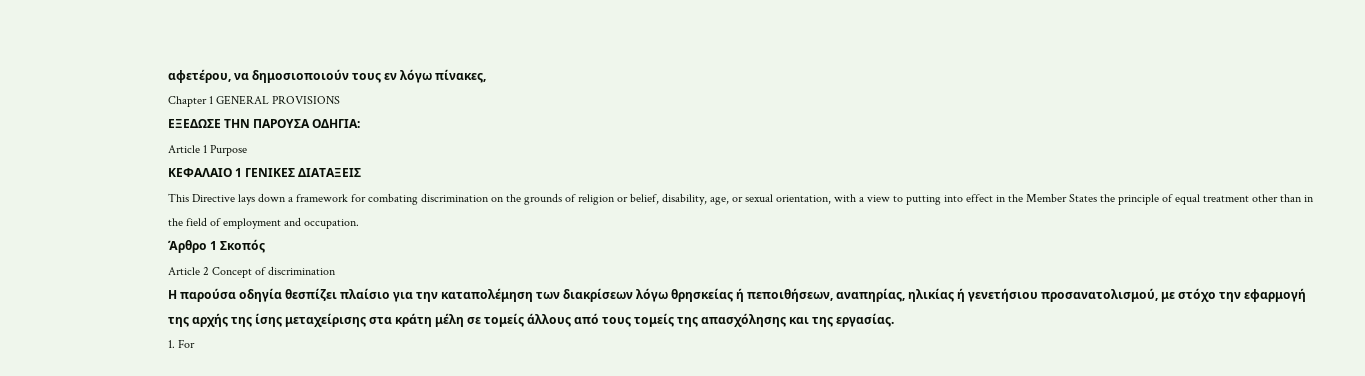αφετέρου, να δημοσιοποιούν τους εν λόγω πίνακες,
Chapter 1 GENERAL PROVISIONS
ΕΞΕΔΩΣΕ ΤΗΝ ΠΑΡΟΥΣΑ ΟΔΗΓΙΑ:
Article 1 Purpose
ΚΕΦΑΛΑΙΟ 1 ΓΕΝΙΚΕΣ ΔΙΑΤΑΞΕΙΣ
This Directive lays down a framework for combating discrimination on the grounds of religion or belief, disability, age, or sexual orientation, with a view to putting into effect in the Member States the principle of equal treatment other than in the field of employment and occupation.
Άρθρο 1 Σκοπός
Article 2 Concept of discrimination
Η παρούσα οδηγία θεσπίζει πλαίσιο για την καταπολέμηση των διακρίσεων λόγω θρησκείας ή πεποιθήσεων, αναπηρίας, ηλικίας ή γενετήσιου προσανατολισμού, με στόχο την εφαρμογή της αρχής της ίσης μεταχείρισης στα κράτη μέλη σε τομείς άλλους από τους τομείς της απασχόλησης και της εργασίας.
1. For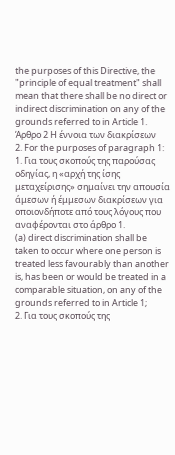the purposes of this Directive, the "principle of equal treatment" shall mean that there shall be no direct or indirect discrimination on any of the grounds referred to in Article 1.
Άρθρο 2 Η έννοια των διακρίσεων
2. For the purposes of paragraph 1:
1. Για τους σκοπούς της παρούσας οδηγίας, η «αρχή της ίσης μεταχείρισης» σημαίνει την απουσία άμεσων ή έμμεσων διακρίσεων για οποιονδήποτε από τους λόγους που αναφέρονται στο άρθρο 1.
(a) direct discrimination shall be taken to occur where one person is treated less favourably than another is, has been or would be treated in a comparable situation, on any of the grounds referred to in Article 1;
2. Για τους σκοπούς της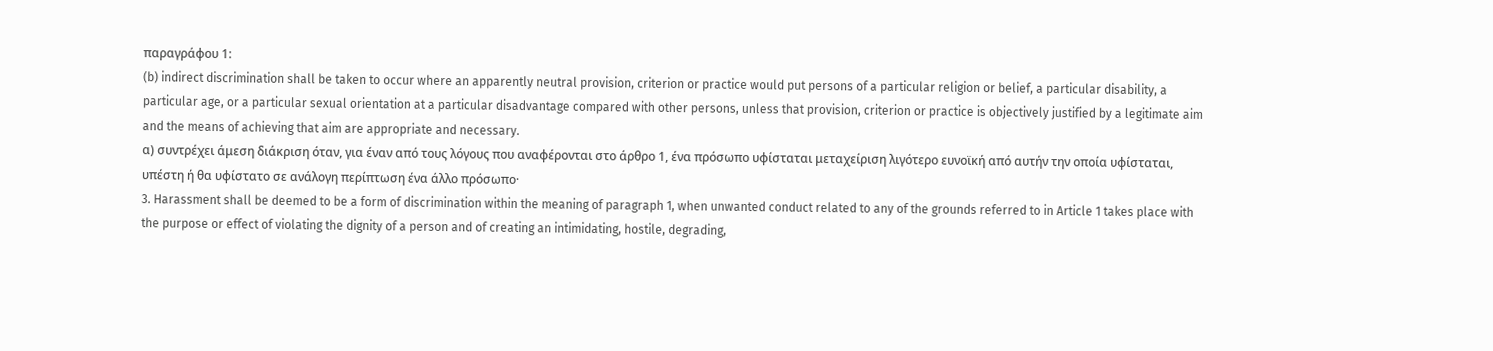παραγράφου 1:
(b) indirect discrimination shall be taken to occur where an apparently neutral provision, criterion or practice would put persons of a particular religion or belief, a particular disability, a particular age, or a particular sexual orientation at a particular disadvantage compared with other persons, unless that provision, criterion or practice is objectively justified by a legitimate aim and the means of achieving that aim are appropriate and necessary.
α) συντρέχει άμεση διάκριση όταν, για έναν από τους λόγους που αναφέρονται στο άρθρο 1, ένα πρόσωπο υφίσταται μεταχείριση λιγότερο ευνοϊκή από αυτήν την οποία υφίσταται, υπέστη ή θα υφίστατο σε ανάλογη περίπτωση ένα άλλο πρόσωπο·
3. Harassment shall be deemed to be a form of discrimination within the meaning of paragraph 1, when unwanted conduct related to any of the grounds referred to in Article 1 takes place with the purpose or effect of violating the dignity of a person and of creating an intimidating, hostile, degrading,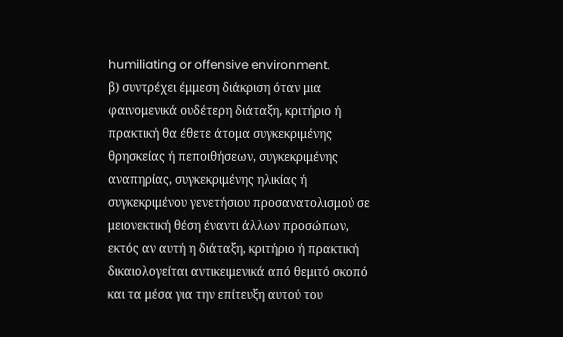humiliating or offensive environment.
β) συντρέχει έμμεση διάκριση όταν μια φαινομενικά ουδέτερη διάταξη, κριτήριο ή πρακτική θα έθετε άτομα συγκεκριμένης θρησκείας ή πεποιθήσεων, συγκεκριμένης αναπηρίας, συγκεκριμένης ηλικίας ή συγκεκριμένου γενετήσιου προσανατολισμού σε μειονεκτική θέση έναντι άλλων προσώπων, εκτός αν αυτή η διάταξη, κριτήριο ή πρακτική δικαιολογείται αντικειμενικά από θεμιτό σκοπό και τα μέσα για την επίτευξη αυτού του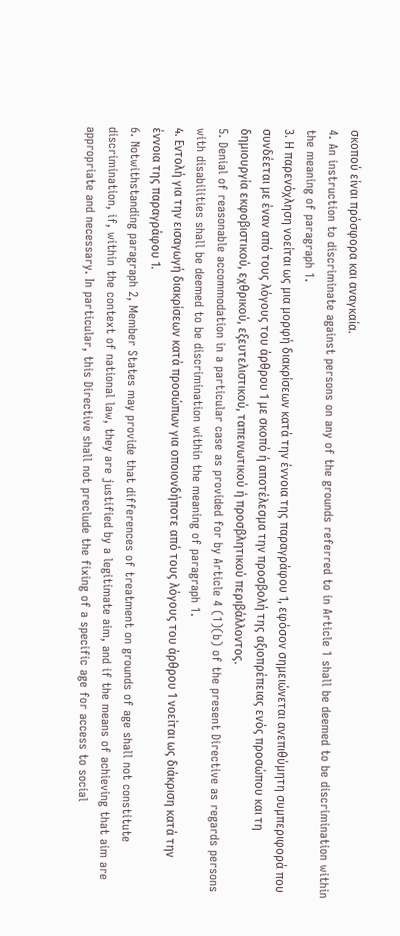σκοπού είναι πρόσφορα και αναγκαία.
4. An instruction to discriminate against persons on any of the grounds referred to in Article 1 shall be deemed to be discrimination within the meaning of paragraph 1.
3. Η παρενόχληση νοείται ως μια μορφή διακρίσεων κατά την έννοια της παραγράφου 1, εφόσον σημειώνεται ανεπιθύμητη συμπεριφορά που συνδέεται με έναν από τους λόγους του άρθρου 1 με σκοπό ή αποτέλεσμα την προσβολή της αξιοπρέπειας ενός προσώπου και τη δημιουργία εκφοβιστικού, εχθρικού, εξευτελιστικού, ταπεινωτικού ή προσβλητικού περιβάλλοντος.
5. Denial of reasonable accommodation in a particular case as provided for by Article 4 (1)(b) of the present Directive as regards persons with disabilities shall be deemed to be discrimination within the meaning of paragraph 1.
4. Εντολή για την εισαγωγή διακρίσεων κατά προσώπων για οποιονδήποτε από τους λόγους του άρθρου 1 νοείται ως διάκριση κατά την έννοια της παραγράφου 1.
6. Notwithstanding paragraph 2, Member States may provide that differences of treatment on grounds of age shall not constitute discrimination, if, within the context of national law, they are justified by a legitimate aim, and if the means of achieving that aim are appropriate and necessary. In particular, this Directive shall not preclude the fixing of a specific age for access to social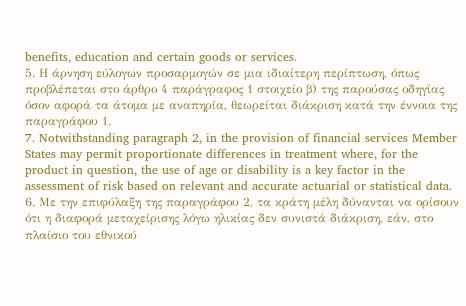benefits, education and certain goods or services.
5. Η άρνηση εύλογων προσαρμογών σε μια ιδιαίτερη περίπτωση, όπως προβλέπεται στο άρθρο 4 παράγραφος 1 στοιχείο β) της παρούσας οδηγίας όσον αφορά τα άτομα με αναπηρία, θεωρείται διάκριση κατά την έννοια της παραγράφου 1.
7. Notwithstanding paragraph 2, in the provision of financial services Member States may permit proportionate differences in treatment where, for the product in question, the use of age or disability is a key factor in the assessment of risk based on relevant and accurate actuarial or statistical data.
6. Με την επιφύλαξη της παραγράφου 2, τα κράτη μέλη δύνανται να ορίσουν ότι η διαφορά μεταχείρισης λόγω ηλικίας δεν συνιστά διάκριση, εάν, στο πλαίσιο του εθνικού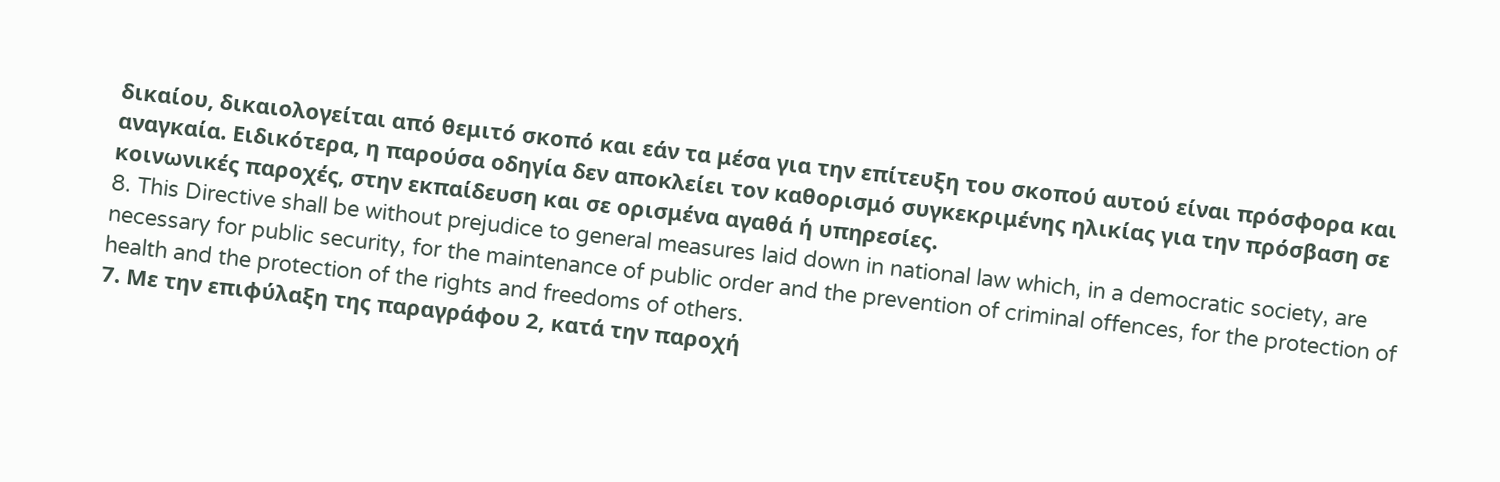δικαίου, δικαιολογείται από θεμιτό σκοπό και εάν τα μέσα για την επίτευξη του σκοπού αυτού είναι πρόσφορα και αναγκαία. Ειδικότερα, η παρούσα οδηγία δεν αποκλείει τον καθορισμό συγκεκριμένης ηλικίας για την πρόσβαση σε κοινωνικές παροχές, στην εκπαίδευση και σε ορισμένα αγαθά ή υπηρεσίες.
8. This Directive shall be without prejudice to general measures laid down in national law which, in a democratic society, are necessary for public security, for the maintenance of public order and the prevention of criminal offences, for the protection of health and the protection of the rights and freedoms of others.
7. Με την επιφύλαξη της παραγράφου 2, κατά την παροχή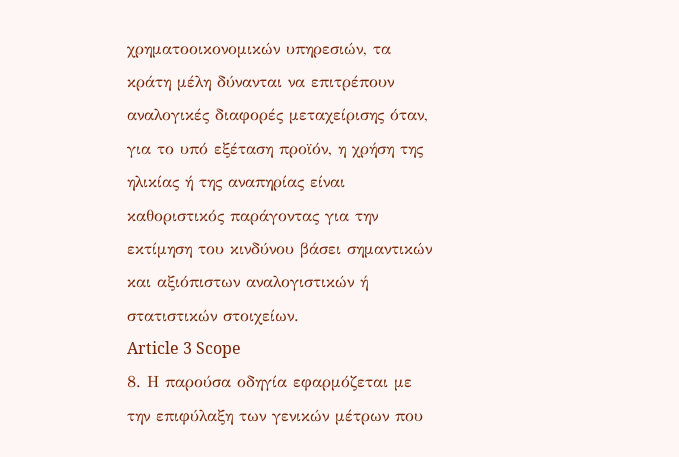χρηματοοικονομικών υπηρεσιών, τα κράτη μέλη δύνανται να επιτρέπουν αναλογικές διαφορές μεταχείρισης όταν, για το υπό εξέταση προϊόν, η χρήση της ηλικίας ή της αναπηρίας είναι καθοριστικός παράγοντας για την εκτίμηση του κινδύνου βάσει σημαντικών και αξιόπιστων αναλογιστικών ή στατιστικών στοιχείων.
Article 3 Scope
8. Η παρούσα οδηγία εφαρμόζεται με την επιφύλαξη των γενικών μέτρων που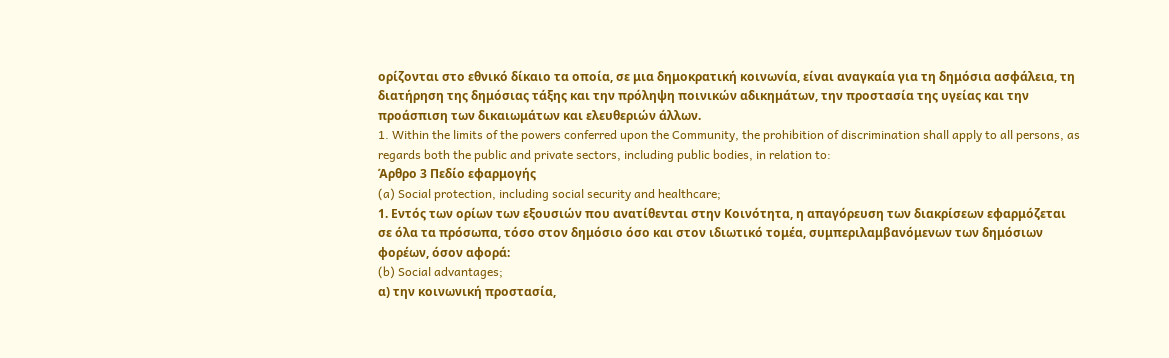ορίζονται στο εθνικό δίκαιο τα οποία, σε μια δημοκρατική κοινωνία, είναι αναγκαία για τη δημόσια ασφάλεια, τη διατήρηση της δημόσιας τάξης και την πρόληψη ποινικών αδικημάτων, την προστασία της υγείας και την προάσπιση των δικαιωμάτων και ελευθεριών άλλων.
1. Within the limits of the powers conferred upon the Community, the prohibition of discrimination shall apply to all persons, as regards both the public and private sectors, including public bodies, in relation to:
Άρθρο 3 Πεδίο εφαρμογής
(a) Social protection, including social security and healthcare;
1. Εντός των ορίων των εξουσιών που ανατίθενται στην Κοινότητα, η απαγόρευση των διακρίσεων εφαρμόζεται σε όλα τα πρόσωπα, τόσο στον δημόσιο όσο και στον ιδιωτικό τομέα, συμπεριλαμβανόμενων των δημόσιων φορέων, όσον αφορά:
(b) Social advantages;
α) την κοινωνική προστασία,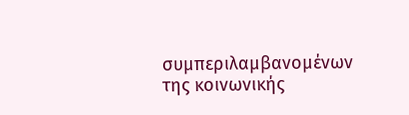συμπεριλαμβανομένων της κοινωνικής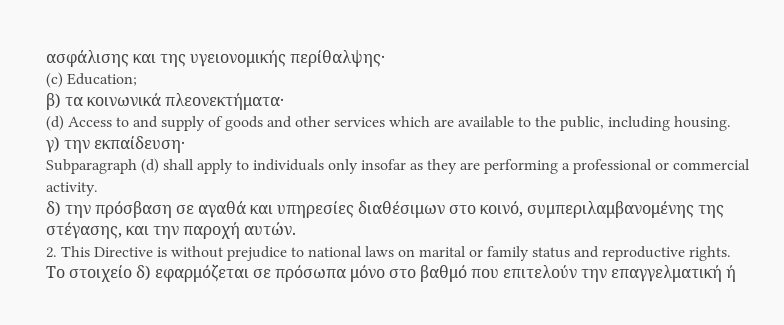ασφάλισης και της υγειονομικής περίθαλψης·
(c) Education;
β) τα κοινωνικά πλεονεκτήματα·
(d) Access to and supply of goods and other services which are available to the public, including housing.
γ) την εκπαίδευση·
Subparagraph (d) shall apply to individuals only insofar as they are performing a professional or commercial activity.
δ) την πρόσβαση σε αγαθά και υπηρεσίες διαθέσιμων στο κοινό, συμπεριλαμβανομένης της στέγασης, και την παροχή αυτών.
2. This Directive is without prejudice to national laws on marital or family status and reproductive rights.
Το στοιχείο δ) εφαρμόζεται σε πρόσωπα μόνο στο βαθμό που επιτελούν την επαγγελματική ή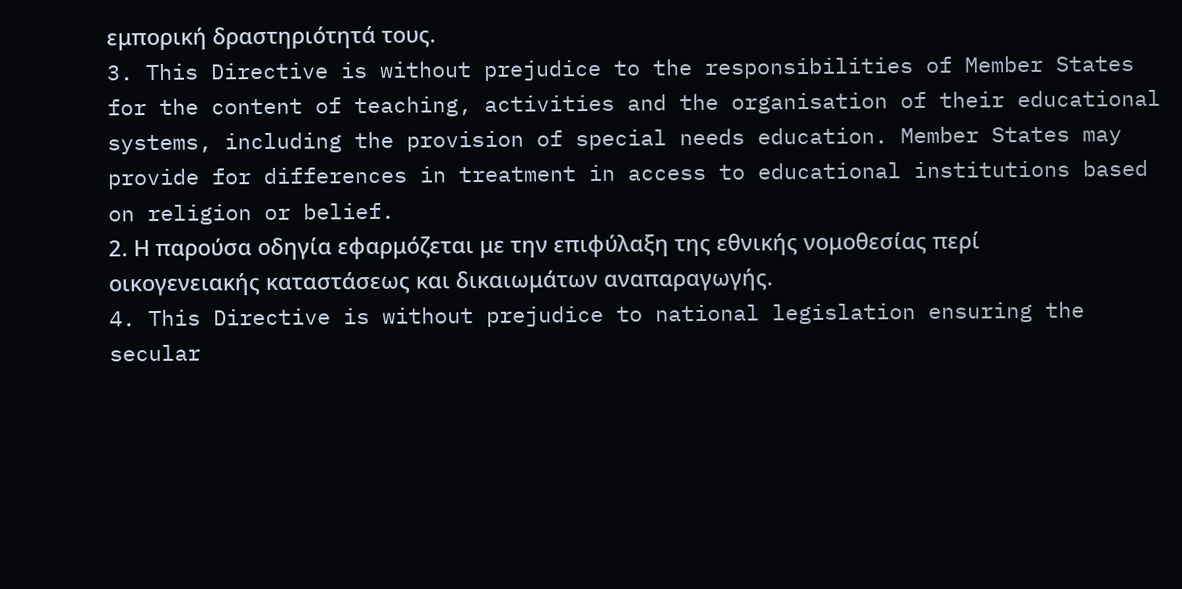εμπορική δραστηριότητά τους.
3. This Directive is without prejudice to the responsibilities of Member States for the content of teaching, activities and the organisation of their educational systems, including the provision of special needs education. Member States may provide for differences in treatment in access to educational institutions based on religion or belief.
2. Η παρούσα οδηγία εφαρμόζεται με την επιφύλαξη της εθνικής νομοθεσίας περί οικογενειακής καταστάσεως και δικαιωμάτων αναπαραγωγής.
4. This Directive is without prejudice to national legislation ensuring the secular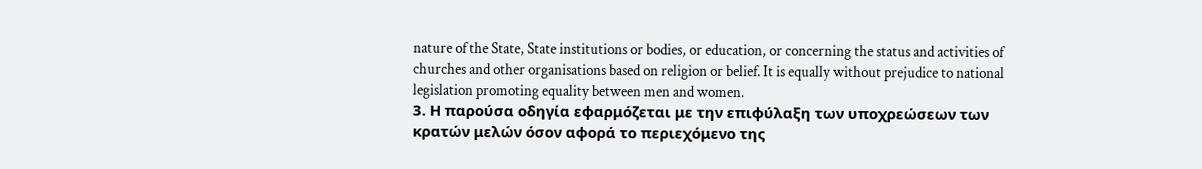nature of the State, State institutions or bodies, or education, or concerning the status and activities of churches and other organisations based on religion or belief. It is equally without prejudice to national legislation promoting equality between men and women.
3. Η παρούσα οδηγία εφαρμόζεται με την επιφύλαξη των υποχρεώσεων των κρατών μελών όσον αφορά το περιεχόμενο της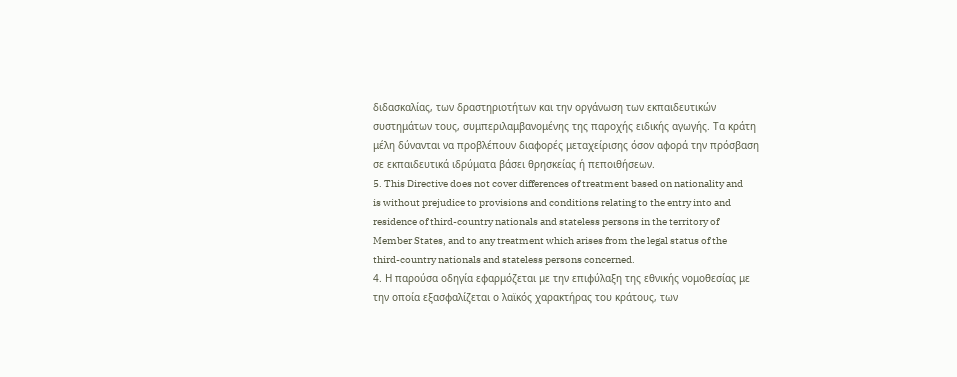διδασκαλίας, των δραστηριοτήτων και την οργάνωση των εκπαιδευτικών συστημάτων τους, συμπεριλαμβανομένης της παροχής ειδικής αγωγής. Τα κράτη μέλη δύνανται να προβλέπουν διαφορές μεταχείρισης όσον αφορά την πρόσβαση σε εκπαιδευτικά ιδρύματα βάσει θρησκείας ή πεποιθήσεων.
5. This Directive does not cover differences of treatment based on nationality and is without prejudice to provisions and conditions relating to the entry into and residence of third-country nationals and stateless persons in the territory of Member States, and to any treatment which arises from the legal status of the third-country nationals and stateless persons concerned.
4. Η παρούσα οδηγία εφαρμόζεται με την επιφύλαξη της εθνικής νομοθεσίας με την οποία εξασφαλίζεται ο λαϊκός χαρακτήρας του κράτους, των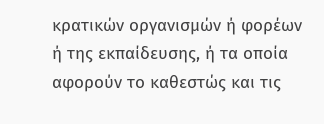κρατικών οργανισμών ή φορέων ή της εκπαίδευσης, ή τα οποία αφορούν το καθεστώς και τις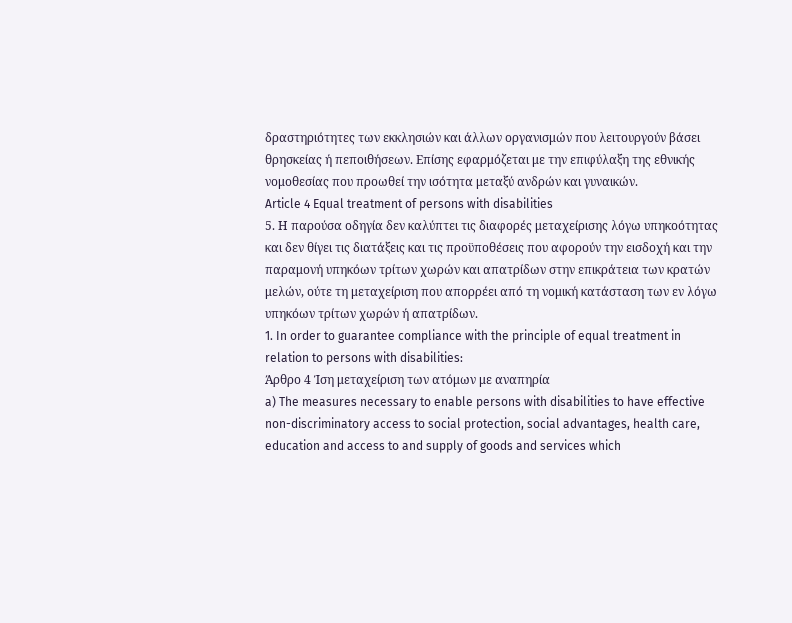δραστηριότητες των εκκλησιών και άλλων οργανισμών που λειτουργούν βάσει θρησκείας ή πεποιθήσεων. Επίσης εφαρμόζεται με την επιφύλαξη της εθνικής νομοθεσίας που προωθεί την ισότητα μεταξύ ανδρών και γυναικών.
Article 4 Equal treatment of persons with disabilities
5. Η παρούσα οδηγία δεν καλύπτει τις διαφορές μεταχείρισης λόγω υπηκοότητας και δεν θίγει τις διατάξεις και τις προϋποθέσεις που αφορούν την εισδοχή και την παραμονή υπηκόων τρίτων χωρών και απατρίδων στην επικράτεια των κρατών μελών, ούτε τη μεταχείριση που απορρέει από τη νομική κατάσταση των εν λόγω υπηκόων τρίτων χωρών ή απατρίδων.
1. In order to guarantee compliance with the principle of equal treatment in relation to persons with disabilities:
Άρθρο 4 Ίση μεταχείριση των ατόμων με αναπηρία
a) The measures necessary to enable persons with disabilities to have effective non-discriminatory access to social protection, social advantages, health care, education and access to and supply of goods and services which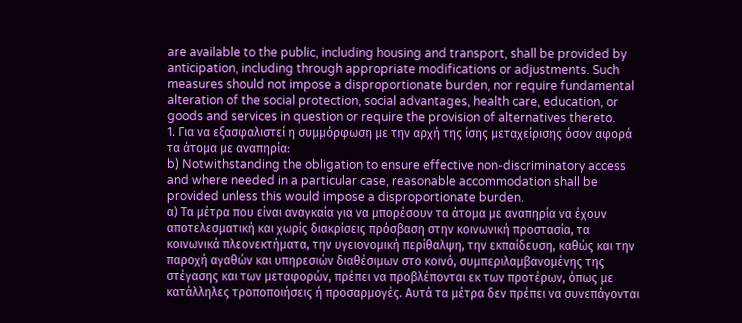are available to the public, including housing and transport, shall be provided by anticipation, including through appropriate modifications or adjustments. Such measures should not impose a disproportionate burden, nor require fundamental alteration of the social protection, social advantages, health care, education, or goods and services in question or require the provision of alternatives thereto.
1. Για να εξασφαλιστεί η συμμόρφωση με την αρχή της ίσης μεταχείρισης όσον αφορά τα άτομα με αναπηρία:
b) Notwithstanding the obligation to ensure effective non-discriminatory access and where needed in a particular case, reasonable accommodation shall be provided unless this would impose a disproportionate burden.
α) Τα μέτρα που είναι αναγκαία για να μπορέσουν τα άτομα με αναπηρία να έχουν αποτελεσματική και χωρίς διακρίσεις πρόσβαση στην κοινωνική προστασία, τα κοινωνικά πλεονεκτήματα, την υγειονομική περίθαλψη, την εκπαίδευση, καθώς και την παροχή αγαθών και υπηρεσιών διαθέσιμων στο κοινό, συμπεριλαμβανομένης της στέγασης και των μεταφορών, πρέπει να προβλέπονται εκ των προτέρων, όπως με κατάλληλες τροποποιήσεις ή προσαρμογές. Αυτά τα μέτρα δεν πρέπει να συνεπάγονται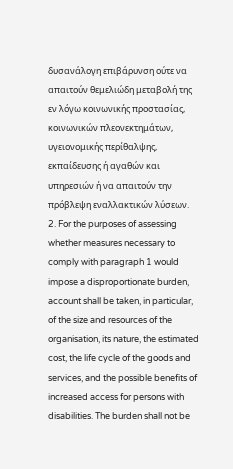δυσανάλογη επιβάρυνση ούτε να απαιτούν θεμελιώδη μεταβολή της εν λόγω κοινωνικής προστασίας, κοινωνικών πλεονεκτημάτων, υγειονομικής περίθαλψης, εκπαίδευσης ή αγαθών και υπηρεσιών ή να απαιτούν την πρόβλεψη εναλλακτικών λύσεων.
2. For the purposes of assessing whether measures necessary to comply with paragraph 1 would impose a disproportionate burden, account shall be taken, in particular, of the size and resources of the organisation, its nature, the estimated cost, the life cycle of the goods and services, and the possible benefits of increased access for persons with disabilities. The burden shall not be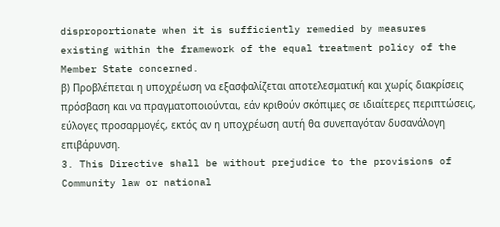disproportionate when it is sufficiently remedied by measures existing within the framework of the equal treatment policy of the Member State concerned.
β) Προβλέπεται η υποχρέωση να εξασφαλίζεται αποτελεσματική και χωρίς διακρίσεις πρόσβαση και να πραγματοποιούνται, εάν κριθούν σκόπιμες σε ιδιαίτερες περιπτώσεις, εύλογες προσαρμογές, εκτός αν η υποχρέωση αυτή θα συνεπαγόταν δυσανάλογη επιβάρυνση.
3. This Directive shall be without prejudice to the provisions of Community law or national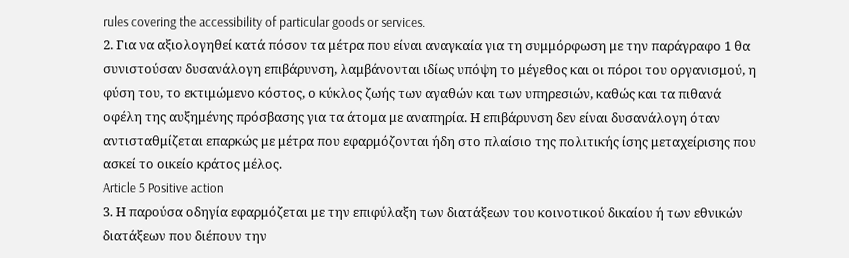rules covering the accessibility of particular goods or services.
2. Για να αξιολογηθεί κατά πόσον τα μέτρα που είναι αναγκαία για τη συμμόρφωση με την παράγραφο 1 θα συνιστούσαν δυσανάλογη επιβάρυνση, λαμβάνονται ιδίως υπόψη το μέγεθος και οι πόροι του οργανισμού, η φύση του, το εκτιμώμενο κόστος, ο κύκλος ζωής των αγαθών και των υπηρεσιών, καθώς και τα πιθανά οφέλη της αυξημένης πρόσβασης για τα άτομα με αναπηρία. Η επιβάρυνση δεν είναι δυσανάλογη όταν αντισταθμίζεται επαρκώς με μέτρα που εφαρμόζονται ήδη στο πλαίσιο της πολιτικής ίσης μεταχείρισης που ασκεί το οικείο κράτος μέλος.
Article 5 Positive action
3. Η παρούσα οδηγία εφαρμόζεται με την επιφύλαξη των διατάξεων του κοινοτικού δικαίου ή των εθνικών διατάξεων που διέπουν την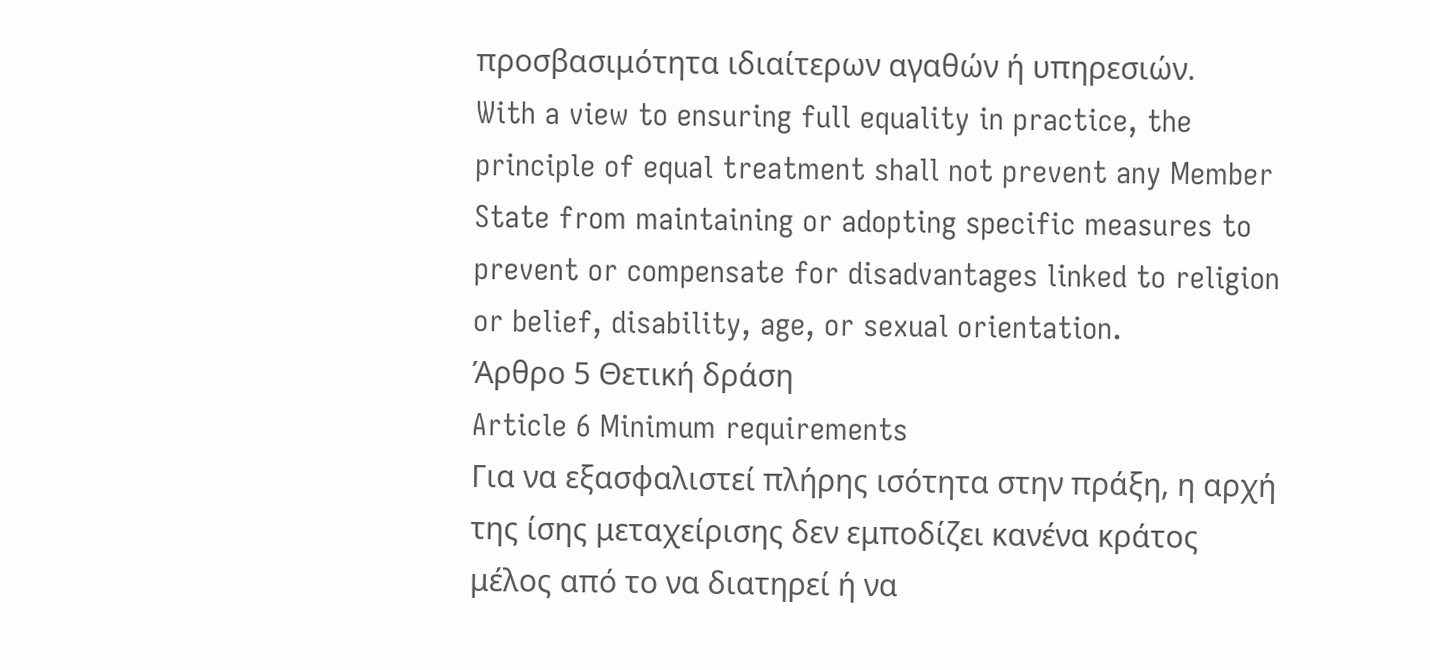προσβασιμότητα ιδιαίτερων αγαθών ή υπηρεσιών.
With a view to ensuring full equality in practice, the principle of equal treatment shall not prevent any Member State from maintaining or adopting specific measures to prevent or compensate for disadvantages linked to religion or belief, disability, age, or sexual orientation.
Άρθρο 5 Θετική δράση
Article 6 Minimum requirements
Για να εξασφαλιστεί πλήρης ισότητα στην πράξη, η αρχή της ίσης μεταχείρισης δεν εμποδίζει κανένα κράτος μέλος από το να διατηρεί ή να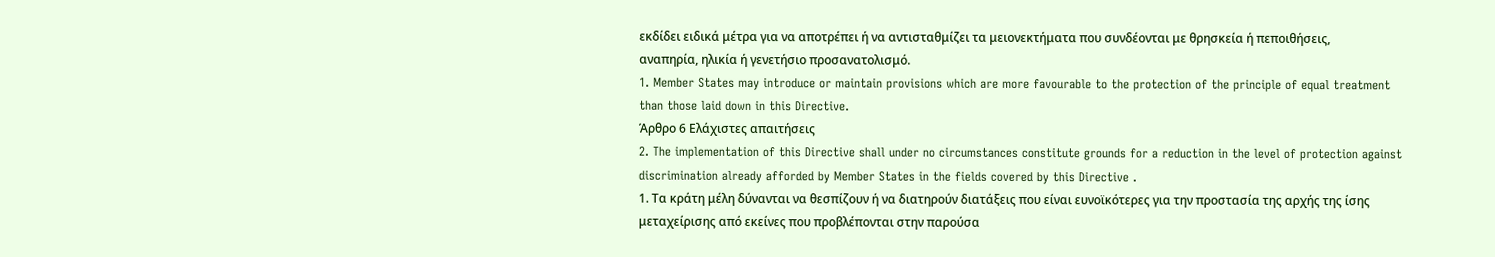εκδίδει ειδικά μέτρα για να αποτρέπει ή να αντισταθμίζει τα μειονεκτήματα που συνδέονται με θρησκεία ή πεποιθήσεις, αναπηρία, ηλικία ή γενετήσιο προσανατολισμό.
1. Member States may introduce or maintain provisions which are more favourable to the protection of the principle of equal treatment than those laid down in this Directive.
Άρθρο 6 Ελάχιστες απαιτήσεις
2. The implementation of this Directive shall under no circumstances constitute grounds for a reduction in the level of protection against discrimination already afforded by Member States in the fields covered by this Directive .
1. Τα κράτη μέλη δύνανται να θεσπίζουν ή να διατηρούν διατάξεις που είναι ευνοϊκότερες για την προστασία της αρχής της ίσης μεταχείρισης από εκείνες που προβλέπονται στην παρούσα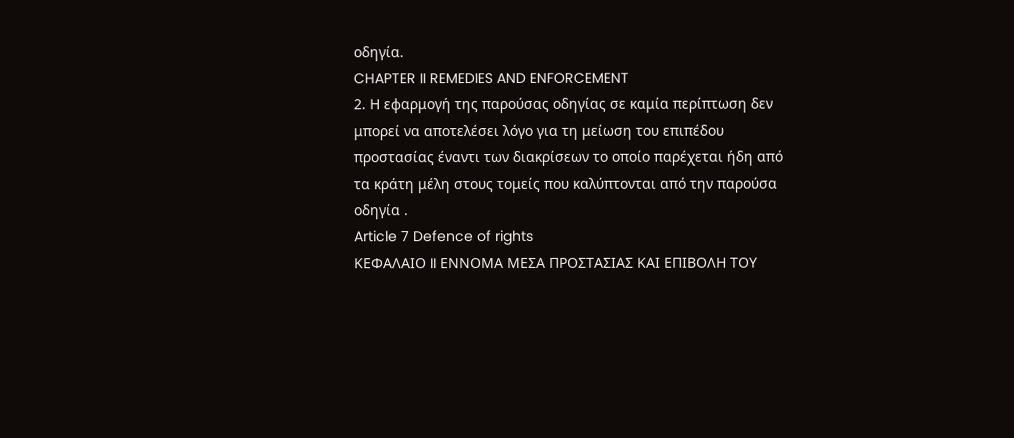οδηγία.
CHAPTER II REMEDIES AND ENFORCEMENT
2. Η εφαρμογή της παρούσας οδηγίας σε καμία περίπτωση δεν μπορεί να αποτελέσει λόγο για τη μείωση του επιπέδου προστασίας έναντι των διακρίσεων το οποίο παρέχεται ήδη από τα κράτη μέλη στους τομείς που καλύπτονται από την παρούσα οδηγία .
Article 7 Defence of rights
ΚΕΦΑΛΑΙΟ II ΕΝΝΟΜΑ ΜΕΣΑ ΠΡΟΣΤΑΣΙΑΣ ΚΑΙ ΕΠΙΒΟΛΗ ΤΟΥ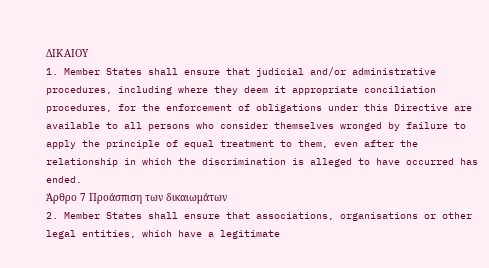ΔΙΚΑΙΟΥ
1. Member States shall ensure that judicial and/or administrative procedures, including where they deem it appropriate conciliation procedures, for the enforcement of obligations under this Directive are available to all persons who consider themselves wronged by failure to apply the principle of equal treatment to them, even after the relationship in which the discrimination is alleged to have occurred has ended.
Άρθρο 7 Προάσπιση των δικαιωμάτων
2. Member States shall ensure that associations, organisations or other legal entities, which have a legitimate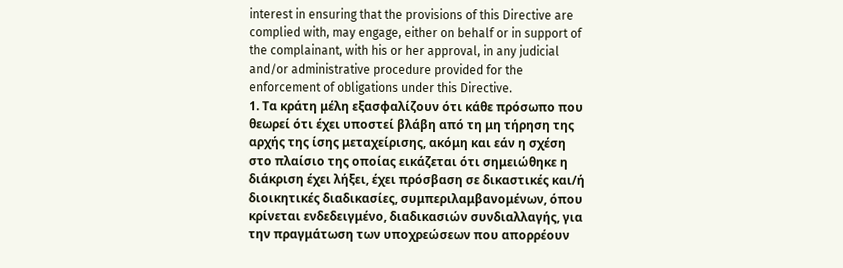interest in ensuring that the provisions of this Directive are complied with, may engage, either on behalf or in support of the complainant, with his or her approval, in any judicial and/or administrative procedure provided for the enforcement of obligations under this Directive.
1. Τα κράτη μέλη εξασφαλίζουν ότι κάθε πρόσωπο που θεωρεί ότι έχει υποστεί βλάβη από τη μη τήρηση της αρχής της ίσης μεταχείρισης, ακόμη και εάν η σχέση στο πλαίσιο της οποίας εικάζεται ότι σημειώθηκε η διάκριση έχει λήξει, έχει πρόσβαση σε δικαστικές και/ή διοικητικές διαδικασίες, συμπεριλαμβανομένων, όπου κρίνεται ενδεδειγμένο, διαδικασιών συνδιαλλαγής, για την πραγμάτωση των υποχρεώσεων που απορρέουν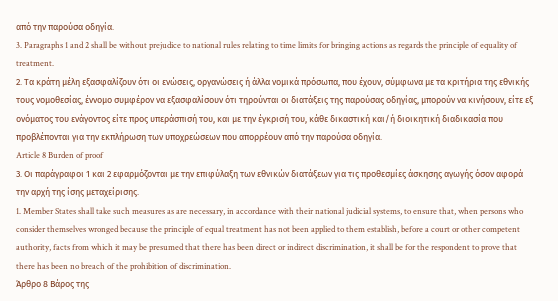από την παρούσα οδηγία.
3. Paragraphs 1 and 2 shall be without prejudice to national rules relating to time limits for bringing actions as regards the principle of equality of treatment.
2. Τα κράτη μέλη εξασφαλίζουν ότι οι ενώσεις, οργανώσεις ή άλλα νομικά πρόσωπα, που έχουν, σύμφωνα με τα κριτήρια της εθνικής τους νομοθεσίας, έννομο συμφέρον να εξασφαλίσουν ότι τηρούνται οι διατάξεις της παρούσας οδηγίας, μπορούν να κινήσουν, είτε εξ ονόματος του ενάγοντος είτε προς υπεράσπισή του, και με την έγκρισή του, κάθε δικαστική και/ή διοικητική διαδικασία που προβλέπονται για την εκπλήρωση των υποχρεώσεων που απορρέουν από την παρούσα οδηγία.
Article 8 Burden of proof
3. Οι παράγραφοι 1 και 2 εφαρμόζονται με την επιφύλαξη των εθνικών διατάξεων για τις προθεσμίες άσκησης αγωγής όσον αφορά την αρχή της ίσης μεταχείρισης.
1. Member States shall take such measures as are necessary, in accordance with their national judicial systems, to ensure that, when persons who consider themselves wronged because the principle of equal treatment has not been applied to them establish, before a court or other competent authority, facts from which it may be presumed that there has been direct or indirect discrimination, it shall be for the respondent to prove that there has been no breach of the prohibition of discrimination.
Άρθρο 8 Βάρος της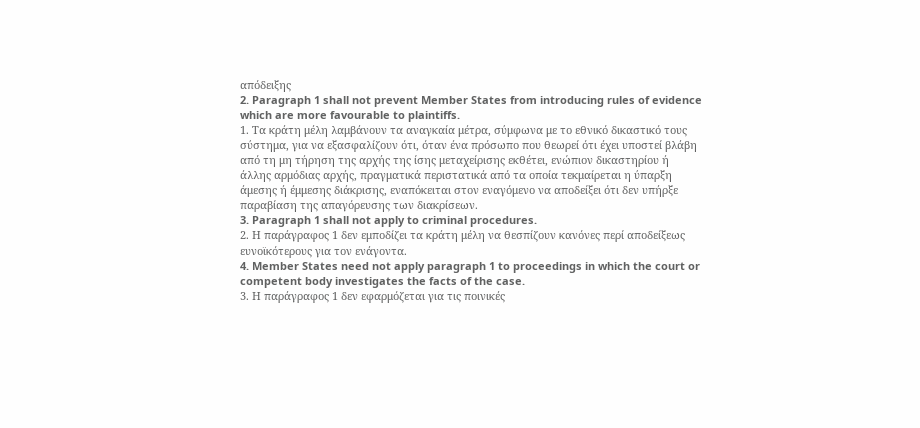απόδειξης
2. Paragraph 1 shall not prevent Member States from introducing rules of evidence which are more favourable to plaintiffs.
1. Τα κράτη μέλη λαμβάνουν τα αναγκαία μέτρα, σύμφωνα με το εθνικό δικαστικό τους σύστημα, για να εξασφαλίζουν ότι, όταν ένα πρόσωπο που θεωρεί ότι έχει υποστεί βλάβη από τη μη τήρηση της αρχής της ίσης μεταχείρισης εκθέτει, ενώπιον δικαστηρίου ή άλλης αρμόδιας αρχής, πραγματικά περιστατικά από τα οποία τεκμαίρεται η ύπαρξη άμεσης ή έμμεσης διάκρισης, εναπόκειται στον εναγόμενο να αποδείξει ότι δεν υπήρξε παραβίαση της απαγόρευσης των διακρίσεων.
3. Paragraph 1 shall not apply to criminal procedures.
2. Η παράγραφος 1 δεν εμποδίζει τα κράτη μέλη να θεσπίζουν κανόνες περί αποδείξεως ευνοϊκότερους για τον ενάγοντα.
4. Member States need not apply paragraph 1 to proceedings in which the court or competent body investigates the facts of the case.
3. Η παράγραφος 1 δεν εφαρμόζεται για τις ποινικές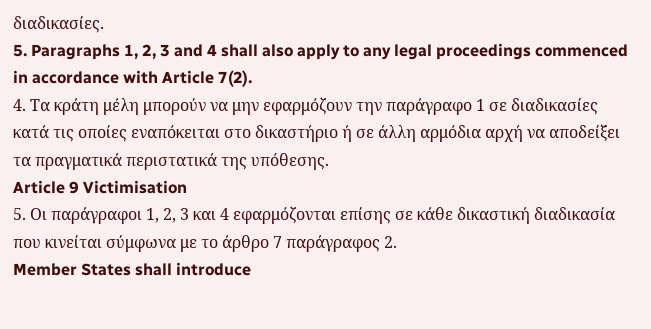διαδικασίες.
5. Paragraphs 1, 2, 3 and 4 shall also apply to any legal proceedings commenced in accordance with Article 7(2).
4. Τα κράτη μέλη μπορούν να μην εφαρμόζουν την παράγραφο 1 σε διαδικασίες κατά τις οποίες εναπόκειται στο δικαστήριο ή σε άλλη αρμόδια αρχή να αποδείξει τα πραγματικά περιστατικά της υπόθεσης.
Article 9 Victimisation
5. Οι παράγραφοι 1, 2, 3 και 4 εφαρμόζονται επίσης σε κάθε δικαστική διαδικασία που κινείται σύμφωνα με το άρθρο 7 παράγραφος 2.
Member States shall introduce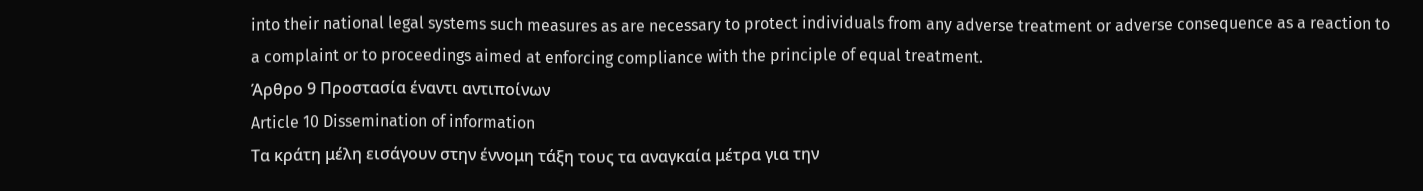into their national legal systems such measures as are necessary to protect individuals from any adverse treatment or adverse consequence as a reaction to a complaint or to proceedings aimed at enforcing compliance with the principle of equal treatment.
Άρθρο 9 Προστασία έναντι αντιποίνων
Article 10 Dissemination of information
Τα κράτη μέλη εισάγουν στην έννομη τάξη τους τα αναγκαία μέτρα για την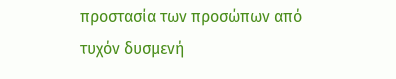προστασία των προσώπων από τυχόν δυσμενή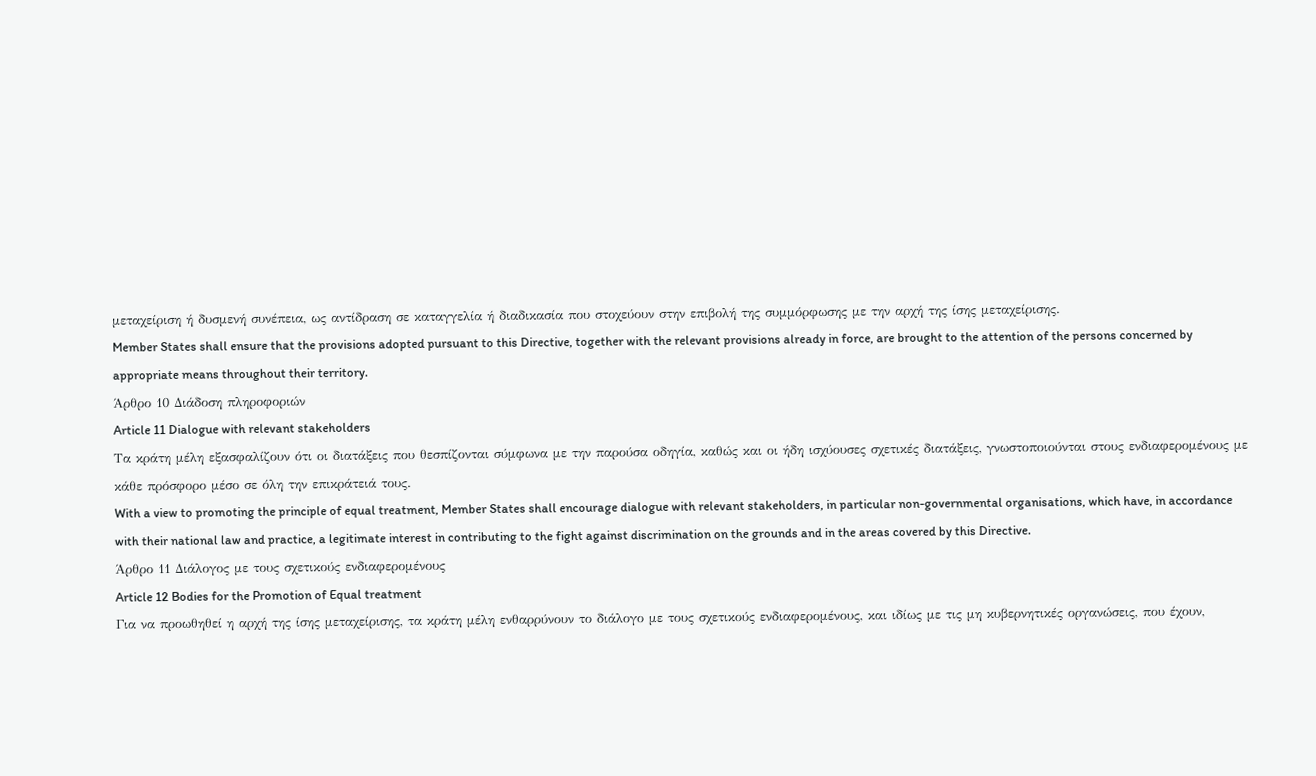μεταχείριση ή δυσμενή συνέπεια, ως αντίδραση σε καταγγελία ή διαδικασία που στοχεύουν στην επιβολή της συμμόρφωσης με την αρχή της ίσης μεταχείρισης.
Member States shall ensure that the provisions adopted pursuant to this Directive, together with the relevant provisions already in force, are brought to the attention of the persons concerned by appropriate means throughout their territory.
Άρθρο 10 Διάδοση πληροφοριών
Article 11 Dialogue with relevant stakeholders
Τα κράτη μέλη εξασφαλίζουν ότι οι διατάξεις που θεσπίζονται σύμφωνα με την παρούσα οδηγία, καθώς και οι ήδη ισχύουσες σχετικές διατάξεις, γνωστοποιούνται στους ενδιαφερομένους με κάθε πρόσφορο μέσο σε όλη την επικράτειά τους.
With a view to promoting the principle of equal treatment, Member States shall encourage dialogue with relevant stakeholders, in particular non-governmental organisations, which have, in accordance with their national law and practice, a legitimate interest in contributing to the fight against discrimination on the grounds and in the areas covered by this Directive.
Άρθρο 11 Διάλογος με τους σχετικούς ενδιαφερομένους
Article 12 Bodies for the Promotion of Equal treatment
Για να προωθηθεί η αρχή της ίσης μεταχείρισης, τα κράτη μέλη ενθαρρύνουν το διάλογο με τους σχετικούς ενδιαφερομένους, και ιδίως με τις μη κυβερνητικές οργανώσεις, που έχουν,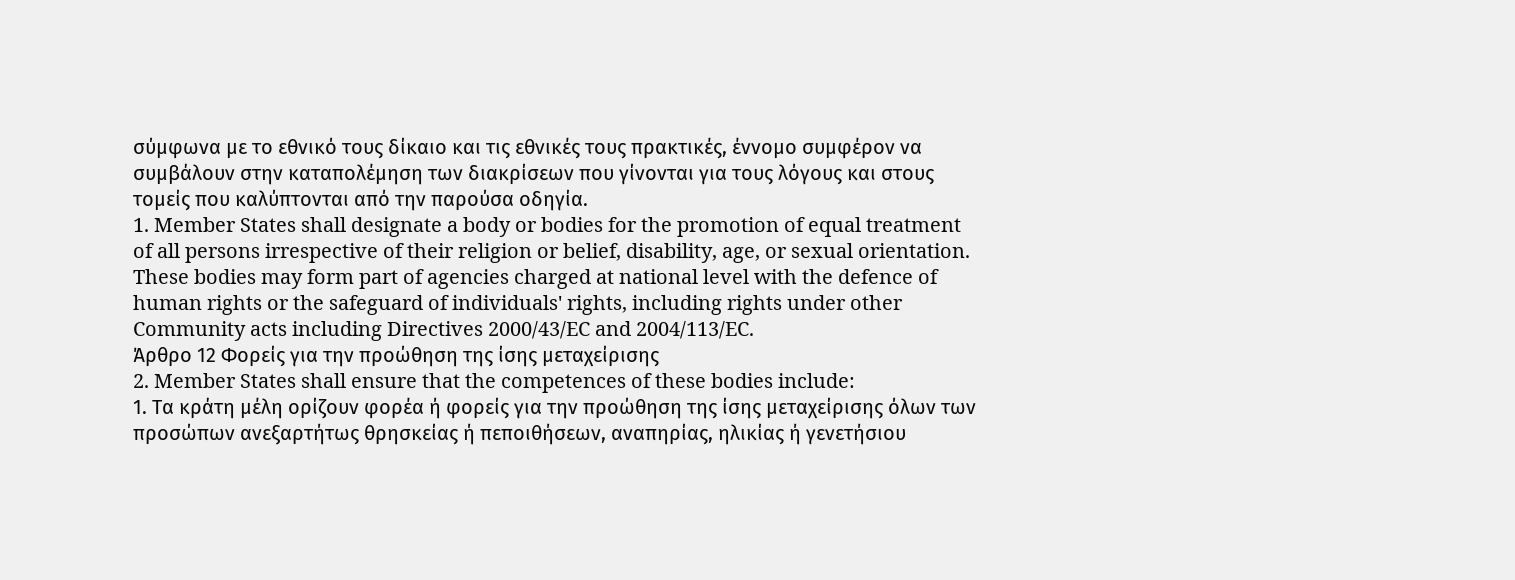σύμφωνα με το εθνικό τους δίκαιο και τις εθνικές τους πρακτικές, έννομο συμφέρον να συμβάλουν στην καταπολέμηση των διακρίσεων που γίνονται για τους λόγους και στους τομείς που καλύπτονται από την παρούσα οδηγία.
1. Member States shall designate a body or bodies for the promotion of equal treatment of all persons irrespective of their religion or belief, disability, age, or sexual orientation. These bodies may form part of agencies charged at national level with the defence of human rights or the safeguard of individuals' rights, including rights under other Community acts including Directives 2000/43/EC and 2004/113/EC.
Άρθρο 12 Φορείς για την προώθηση της ίσης μεταχείρισης
2. Member States shall ensure that the competences of these bodies include:
1. Τα κράτη μέλη ορίζουν φορέα ή φορείς για την προώθηση της ίσης μεταχείρισης όλων των προσώπων ανεξαρτήτως θρησκείας ή πεποιθήσεων, αναπηρίας, ηλικίας ή γενετήσιου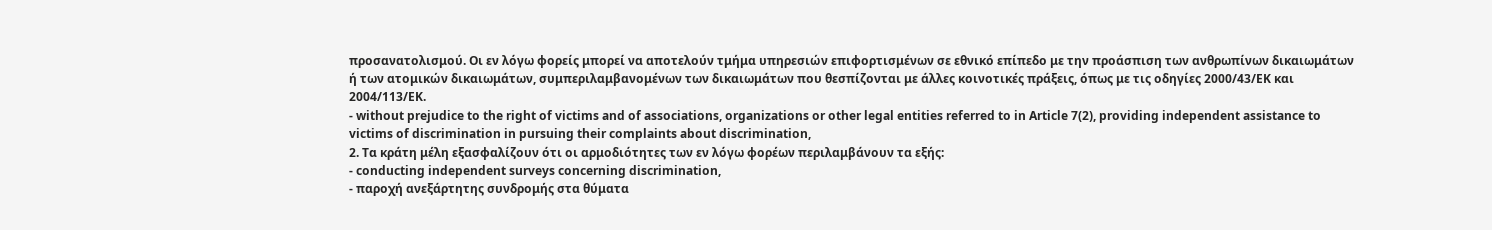προσανατολισμού. Οι εν λόγω φορείς μπορεί να αποτελούν τμήμα υπηρεσιών επιφορτισμένων σε εθνικό επίπεδο με την προάσπιση των ανθρωπίνων δικαιωμάτων ή των ατομικών δικαιωμάτων, συμπεριλαμβανομένων των δικαιωμάτων που θεσπίζονται με άλλες κοινοτικές πράξεις, όπως με τις οδηγίες 2000/43/ΕΚ και 2004/113/ΕΚ.
- without prejudice to the right of victims and of associations, organizations or other legal entities referred to in Article 7(2), providing independent assistance to victims of discrimination in pursuing their complaints about discrimination,
2. Τα κράτη μέλη εξασφαλίζουν ότι οι αρμοδιότητες των εν λόγω φορέων περιλαμβάνουν τα εξής:
- conducting independent surveys concerning discrimination,
- παροχή ανεξάρτητης συνδρομής στα θύματα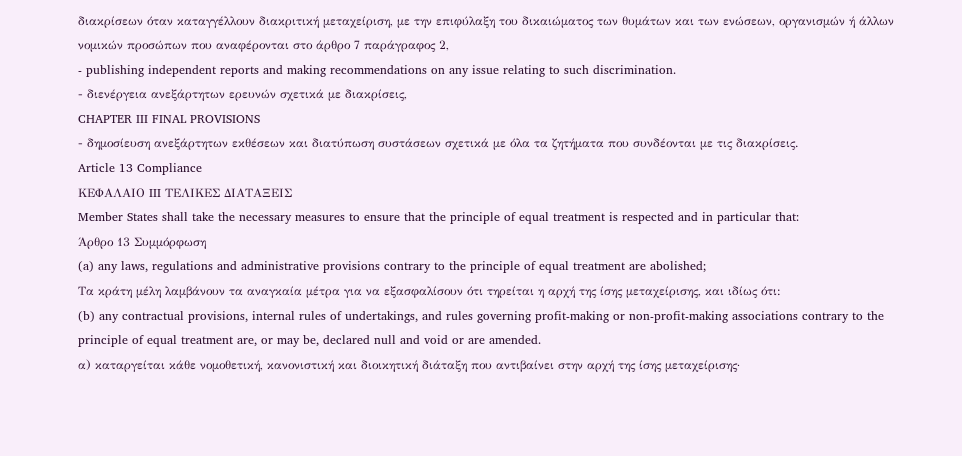διακρίσεων όταν καταγγέλλουν διακριτική μεταχείριση, με την επιφύλαξη του δικαιώματος των θυμάτων και των ενώσεων, οργανισμών ή άλλων νομικών προσώπων που αναφέρονται στο άρθρο 7 παράγραφος 2,
- publishing independent reports and making recommendations on any issue relating to such discrimination.
- διενέργεια ανεξάρτητων ερευνών σχετικά με διακρίσεις,
CHAPTER III FINAL PROVISIONS
- δημοσίευση ανεξάρτητων εκθέσεων και διατύπωση συστάσεων σχετικά με όλα τα ζητήματα που συνδέονται με τις διακρίσεις.
Article 13 Compliance
ΚΕΦΑΛΑΙΟ III ΤΕΛΙΚΕΣ ΔΙΑΤΑΞΕΙΣ
Member States shall take the necessary measures to ensure that the principle of equal treatment is respected and in particular that:
Άρθρο 13 Συμμόρφωση
(a) any laws, regulations and administrative provisions contrary to the principle of equal treatment are abolished;
Τα κράτη μέλη λαμβάνουν τα αναγκαία μέτρα για να εξασφαλίσουν ότι τηρείται η αρχή της ίσης μεταχείρισης, και ιδίως ότι:
(b) any contractual provisions, internal rules of undertakings, and rules governing profit-making or non-profit-making associations contrary to the principle of equal treatment are, or may be, declared null and void or are amended.
α) καταργείται κάθε νομοθετική, κανονιστική και διοικητική διάταξη που αντιβαίνει στην αρχή της ίσης μεταχείρισης·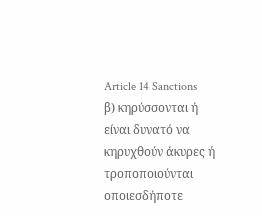Article 14 Sanctions
β) κηρύσσονται ή είναι δυνατό να κηρυχθούν άκυρες ή τροποποιούνται οποιεσδήποτε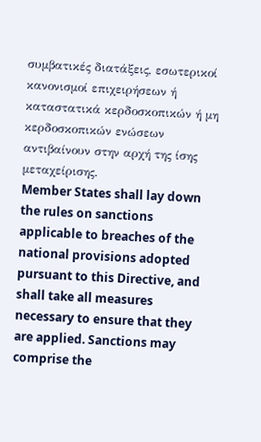συμβατικές διατάξεις, εσωτερικοί κανονισμοί επιχειρήσεων ή καταστατικά κερδοσκοπικών ή μη κερδοσκοπικών ενώσεων αντιβαίνουν στην αρχή της ίσης μεταχείρισης.
Member States shall lay down the rules on sanctions applicable to breaches of the national provisions adopted pursuant to this Directive, and shall take all measures necessary to ensure that they are applied. Sanctions may comprise the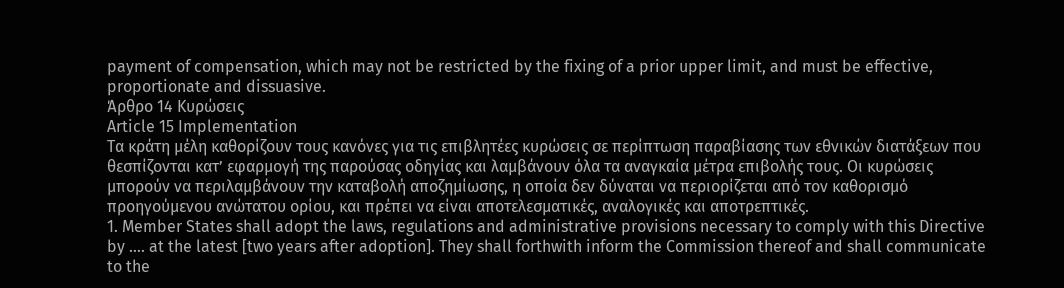payment of compensation, which may not be restricted by the fixing of a prior upper limit, and must be effective, proportionate and dissuasive.
Άρθρο 14 Κυρώσεις
Article 15 Implementation
Τα κράτη μέλη καθορίζουν τους κανόνες για τις επιβλητέες κυρώσεις σε περίπτωση παραβίασης των εθνικών διατάξεων που θεσπίζονται κατ’ εφαρμογή της παρούσας οδηγίας και λαμβάνουν όλα τα αναγκαία μέτρα επιβολής τους. Οι κυρώσεις μπορούν να περιλαμβάνουν την καταβολή αποζημίωσης, η οποία δεν δύναται να περιορίζεται από τον καθορισμό προηγούμενου ανώτατου ορίου, και πρέπει να είναι αποτελεσματικές, αναλογικές και αποτρεπτικές.
1. Member States shall adopt the laws, regulations and administrative provisions necessary to comply with this Directive by …. at the latest [two years after adoption]. They shall forthwith inform the Commission thereof and shall communicate to the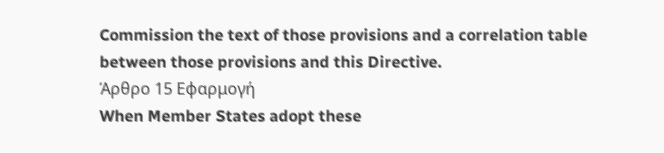Commission the text of those provisions and a correlation table between those provisions and this Directive.
Άρθρο 15 Εφαρμογή
When Member States adopt these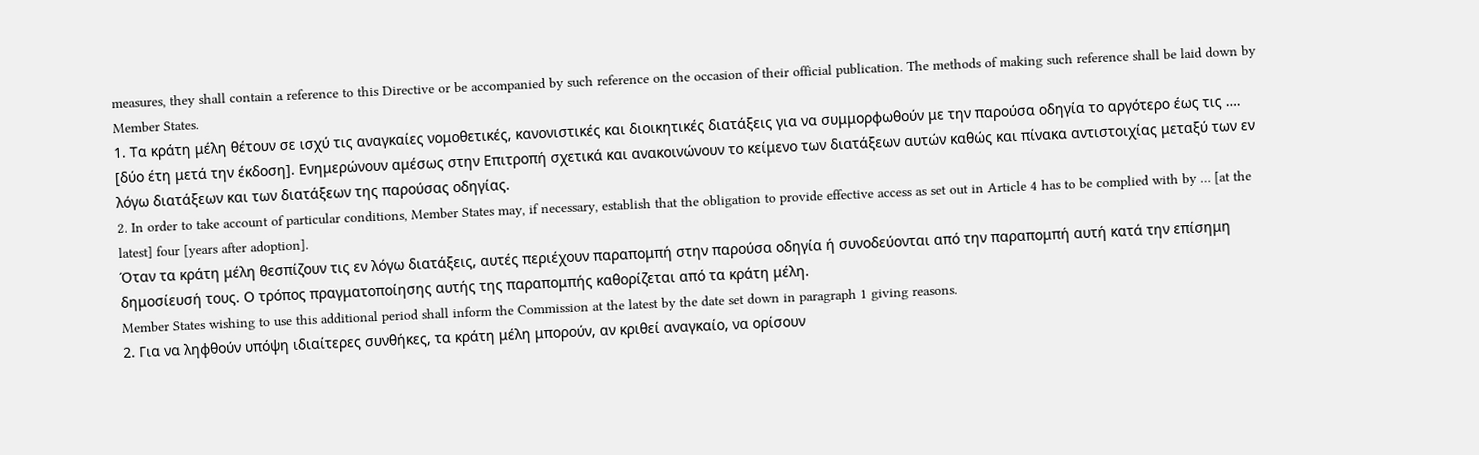measures, they shall contain a reference to this Directive or be accompanied by such reference on the occasion of their official publication. The methods of making such reference shall be laid down by Member States.
1. Τα κράτη μέλη θέτουν σε ισχύ τις αναγκαίες νομοθετικές, κανονιστικές και διοικητικές διατάξεις για να συμμορφωθούν με την παρούσα οδηγία το αργότερο έως τις …. [δύο έτη μετά την έκδοση]. Ενημερώνουν αμέσως στην Επιτροπή σχετικά και ανακοινώνουν το κείμενο των διατάξεων αυτών καθώς και πίνακα αντιστοιχίας μεταξύ των εν λόγω διατάξεων και των διατάξεων της παρούσας οδηγίας.
2. In order to take account of particular conditions, Member States may, if necessary, establish that the obligation to provide effective access as set out in Article 4 has to be complied with by … [at the latest] four [years after adoption].
Όταν τα κράτη μέλη θεσπίζουν τις εν λόγω διατάξεις, αυτές περιέχουν παραπομπή στην παρούσα οδηγία ή συνοδεύονται από την παραπομπή αυτή κατά την επίσημη δημοσίευσή τους. Ο τρόπος πραγματοποίησης αυτής της παραπομπής καθορίζεται από τα κράτη μέλη.
Member States wishing to use this additional period shall inform the Commission at the latest by the date set down in paragraph 1 giving reasons.
2. Για να ληφθούν υπόψη ιδιαίτερες συνθήκες, τα κράτη μέλη μπορούν, αν κριθεί αναγκαίο, να ορίσουν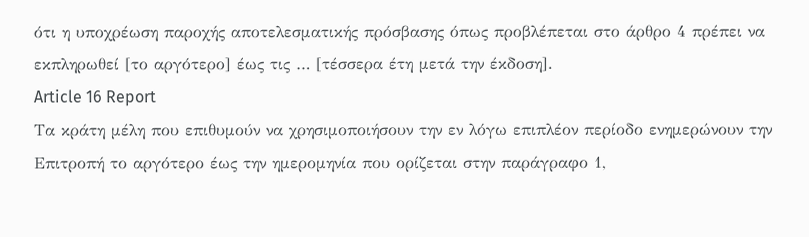ότι η υποχρέωση παροχής αποτελεσματικής πρόσβασης όπως προβλέπεται στο άρθρο 4 πρέπει να εκπληρωθεί [το αργότερο] έως τις … [τέσσερα έτη μετά την έκδοση].
Article 16 Report
Τα κράτη μέλη που επιθυμούν να χρησιμοποιήσουν την εν λόγω επιπλέον περίοδο ενημερώνουν την Επιτροπή το αργότερο έως την ημερομηνία που ορίζεται στην παράγραφο 1,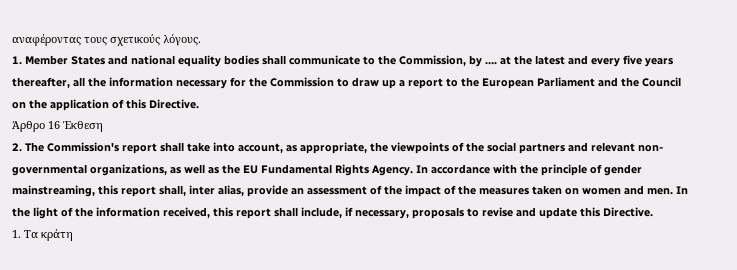αναφέροντας τους σχετικούς λόγους.
1. Member States and national equality bodies shall communicate to the Commission, by …. at the latest and every five years thereafter, all the information necessary for the Commission to draw up a report to the European Parliament and the Council on the application of this Directive.
Άρθρο 16 Έκθεση
2. The Commission's report shall take into account, as appropriate, the viewpoints of the social partners and relevant non-governmental organizations, as well as the EU Fundamental Rights Agency. In accordance with the principle of gender mainstreaming, this report shall, inter alias, provide an assessment of the impact of the measures taken on women and men. In the light of the information received, this report shall include, if necessary, proposals to revise and update this Directive.
1. Τα κράτη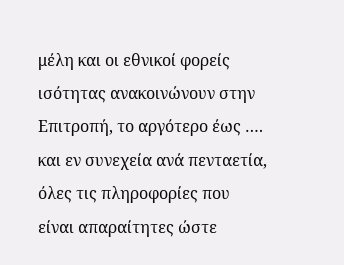μέλη και οι εθνικοί φορείς ισότητας ανακοινώνουν στην Επιτροπή, το αργότερο έως …. και εν συνεχεία ανά πενταετία, όλες τις πληροφορίες που είναι απαραίτητες ώστε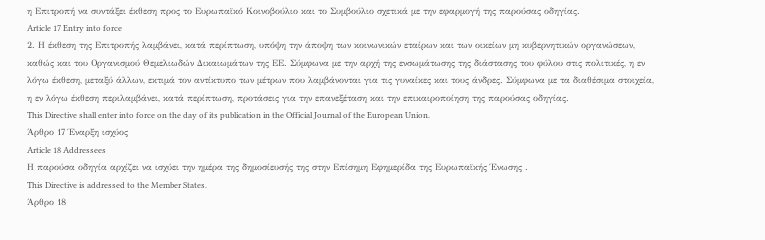η Επιτροπή να συντάξει έκθεση προς το Ευρωπαϊκό Κοινοβούλιο και το Συμβούλιο σχετικά με την εφαρμογή της παρούσας οδηγίας.
Article 17 Entry into force
2. Η έκθεση της Επιτροπής λαμβάνει, κατά περίπτωση, υπόψη την άποψη των κοινωνικών εταίρων και των οικείων μη κυβερνητικών οργανώσεων, καθώς και του Οργανισμού Θεμελιωδών Δικαιωμάτων της ΕΕ. Σύμφωνα με την αρχή της ενσωμάτωσης της διάστασης του φύλου στις πολιτικές, η εν λόγω έκθεση, μεταξύ άλλων, εκτιμά τον αντίκτυπο των μέτρων που λαμβάνονται για τις γυναίκες και τους άνδρες. Σύμφωνα με τα διαθέσιμα στοιχεία, η εν λόγω έκθεση περιλαμβάνει, κατά περίπτωση, προτάσεις για την επανεξέταση και την επικαιροποίηση της παρούσας οδηγίας.
This Directive shall enter into force on the day of its publication in the Official Journal of the European Union.
Άρθρο 17 Έναρξη ισχύος
Article 18 Addressees
Η παρούσα οδηγία αρχίζει να ισχύει την ημέρα της δημοσίευσής της στην Επίσημη Εφημερίδα της Ευρωπαϊκής Ένωσης .
This Directive is addressed to the Member States.
Άρθρο 18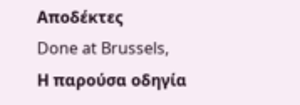Αποδέκτες
Done at Brussels,
Η παρούσα οδηγία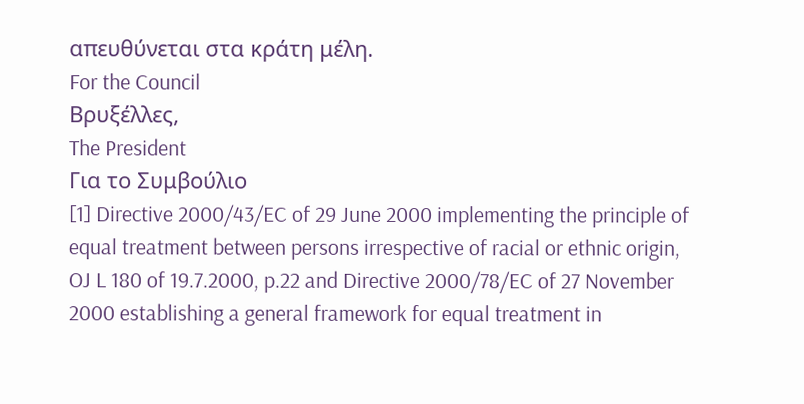απευθύνεται στα κράτη μέλη.
For the Council
Βρυξέλλες,
The President
Για το Συμβούλιο
[1] Directive 2000/43/EC of 29 June 2000 implementing the principle of equal treatment between persons irrespective of racial or ethnic origin, OJ L 180 of 19.7.2000, p.22 and Directive 2000/78/EC of 27 November 2000 establishing a general framework for equal treatment in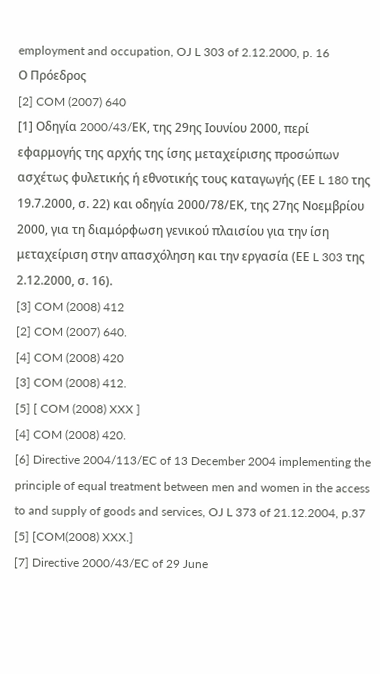employment and occupation, OJ L 303 of 2.12.2000, p. 16
Ο Πρόεδρος
[2] COM (2007) 640
[1] Οδηγία 2000/43/EΚ, της 29ης Ιουνίου 2000, περί εφαρμογής της αρχής της ίσης μεταχείρισης προσώπων ασχέτως φυλετικής ή εθνοτικής τους καταγωγής (ΕΕ L 180 της 19.7.2000, σ. 22) και οδηγία 2000/78/ΕΚ, της 27ης Νοεμβρίου 2000, για τη διαμόρφωση γενικού πλαισίου για την ίση μεταχείριση στην απασχόληση και την εργασία (ΕΕ L 303 της 2.12.2000, σ. 16).
[3] COM (2008) 412
[2] COM (2007) 640.
[4] COM (2008) 420
[3] COM (2008) 412.
[5] [ COM (2008) XXX ]
[4] COM (2008) 420.
[6] Directive 2004/113/EC of 13 December 2004 implementing the principle of equal treatment between men and women in the access to and supply of goods and services, OJ L 373 of 21.12.2004, p.37
[5] [COM(2008) XXX.]
[7] Directive 2000/43/EC of 29 June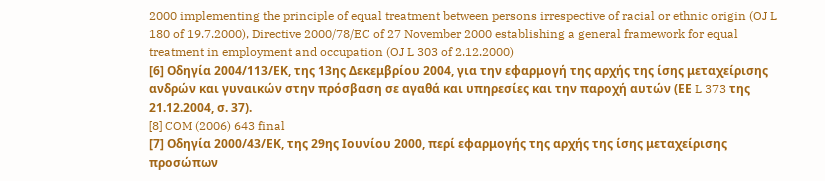2000 implementing the principle of equal treatment between persons irrespective of racial or ethnic origin (OJ L 180 of 19.7.2000), Directive 2000/78/EC of 27 November 2000 establishing a general framework for equal treatment in employment and occupation (OJ L 303 of 2.12.2000)
[6] Οδηγία 2004/113/ΕΚ, της 13ης Δεκεμβρίου 2004, για την εφαρμογή της αρχής της ίσης μεταχείρισης ανδρών και γυναικών στην πρόσβαση σε αγαθά και υπηρεσίες και την παροχή αυτών (ΕΕ L 373 της 21.12.2004, σ. 37).
[8] COM (2006) 643 final
[7] Οδηγία 2000/43/ΕΚ, της 29ης Ιουνίου 2000, περί εφαρμογής της αρχής της ίσης μεταχείρισης προσώπων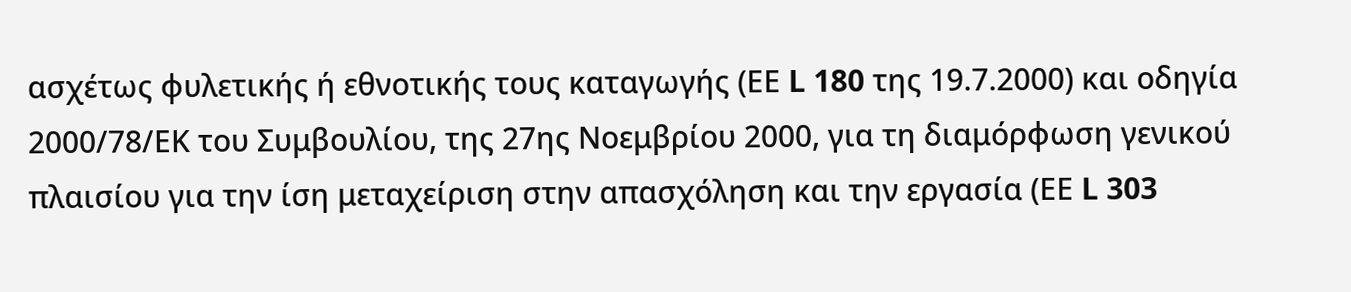ασχέτως φυλετικής ή εθνοτικής τους καταγωγής (ΕΕ L 180 της 19.7.2000) και οδηγία 2000/78/ΕΚ του Συμβουλίου, της 27ης Νοεμβρίου 2000, για τη διαμόρφωση γενικού πλαισίου για την ίση μεταχείριση στην απασχόληση και την εργασία (ΕΕ L 303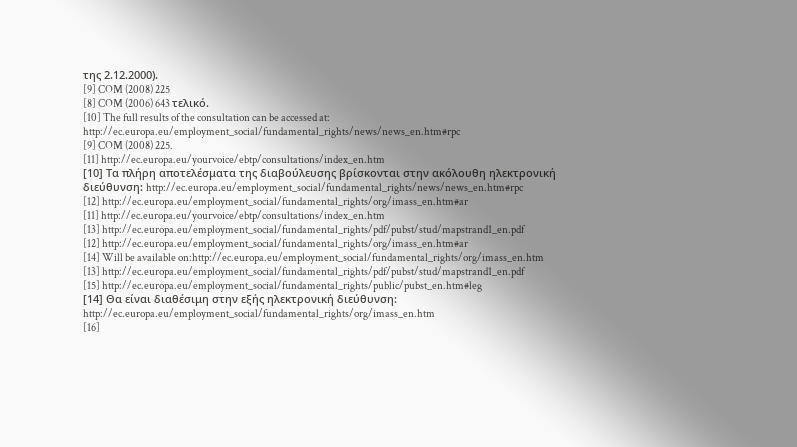της 2.12.2000).
[9] COM (2008) 225
[8] COM (2006) 643 τελικό.
[10] The full results of the consultation can be accessed at: http://ec.europa.eu/employment_social/fundamental_rights/news/news_en.htm#rpc
[9] COM (2008) 225.
[11] http://ec.europa.eu/yourvoice/ebtp/consultations/index_en.htm
[10] Τα πλήρη αποτελέσματα της διαβούλευσης βρίσκονται στην ακόλουθη ηλεκτρονική διεύθυνση: http://ec.europa.eu/employment_social/fundamental_rights/news/news_en.htm#rpc
[12] http://ec.europa.eu/employment_social/fundamental_rights/org/imass_en.htm#ar
[11] http://ec.europa.eu/yourvoice/ebtp/consultations/index_en.htm
[13] http://ec.europa.eu/employment_social/fundamental_rights/pdf/pubst/stud/mapstrand1_en.pdf
[12] http://ec.europa.eu/employment_social/fundamental_rights/org/imass_en.htm#ar
[14] Will be available on:http://ec.europa.eu/employment_social/fundamental_rights/org/imass_en.htm
[13] http://ec.europa.eu/employment_social/fundamental_rights/pdf/pubst/stud/mapstrand1_en.pdf
[15] http://ec.europa.eu/employment_social/fundamental_rights/public/pubst_en.htm#leg
[14] Θα είναι διαθέσιμη στην εξής ηλεκτρονική διεύθυνση: http://ec.europa.eu/employment_social/fundamental_rights/org/imass_en.htm
[16]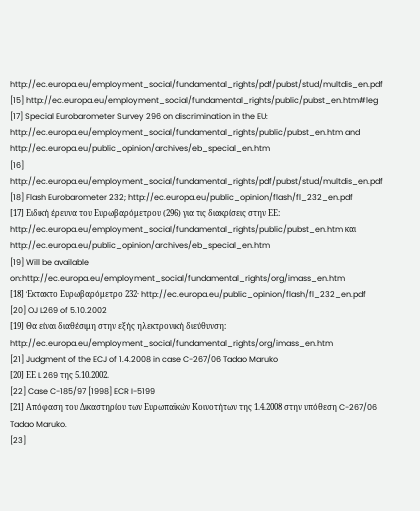http://ec.europa.eu/employment_social/fundamental_rights/pdf/pubst/stud/multdis_en.pdf
[15] http://ec.europa.eu/employment_social/fundamental_rights/public/pubst_en.htm#leg
[17] Special Eurobarometer Survey 296 on discrimination in the EU: http://ec.europa.eu/employment_social/fundamental_rights/public/pubst_en.htm and http://ec.europa.eu/public_opinion/archives/eb_special_en.htm
[16] http://ec.europa.eu/employment_social/fundamental_rights/pdf/pubst/stud/multdis_en.pdf
[18] Flash Eurobarometer 232; http://ec.europa.eu/public_opinion/flash/fl_232_en.pdf
[17] Ειδική έρευνα του Ευρωβαρόμετρου (296) για τις διακρίσεις στην ΕΕ: http://ec.europa.eu/employment_social/fundamental_rights/public/pubst_en.htm και http://ec.europa.eu/public_opinion/archives/eb_special_en.htm
[19] Will be available on:http://ec.europa.eu/employment_social/fundamental_rights/org/imass_en.htm
[18] Έκτακτο Ευρωβαρόμετρο 232· http://ec.europa.eu/public_opinion/flash/fl_232_en.pdf
[20] OJ L269 of 5.10.2002
[19] Θα είναι διαθέσιμη στην εξής ηλεκτρονική διεύθυνση: http://ec.europa.eu/employment_social/fundamental_rights/org/imass_en.htm
[21] Judgment of the ECJ of 1.4.2008 in case C-267/06 Tadao Maruko
[20] ΕΕ L 269 της 5.10.2002.
[22] Case C-185/97 [1998] ECR I-5199
[21] Απόφαση του Δικαστηρίου των Ευρωπαϊκών Κοινοτήτων της 1.4.2008 στην υπόθεση C-267/06 Tadao Maruko.
[23]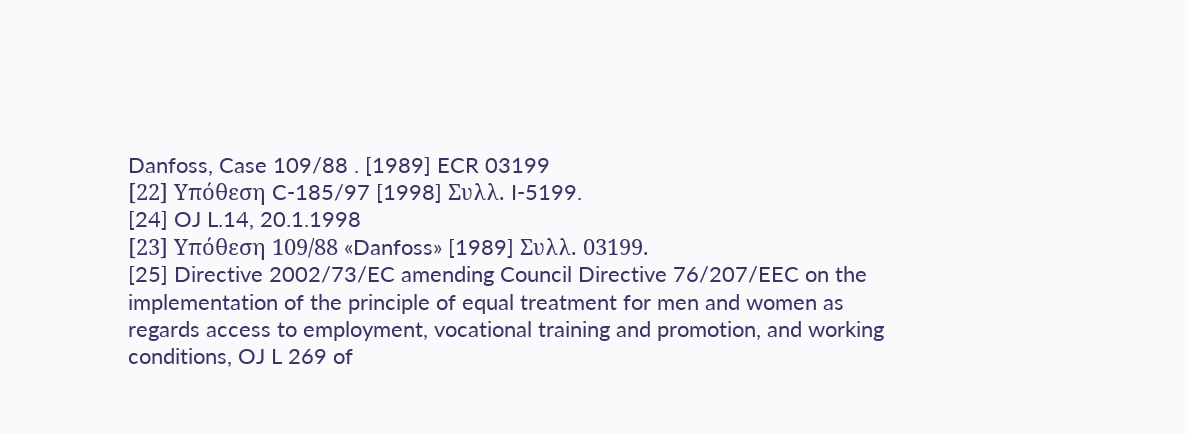Danfoss, Case 109/88 . [1989] ECR 03199
[22] Υπόθεση C-185/97 [1998] Συλλ. I-5199.
[24] OJ L.14, 20.1.1998
[23] Υπόθεση 109/88 «Danfoss» [1989] Συλλ. 03199.
[25] Directive 2002/73/EC amending Council Directive 76/207/EEC on the implementation of the principle of equal treatment for men and women as regards access to employment, vocational training and promotion, and working conditions, OJ L 269 of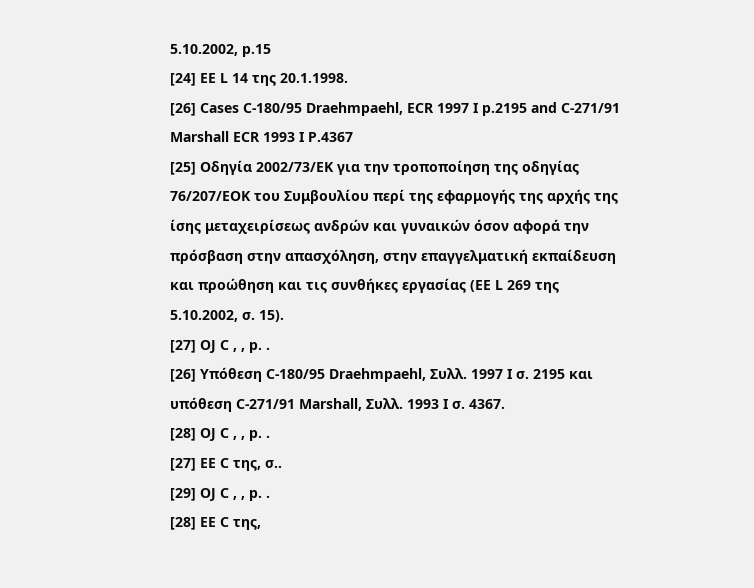5.10.2002, p.15
[24] ΕΕ L 14 της 20.1.1998.
[26] Cases C-180/95 Draehmpaehl, ECR 1997 I p.2195 and C-271/91 Marshall ECR 1993 I P.4367
[25] Οδηγία 2002/73/ΕΚ για την τροποποίηση της οδηγίας 76/207/ΕΟΚ του Συμβουλίου περί της εφαρμογής της αρχής της ίσης μεταχειρίσεως ανδρών και γυναικών όσον αφορά την πρόσβαση στην απασχόληση, στην επαγγελματική εκπαίδευση και προώθηση και τις συνθήκες εργασίας (ΕΕ L 269 της 5.10.2002, σ. 15).
[27] OJ C , , p. .
[26] Υπόθεση C-180/95 Draehmpaehl, Συλλ. 1997 I σ. 2195 και υπόθεση C-271/91 Marshall, Συλλ. 1993 I σ. 4367.
[28] OJ C , , p. .
[27] ΕΕ C της, σ..
[29] OJ C , , p. .
[28] ΕΕ C της,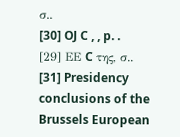σ..
[30] OJ C , , p. .
[29] ΕΕ C της, σ..
[31] Presidency conclusions of the Brussels European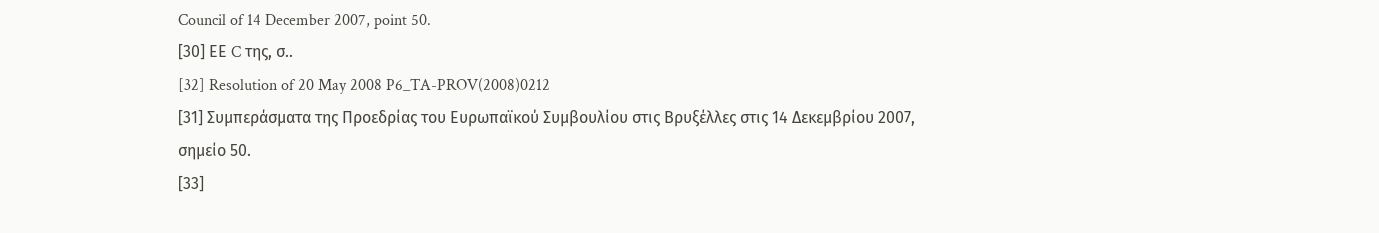Council of 14 December 2007, point 50.
[30] ΕΕ C της, σ..
[32] Resolution of 20 May 2008 P6_TA-PROV(2008)0212
[31] Συμπεράσματα της Προεδρίας του Ευρωπαϊκού Συμβουλίου στις Βρυξέλλες στις 14 Δεκεμβρίου 2007, σημείο 50.
[33]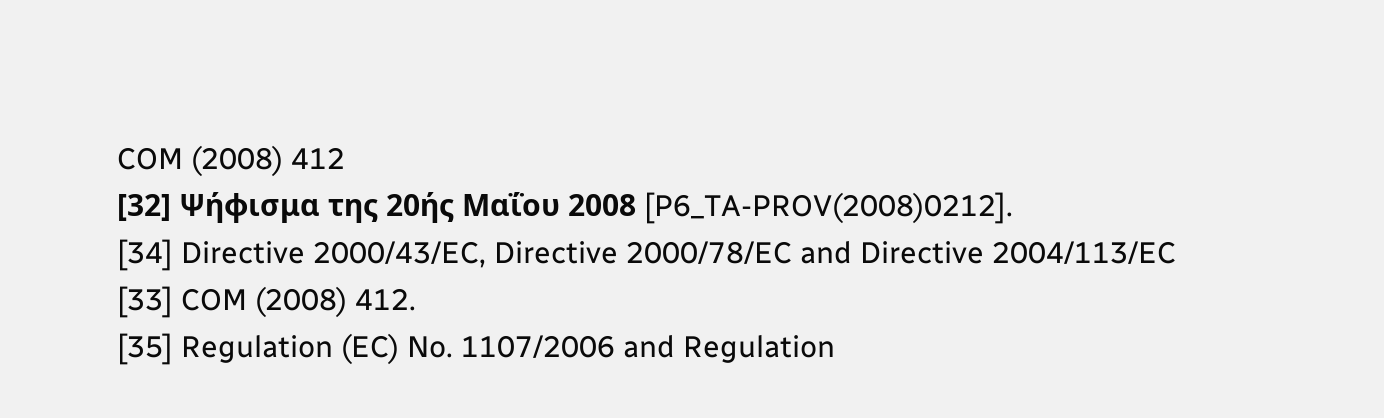COM (2008) 412
[32] Ψήφισμα της 20ής Μαΐου 2008 [P6_TA-PROV(2008)0212].
[34] Directive 2000/43/EC, Directive 2000/78/EC and Directive 2004/113/EC
[33] COM (2008) 412.
[35] Regulation (EC) No. 1107/2006 and Regulation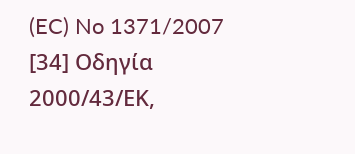(EC) No 1371/2007
[34] Οδηγία 2000/43/ΕΚ,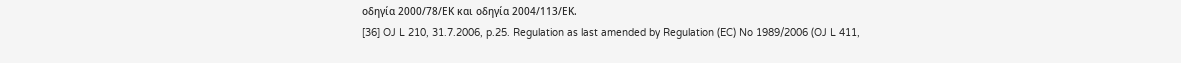οδηγία 2000/78/ΕΚ και οδηγία 2004/113/ΕΚ.
[36] OJ L 210, 31.7.2006, p.25. Regulation as last amended by Regulation (EC) No 1989/2006 (OJ L 411,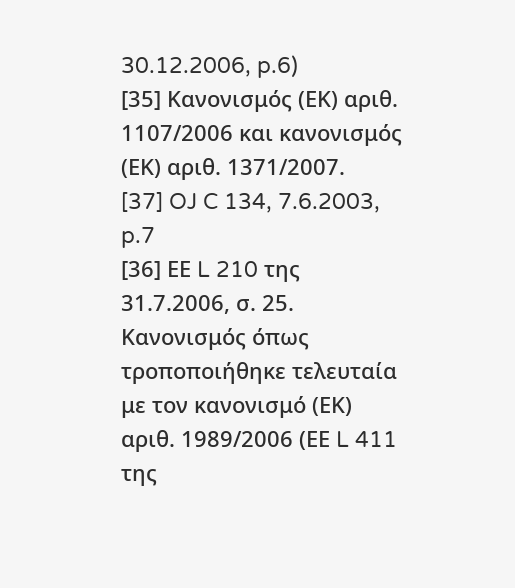30.12.2006, p.6)
[35] Κανονισμός (ΕΚ) αριθ. 1107/2006 και κανονισμός (ΕΚ) αριθ. 1371/2007.
[37] OJ C 134, 7.6.2003, p.7
[36] ΕΕ L 210 της 31.7.2006, σ. 25. Κανονισμός όπως τροποποιήθηκε τελευταία με τον κανονισμό (ΕΚ) αριθ. 1989/2006 (ΕΕ L 411 της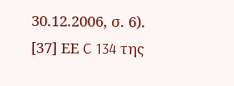30.12.2006, σ. 6).
[37] ΕΕ C 134 της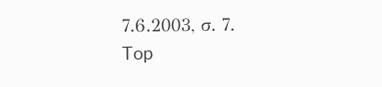7.6.2003, σ. 7.
Top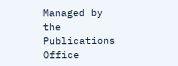Managed by the Publications Office